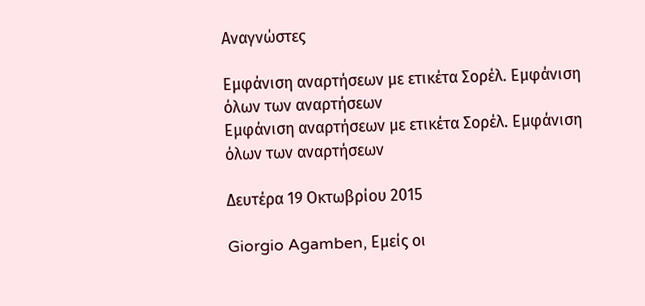Αναγνώστες

Εμφάνιση αναρτήσεων με ετικέτα Σορέλ. Εμφάνιση όλων των αναρτήσεων
Εμφάνιση αναρτήσεων με ετικέτα Σορέλ. Εμφάνιση όλων των αναρτήσεων

Δευτέρα 19 Οκτωβρίου 2015

Giorgio Agamben, Εμείς οι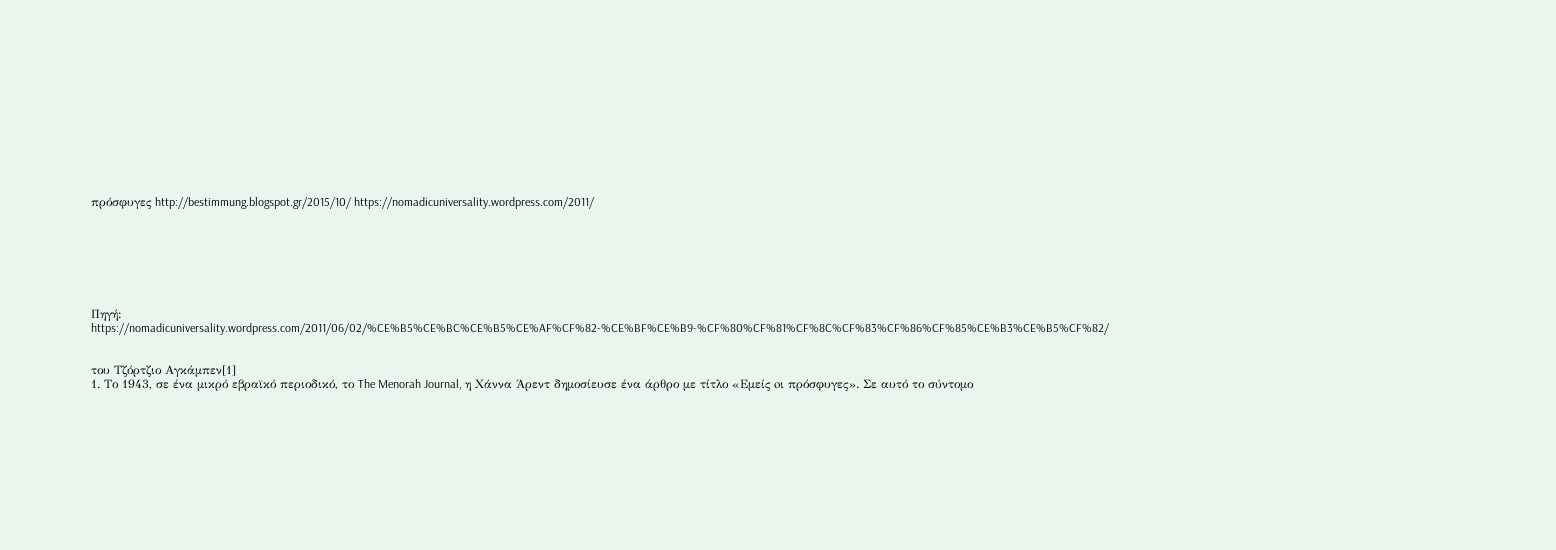πρόσφυγες http://bestimmung.blogspot.gr/2015/10/ https://nomadicuniversality.wordpress.com/2011/







Πηγή: https://nomadicuniversality.wordpress.com/2011/06/02/%CE%B5%CE%BC%CE%B5%CE%AF%CF%82-%CE%BF%CE%B9-%CF%80%CF%81%CF%8C%CF%83%CF%86%CF%85%CE%B3%CE%B5%CF%82/


του Τζόρτζιο Αγκάμπεν[1]
1. Το 1943, σε ένα μικρό εβραϊκό περιοδικό, το The Menorah Journal, η Χάννα Άρεντ δημοσίευσε ένα άρθρο με τίτλο «Εμείς oι πρόσφυγες». Σε αυτό το σύντομο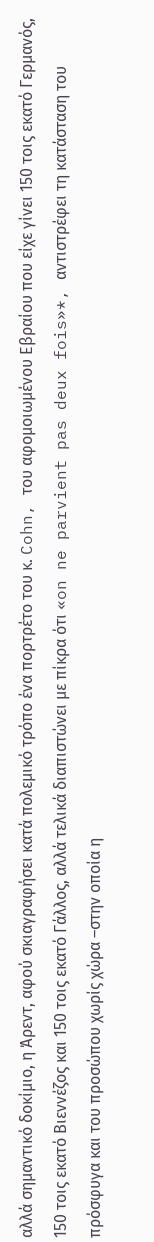αλλά σημαντικό δοκίμιο, η Άρεντ, αφού σκιαγραφήσει κατά πολεμικό τρόπο ένα πορτρέτο του κ. Cohn, του αφομοιωμένου Εβραίου που είχε γίνει 150 τοις εκατό Γερμανός, 150 τοις εκατό Βιεννέζος και 150 τοις εκατό Γάλλος, αλλά τελικά διαπιστώνει με πίκρα ότι «on ne parvient pas deux fois»*, αντιστρέφει τη κατάσταση του πρόσφυγα και του προσώπου χωρίς χώρα –στην οποία η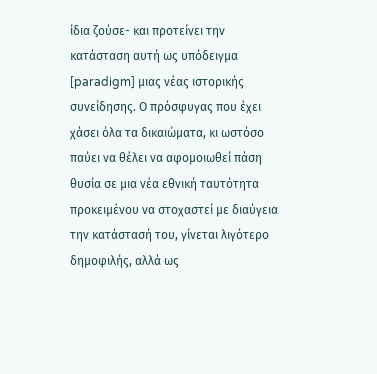ίδια ζούσε- και προτείνει την κατάσταση αυτή ως υπόδειγμα [paradigm] μιας νέας ιστορικής συνείδησης. Ο πρόσφυγας που έχει χάσει όλα τα δικαιώματα, κι ωστόσο παύει να θέλει να αφομοιωθεί πάση θυσία σε μια νέα εθνική ταυτότητα προκειμένου να στοχαστεί με διαύγεια την κατάστασή του, γίνεται λιγότερο δημοφιλής, αλλά ως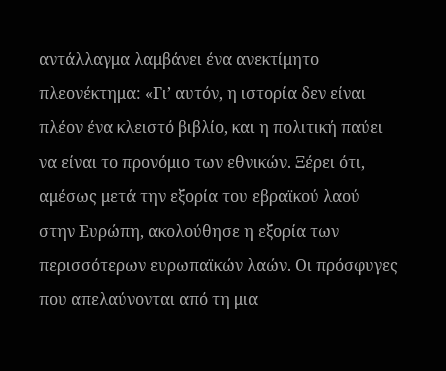αντάλλαγμα λαμβάνει ένα ανεκτίμητο πλεονέκτημα: «Γι’ αυτόν, η ιστορία δεν είναι πλέον ένα κλειστό βιβλίο, και η πολιτική παύει να είναι το προνόμιο των εθνικών. Ξέρει ότι, αμέσως μετά την εξορία του εβραϊκού λαού στην Ευρώπη, ακολούθησε η εξορία των περισσότερων ευρωπαϊκών λαών. Οι πρόσφυγες που απελαύνονται από τη μια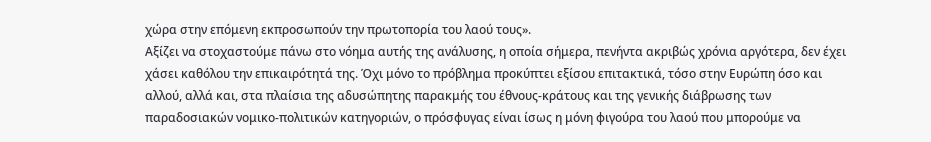χώρα στην επόμενη εκπροσωπούν την πρωτοπορία του λαού τους».
Αξίζει να στοχαστούμε πάνω στο νόημα αυτής της ανάλυσης, η οποία σήμερα, πενήντα ακριβώς χρόνια αργότερα, δεν έχει χάσει καθόλου την επικαιρότητά της. Όχι μόνο το πρόβλημα προκύπτει εξίσου επιτακτικά, τόσο στην Ευρώπη όσο και αλλού, αλλά και, στα πλαίσια της αδυσώπητης παρακμής του έθνους-κράτους και της γενικής διάβρωσης των παραδοσιακών νομικο-πολιτικών κατηγοριών, ο πρόσφυγας είναι ίσως η μόνη φιγούρα του λαού που μπορούμε να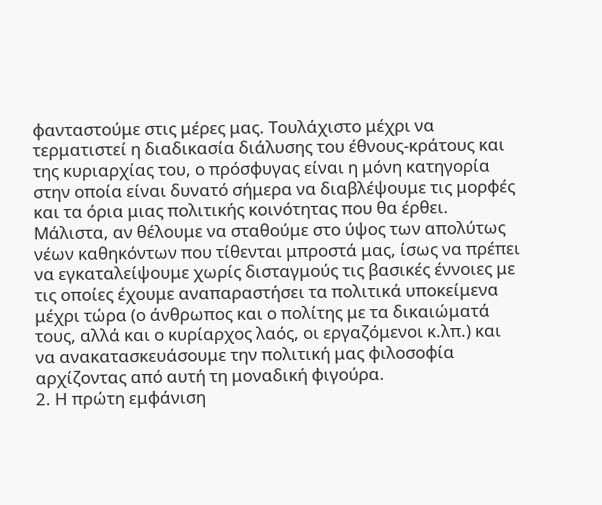φανταστούμε στις μέρες μας. Τουλάχιστο μέχρι να τερματιστεί η διαδικασία διάλυσης του έθνους-κράτους και της κυριαρχίας του, ο πρόσφυγας είναι η μόνη κατηγορία στην οποία είναι δυνατό σήμερα να διαβλέψουμε τις μορφές και τα όρια μιας πολιτικής κοινότητας που θα έρθει. Μάλιστα, αν θέλουμε να σταθούμε στο ύψος των απολύτως νέων καθηκόντων που τίθενται μπροστά μας, ίσως να πρέπει να εγκαταλείψουμε χωρίς δισταγμούς τις βασικές έννοιες με τις οποίες έχουμε αναπαραστήσει τα πολιτικά υποκείμενα μέχρι τώρα (ο άνθρωπος και ο πολίτης με τα δικαιώματά τους, αλλά και ο κυρίαρχος λαός, οι εργαζόμενοι κ.λπ.) και να ανακατασκευάσουμε την πολιτική μας φιλοσοφία αρχίζοντας από αυτή τη μοναδική φιγούρα.
2. Η πρώτη εμφάνιση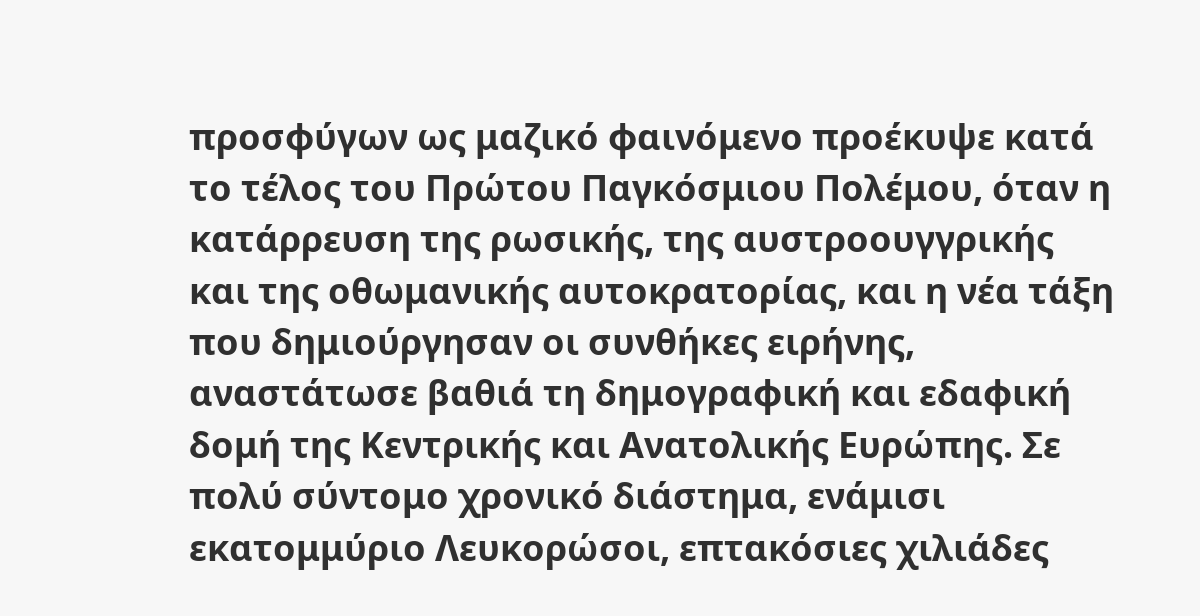προσφύγων ως μαζικό φαινόμενο προέκυψε κατά το τέλος του Πρώτου Παγκόσμιου Πολέμου, όταν η κατάρρευση της ρωσικής, της αυστροουγγρικής και της οθωμανικής αυτοκρατορίας, και η νέα τάξη που δημιούργησαν οι συνθήκες ειρήνης, αναστάτωσε βαθιά τη δημογραφική και εδαφική δομή της Κεντρικής και Ανατολικής Ευρώπης. Σε πολύ σύντομο χρονικό διάστημα, ενάμισι εκατομμύριο Λευκορώσοι, επτακόσιες χιλιάδες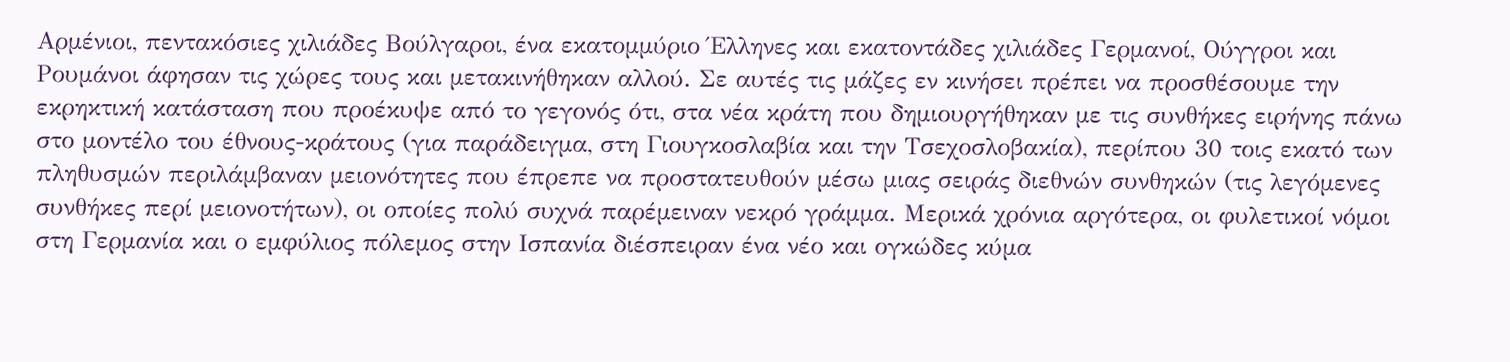Αρμένιοι, πεντακόσιες χιλιάδες Βούλγαροι, ένα εκατομμύριο Έλληνες και εκατοντάδες χιλιάδες Γερμανοί, Ούγγροι και Ρουμάνοι άφησαν τις χώρες τους και μετακινήθηκαν αλλού. Σε αυτές τις μάζες εν κινήσει πρέπει να προσθέσουμε την εκρηκτική κατάσταση που προέκυψε από το γεγονός ότι, στα νέα κράτη που δημιουργήθηκαν με τις συνθήκες ειρήνης πάνω στο μοντέλο του έθνους-κράτους (για παράδειγμα, στη Γιουγκοσλαβία και την Τσεχοσλοβακία), περίπου 30 τοις εκατό των πληθυσμών περιλάμβαναν μειονότητες που έπρεπε να προστατευθούν μέσω μιας σειράς διεθνών συνθηκών (τις λεγόμενες συνθήκες περί μειονοτήτων), οι οποίες πολύ συχνά παρέμειναν νεκρό γράμμα. Μερικά χρόνια αργότερα, οι φυλετικοί νόμοι στη Γερμανία και ο εμφύλιος πόλεμος στην Ισπανία διέσπειραν ένα νέο και ογκώδες κύμα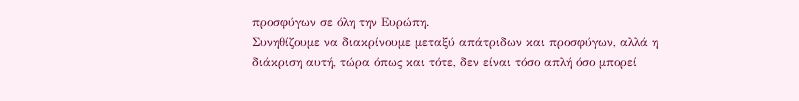προσφύγων σε όλη την Ευρώπη.
Συνηθίζουμε να διακρίνουμε μεταξύ απάτριδων και προσφύγων, αλλά η διάκριση αυτή, τώρα όπως και τότε, δεν είναι τόσο απλή όσο μπορεί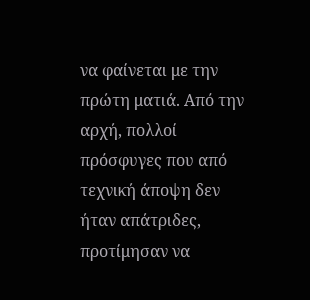να φαίνεται με την πρώτη ματιά. Από την αρχή, πολλοί πρόσφυγες που από τεχνική άποψη δεν ήταν απάτριδες, προτίμησαν να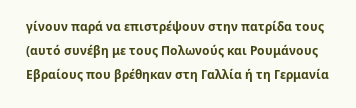γίνουν παρά να επιστρέψουν στην πατρίδα τους (αυτό συνέβη με τους Πολωνούς και Ρουμάνους Εβραίους που βρέθηκαν στη Γαλλία ή τη Γερμανία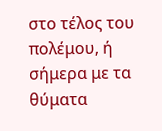στο τέλος του πολέμου, ή σήμερα με τα θύματα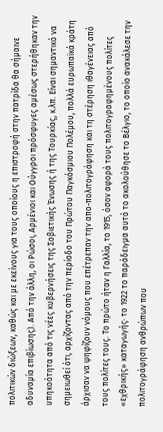πολιτικών διώξεων, καθώς και με εκείνους για τους οποίους η επιστροφή στην πατρίδα θα σήμαινε αδυναμία επιβίωσης). Από την άλλη, οι Ρώσοι, Αρμένιοι και Ούγγροι πρόσφυγες αμέσως στερήθηκαν την υπηκοότητα από τις νέες κυβερνήσεις της Σοβιετικής Ένωσης ή της Τουρκίας, κ.λπ. Είναι σημαντικό να σημειωθεί ότι, αρχίζοντας από την περίοδο του Πρώτου Παγκόσμιου Πολέμου, πολλά ευρωπαϊκά κράτη άρχισαν να ψηφίζουν νόμους που επέτρεπαν την απο-πολιτογράφηση και τη στέρηση ιθαγένειας από τους πολίτες τους. Το πρώτο ήταν η Γαλλία, το 1915, όσον αφορά τους πολιτογραφημένους πολίτες «εχθρικής» καταγωγής· το 1922 το παράδειγμα αυτό το ακολούθησε το Βέλγιο, το οποίο ανακάλεσε την πολιτογράφηση ανθρώπων που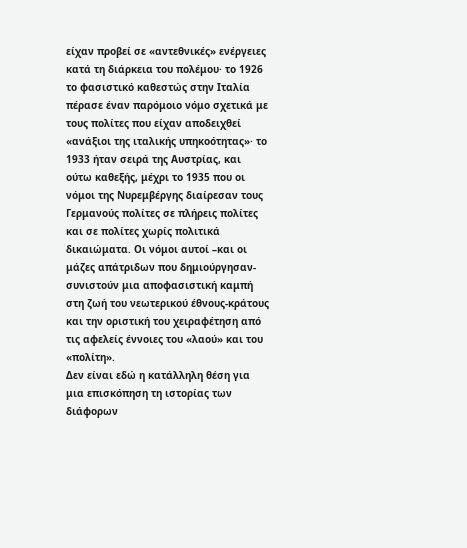είχαν προβεί σε «αντεθνικές» ενέργειες κατά τη διάρκεια του πολέμου· το 1926 το φασιστικό καθεστώς στην Ιταλία πέρασε έναν παρόμοιο νόμο σχετικά με τους πολίτες που είχαν αποδειχθεί «ανάξιοι της ιταλικής υπηκοότητας»· το 1933 ήταν σειρά της Αυστρίας, και ούτω καθεξής, μέχρι το 1935 που οι νόμοι της Νυρεμβέργης διαίρεσαν τους Γερμανούς πολίτες σε πλήρεις πολίτες και σε πολίτες χωρίς πολιτικά δικαιώματα. Οι νόμοι αυτοί –και οι μάζες απάτριδων που δημιούργησαν- συνιστούν μια αποφασιστική καμπή στη ζωή του νεωτερικού έθνους-κράτους και την οριστική του χειραφέτηση από τις αφελείς έννοιες του «λαού» και του «πολίτη».
Δεν είναι εδώ η κατάλληλη θέση για μια επισκόπηση τη ιστορίας των διάφορων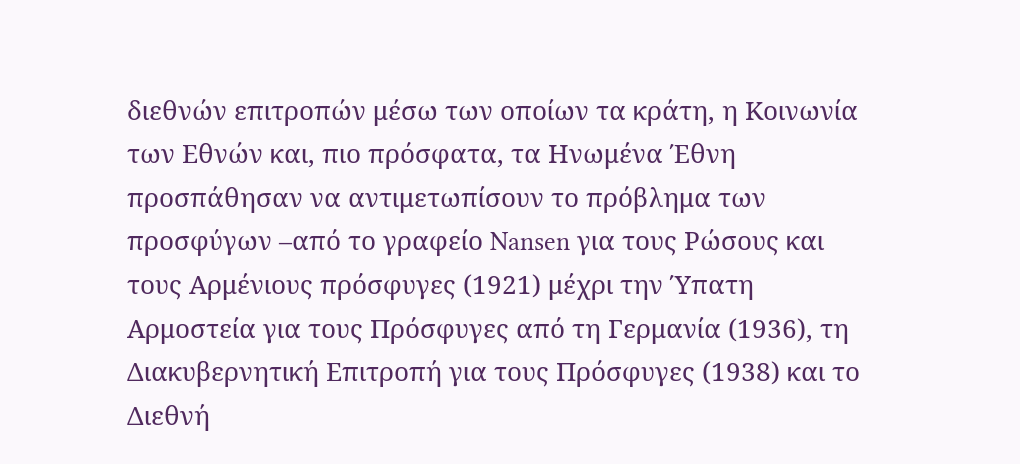διεθνών επιτροπών μέσω των οποίων τα κράτη, η Kοινωνία των Εθνών και, πιο πρόσφατα, τα Ηνωμένα Έθνη προσπάθησαν να αντιμετωπίσουν το πρόβλημα των προσφύγων –από το γραφείο Nansen για τους Ρώσους και τους Αρμένιους πρόσφυγες (1921) μέχρι την Ύπατη Αρμοστεία για τους Πρόσφυγες από τη Γερμανία (1936), τη Διακυβερνητική Επιτροπή για τους Πρόσφυγες (1938) και το Διεθνή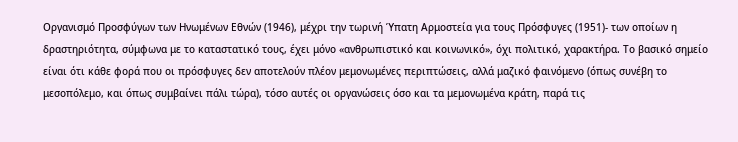Οργανισμό Προσφύγων των Ηνωμένων Εθνών (1946), μέχρι την τωρινή Ύπατη Αρμοστεία για τους Πρόσφυγες (1951)- των οποίων η δραστηριότητα, σύμφωνα με το καταστατικό τους, έχει μόνο «ανθρωπιστικό και κοινωνικό», όχι πολιτικό, χαρακτήρα. Το βασικό σημείο είναι ότι κάθε φορά που οι πρόσφυγες δεν αποτελούν πλέον μεμονωμένες περιπτώσεις, αλλά μαζικό φαινόμενο (όπως συνέβη το μεσοπόλεμο, και όπως συμβαίνει πάλι τώρα), τόσο αυτές οι οργανώσεις όσο και τα μεμονωμένα κράτη, παρά τις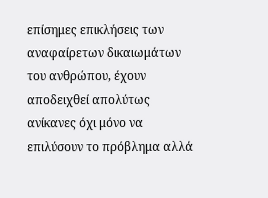επίσημες επικλήσεις των αναφαίρετων δικαιωμάτων του ανθρώπου, έχουν αποδειχθεί απολύτως ανίκανες όχι μόνο να επιλύσουν το πρόβλημα αλλά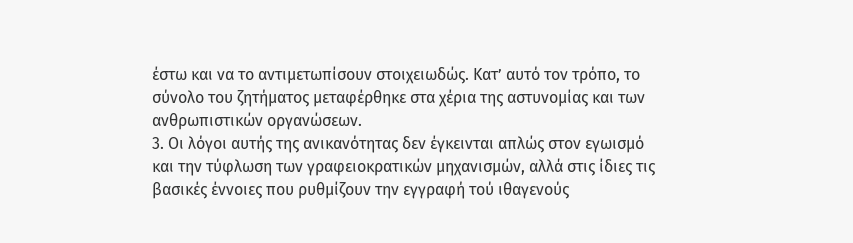έστω και να το αντιμετωπίσουν στοιχειωδώς. Κατ’ αυτό τον τρόπο, το σύνολο του ζητήματος μεταφέρθηκε στα χέρια της αστυνομίας και των ανθρωπιστικών οργανώσεων.
3. Οι λόγοι αυτής της ανικανότητας δεν έγκεινται απλώς στον εγωισμό και την τύφλωση των γραφειοκρατικών μηχανισμών, αλλά στις ίδιες τις βασικές έννοιες που ρυθμίζουν την εγγραφή τού ιθαγενούς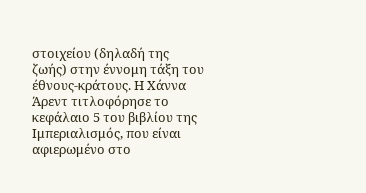στοιχείου (δηλαδή της ζωής) στην έννομη τάξη του έθνους-κράτους. Η Χάννα Άρεντ τιτλοφόρησε το κεφάλαιο 5 του βιβλίου της Ιμπεριαλισμός, που είναι αφιερωμένο στο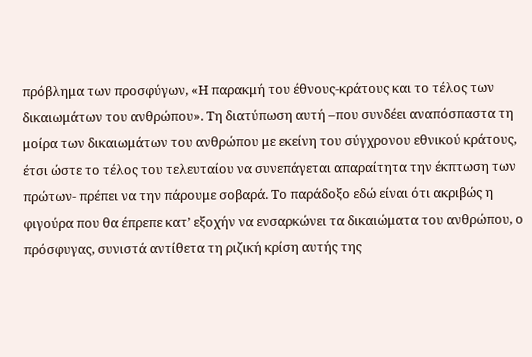πρόβλημα των προσφύγων, «Η παρακμή του έθνους-κράτους και το τέλος των δικαιωμάτων του ανθρώπου». Τη διατύπωση αυτή –που συνδέει αναπόσπαστα τη μοίρα των δικαιωμάτων του ανθρώπου με εκείνη του σύγχρονου εθνικού κράτους, έτσι ώστε το τέλος του τελευταίου να συνεπάγεται απαραίτητα την έκπτωση των πρώτων- πρέπει να την πάρουμε σοβαρά. Το παράδοξο εδώ είναι ότι ακριβώς η φιγούρα που θα έπρεπε κατ’ εξοχήν να ενσαρκώνει τα δικαιώματα του ανθρώπου, ο πρόσφυγας, συνιστά αντίθετα τη ριζική κρίση αυτής της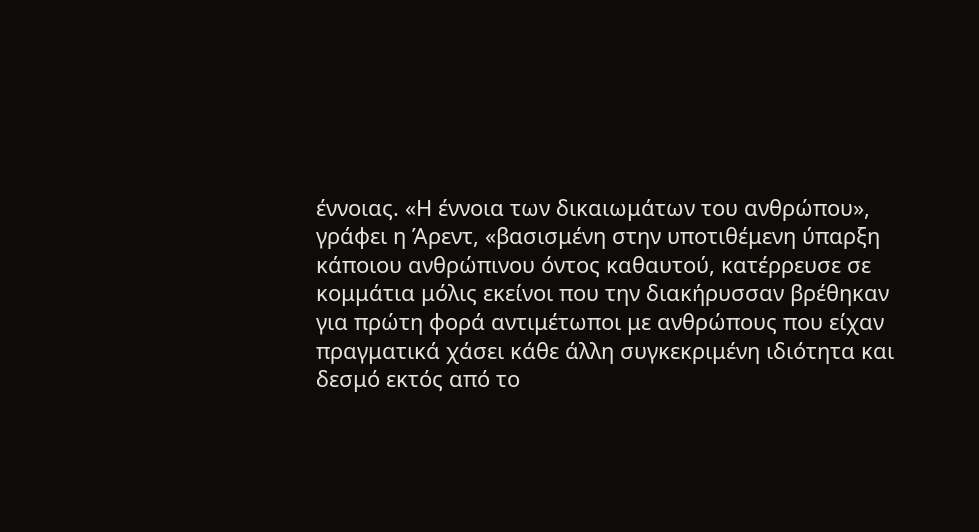έννοιας. «Η έννοια των δικαιωμάτων του ανθρώπου», γράφει η Άρεντ, «βασισμένη στην υποτιθέμενη ύπαρξη κάποιου ανθρώπινου όντος καθαυτού, κατέρρευσε σε κομμάτια μόλις εκείνοι που την διακήρυσσαν βρέθηκαν για πρώτη φορά αντιμέτωποι με ανθρώπους που είχαν πραγματικά χάσει κάθε άλλη συγκεκριμένη ιδιότητα και δεσμό εκτός από το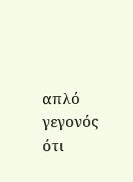απλό γεγονός ότι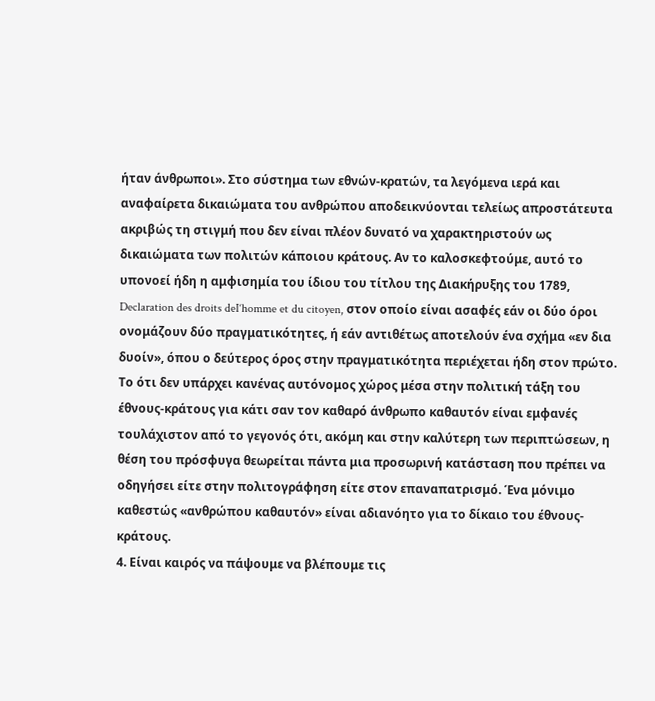ήταν άνθρωποι». Στο σύστημα των εθνών-κρατών, τα λεγόμενα ιερά και αναφαίρετα δικαιώματα του ανθρώπου αποδεικνύονται τελείως απροστάτευτα ακριβώς τη στιγμή που δεν είναι πλέον δυνατό να χαρακτηριστούν ως δικαιώματα των πολιτών κάποιου κράτους. Αν το καλοσκεφτούμε, αυτό το υπονοεί ήδη η αμφισημία του ίδιου του τίτλου της Διακήρυξης του 1789, Declaration des droits deI‘homme et du citoyen, στον οποίο είναι ασαφές εάν οι δύο όροι ονομάζουν δύο πραγματικότητες, ή εάν αντιθέτως αποτελούν ένα σχήμα «εν δια δυοίν», όπου ο δεύτερος όρος στην πραγματικότητα περιέχεται ήδη στον πρώτο.
Το ότι δεν υπάρχει κανένας αυτόνομος χώρος μέσα στην πολιτική τάξη του έθνους-κράτους για κάτι σαν τον καθαρό άνθρωπο καθαυτόν είναι εμφανές τουλάχιστον από το γεγονός ότι, ακόμη και στην καλύτερη των περιπτώσεων, η θέση του πρόσφυγα θεωρείται πάντα μια προσωρινή κατάσταση που πρέπει να οδηγήσει είτε στην πολιτογράφηση είτε στον επαναπατρισμό. Ένα μόνιμο καθεστώς «ανθρώπου καθαυτόν» είναι αδιανόητο για το δίκαιο του έθνους-κράτους.
4. Είναι καιρός να πάψουμε να βλέπουμε τις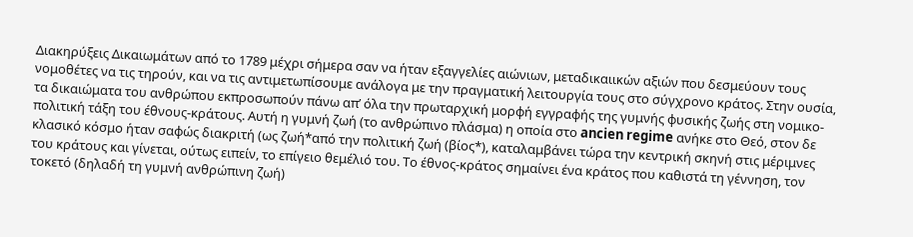Διακηρύξεις Δικαιωμάτων από το 1789 μέχρι σήμερα σαν να ήταν εξαγγελίες αιώνιων, μεταδικαιικών αξιών που δεσμεύουν τους νομοθέτες να τις τηρούν, και να τις αντιμετωπίσουμε ανάλογα με την πραγματική λειτουργία τους στο σύγχρονο κράτος. Στην ουσία, τα δικαιώματα του ανθρώπου εκπροσωπούν πάνω απ’ όλα την πρωταρχική μορφή εγγραφής της γυμνής φυσικής ζωής στη νομικο-πολιτική τάξη του έθνους-κράτους. Αυτή η γυμνή ζωή (το ανθρώπινο πλάσμα) η οποία στο ancien regime ανήκε στο Θεό, στον δε κλασικό κόσμο ήταν σαφώς διακριτή (ως ζωή*από την πολιτική ζωή (βίος*), καταλαμβάνει τώρα την κεντρική σκηνή στις μέριμνες του κράτους και γίνεται, ούτως ειπείν, το επίγειο θεμέλιό του. Το έθνος-κράτος σημαίνει ένα κράτος που καθιστά τη γέννηση, τον τοκετό (δηλαδή τη γυμνή ανθρώπινη ζωή)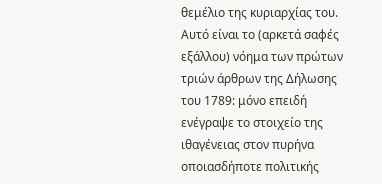θεμέλιο της κυριαρχίας του. Αυτό είναι το (αρκετά σαφές εξάλλου) νόημα των πρώτων τριών άρθρων της Δήλωσης του 1789: μόνο επειδή ενέγραψε το στοιχείο της ιθαγένειας στον πυρήνα οποιασδήποτε πολιτικής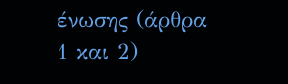ένωσης (άρθρα 1 και 2)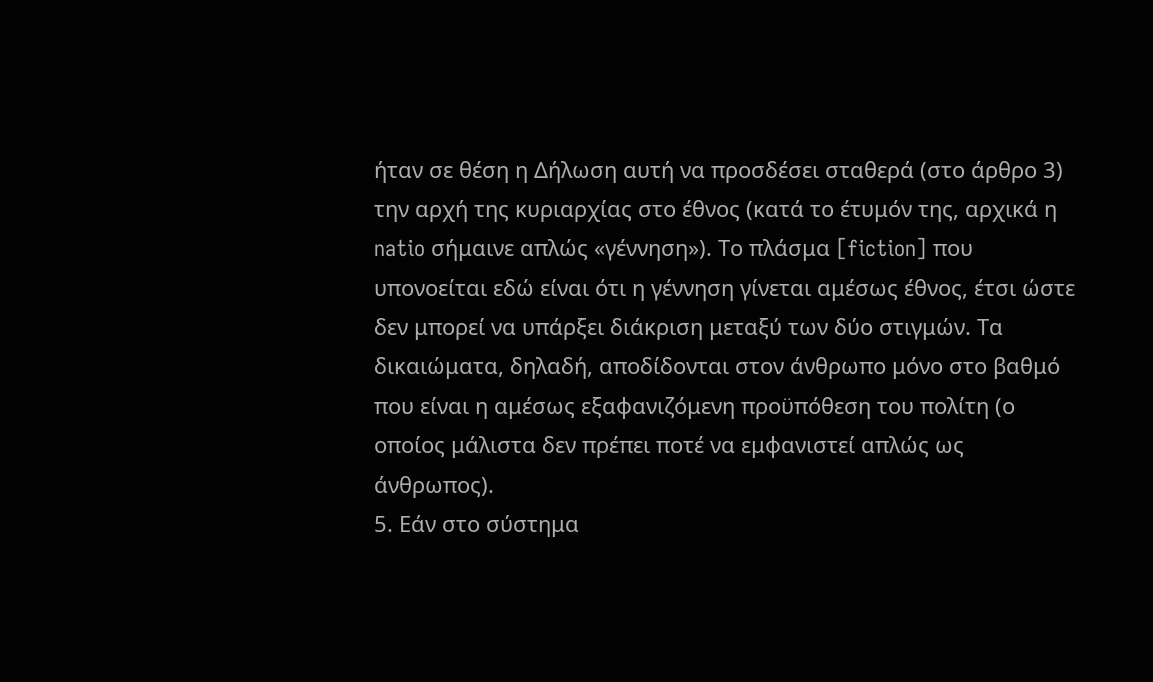ήταν σε θέση η Δήλωση αυτή να προσδέσει σταθερά (στο άρθρο 3) την αρχή της κυριαρχίας στο έθνος (κατά το έτυμόν της, αρχικά η natio σήμαινε απλώς «γέννηση»). Το πλάσμα [fiction] που υπονοείται εδώ είναι ότι η γέννηση γίνεται αμέσως έθνος, έτσι ώστε δεν μπορεί να υπάρξει διάκριση μεταξύ των δύο στιγμών. Τα δικαιώματα, δηλαδή, αποδίδονται στον άνθρωπο μόνο στο βαθμό που είναι η αμέσως εξαφανιζόμενη προϋπόθεση του πολίτη (ο οποίος μάλιστα δεν πρέπει ποτέ να εμφανιστεί απλώς ως άνθρωπος).
5. Εάν στο σύστημα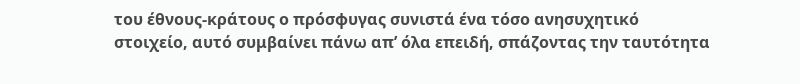του έθνους-κράτους ο πρόσφυγας συνιστά ένα τόσο ανησυχητικό στοιχείο, αυτό συμβαίνει πάνω απ’ όλα επειδή, σπάζοντας την ταυτότητα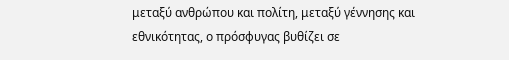μεταξύ ανθρώπου και πολίτη, μεταξύ γέννησης και εθνικότητας, ο πρόσφυγας βυθίζει σε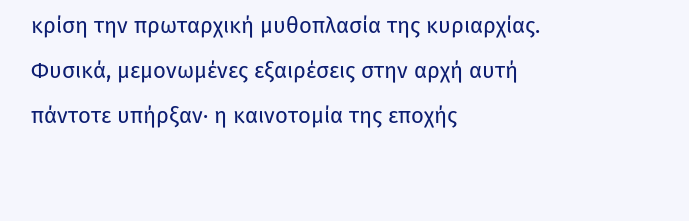κρίση την πρωταρχική μυθοπλασία της κυριαρχίας. Φυσικά, μεμονωμένες εξαιρέσεις στην αρχή αυτή πάντοτε υπήρξαν· η καινοτομία της εποχής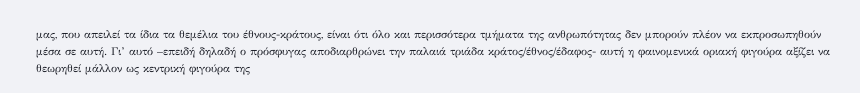μας, που απειλεί τα ίδια τα θεμέλια του έθνους-κράτους, είναι ότι όλο και περισσότερα τμήματα της ανθρωπότητας δεν μπορούν πλέον να εκπροσωπηθούν μέσα σε αυτή. Γι’ αυτό –επειδή δηλαδή ο πρόσφυγας αποδιαρθρώνει την παλαιά τριάδα κράτος/έθνος/έδαφος- αυτή η φαινομενικά οριακή φιγούρα αξίζει να θεωρηθεί μάλλον ως κεντρική φιγούρα της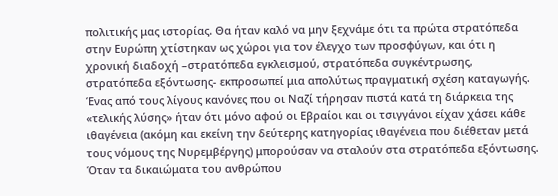πολιτικής μας ιστορίας. Θα ήταν καλό να μην ξεχνάμε ότι τα πρώτα στρατόπεδα στην Ευρώπη χτίστηκαν ως χώροι για τον έλεγχο των προσφύγων, και ότι η χρονική διαδοχή –στρατόπεδα εγκλεισμού, στρατόπεδα συγκέντρωσης, στρατόπεδα εξόντωσης- εκπροσωπεί μια απολύτως πραγματική σχέση καταγωγής. Ένας από τους λίγους κανόνες που οι Ναζί τήρησαν πιστά κατά τη διάρκεια της «τελικής λύσης» ήταν ότι μόνο αφού οι Εβραίοι και οι τσιγγάνοι είχαν χάσει κάθε ιθαγένεια (ακόμη και εκείνη την δεύτερης κατηγορίας ιθαγένεια που διέθεταν μετά τους νόμους της Νυρεμβέργης) μπορούσαν να σταλούν στα στρατόπεδα εξόντωσης. Όταν τα δικαιώματα του ανθρώπου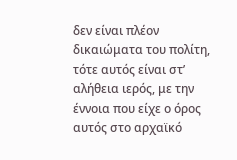δεν είναι πλέον δικαιώματα του πολίτη, τότε αυτός είναι στ’ αλήθεια ιερός, με την έννοια που είχε ο όρος αυτός στο αρχαϊκό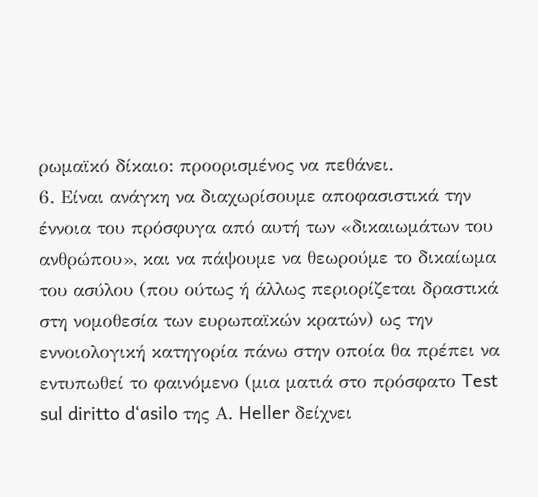ρωμαϊκό δίκαιο: προορισμένος να πεθάνει.
6. Είναι ανάγκη να διαχωρίσουμε αποφασιστικά την έννοια του πρόσφυγα από αυτή των «δικαιωμάτων του ανθρώπου», και να πάψουμε να θεωρούμε το δικαίωμα του ασύλου (που ούτως ή άλλως περιορίζεται δραστικά στη νομοθεσία των ευρωπαϊκών κρατών) ως την εννοιολογική κατηγορία πάνω στην οποία θα πρέπει να εντυπωθεί το φαινόμενο (μια ματιά στο πρόσφατο Test sul diritto d‘asilo της Α. Heller δείχνει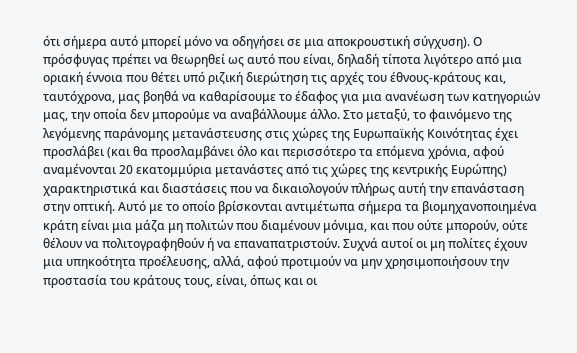ότι σήμερα αυτό μπορεί μόνο να οδηγήσει σε μια αποκρουστική σύγχυση). Ο πρόσφυγας πρέπει να θεωρηθεί ως αυτό που είναι, δηλαδή τίποτα λιγότερο από μια οριακή έννοια που θέτει υπό ριζική διερώτηση τις αρχές του έθνους-κράτους και, ταυτόχρονα, μας βοηθά να καθαρίσουμε το έδαφος για μια ανανέωση των κατηγοριών μας, την οποία δεν μπορούμε να αναβάλλουμε άλλο. Στο μεταξύ, το φαινόμενο της λεγόμενης παράνομης μετανάστευσης στις χώρες της Ευρωπαϊκής Κοινότητας έχει προσλάβει (και θα προσλαμβάνει όλο και περισσότερο τα επόμενα χρόνια, αφού αναμένονται 20 εκατομμύρια μετανάστες από τις χώρες της κεντρικής Ευρώπης) χαρακτηριστικά και διαστάσεις που να δικαιολογούν πλήρως αυτή την επανάσταση στην οπτική. Αυτό με το οποίο βρίσκονται αντιμέτωπα σήμερα τα βιομηχανοποιημένα κράτη είναι μια μάζα μη πολιτών που διαμένουν μόνιμα, και που ούτε μπορούν, ούτε θέλουν να πολιτογραφηθούν ή να επαναπατριστούν. Συχνά αυτοί οι μη πολίτες έχουν μια υπηκοότητα προέλευσης, αλλά, αφού προτιμούν να μην χρησιμοποιήσουν την προστασία του κράτους τους, είναι, όπως και οι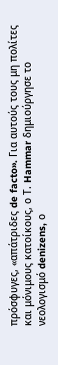πρόσφυγες, «απάτριδες de facto». Για αυτούς τους μη πολίτες και μόνιμους κατοίκους, ο Τ. Hammar δημιούργησε το νεολογισμό denizens, ο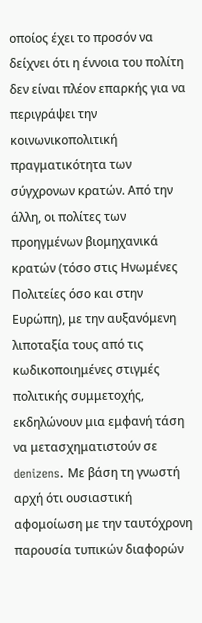οποίος έχει το προσόν να δείχνει ότι η έννοια του πολίτη δεν είναι πλέον επαρκής για να περιγράψει την κοινωνικοπολιτική πραγματικότητα των σύγχρονων κρατών. Από την άλλη, οι πολίτες των προηγμένων βιομηχανικά κρατών (τόσο στις Ηνωμένες Πολιτείες όσο και στην Ευρώπη), με την αυξανόμενη λιποταξία τους από τις κωδικοποιημένες στιγμές πολιτικής συμμετοχής, εκδηλώνουν μια εμφανή τάση να μετασχηματιστούν σε denizens. Με βάση τη γνωστή αρχή ότι ουσιαστική αφομοίωση με την ταυτόχρονη παρουσία τυπικών διαφορών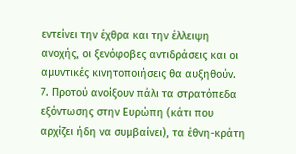εντείνει την έχθρα και την έλλειψη ανοχής, οι ξενόφοβες αντιδράσεις και οι αμυντικές κινητοποιήσεις θα αυξηθούν.
7. Προτού ανοίξουν πάλι τα στρατόπεδα εξόντωσης στην Ευρώπη (κάτι που αρχίζει ήδη να συμβαίνει), τα έθνη-κράτη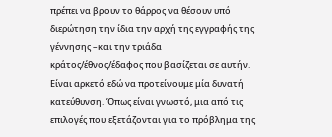πρέπει να βρουν το θάρρος να θέσουν υπό διερώτηση την ίδια την αρχή της εγγραφής της γέννησης –και την τριάδα κράτος/έθνος/έδαφος που βασίζεται σε αυτήν. Είναι αρκετό εδώ να προτείνουμε μία δυνατή κατεύθυνση. Όπως είναι γνωστό, μια από τις επιλογές που εξετάζονται για το πρόβλημα της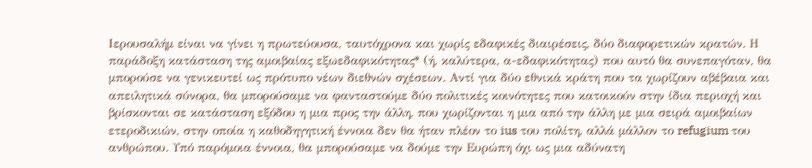Ιερουσαλήμ είναι να γίνει η πρωτεύουσα, ταυτόχρονα και χωρίς εδαφικές διαιρέσεις, δύο διαφορετικών κρατών. Η παράδοξη κατάσταση της αμοιβαίας εξωεδαφικότητας* (ή, καλύτερα, α-εδαφικότητας) που αυτό θα συνεπαγόταν, θα μπορούσε να γενικευτεί ως πρότυπο νέων διεθνών σχέσεων. Αντί για δύο εθνικά κράτη που τα χωρίζουν αβέβαια και απειλητικά σύνορα, θα μπορούσαμε να φανταστούμε δύο πολιτικές κοινότητες που κατοικούν στην ίδια περιοχή και βρίσκονται σε κατάσταση εξόδου η μια προς την άλλη, που χωρίζονται η μια από την άλλη με μια σειρά αμοιβαίων ετεροδικιών, στην οποία η καθοδηγητική έννοια δεν θα ήταν πλέον το ius του πολίτη, αλλά μάλλον το refugium του ανθρώπου. Υπό παρόμοια έννοια, θα μπορούσαμε να δούμε την Ευρώπη όχι ως μια αδύνατη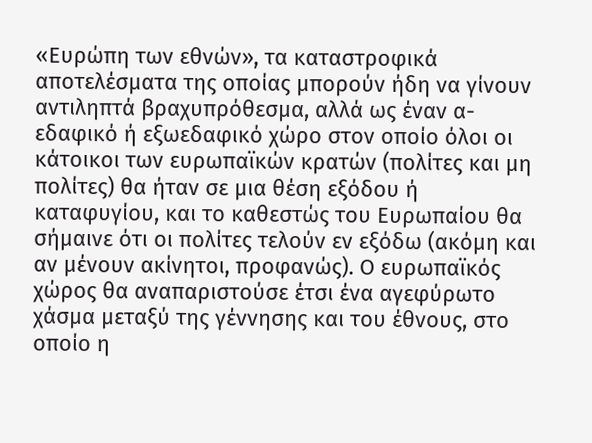«Ευρώπη των εθνών», τα καταστροφικά αποτελέσματα της οποίας μπορούν ήδη να γίνουν αντιληπτά βραχυπρόθεσμα, αλλά ως έναν α-εδαφικό ή εξωεδαφικό χώρο στον οποίο όλοι οι κάτοικοι των ευρωπαϊκών κρατών (πολίτες και μη πολίτες) θα ήταν σε μια θέση εξόδου ή καταφυγίου, και το καθεστώς του Ευρωπαίου θα σήμαινε ότι οι πολίτες τελούν εν εξόδω (ακόμη και αν μένουν ακίνητοι, προφανώς). Ο ευρωπαϊκός χώρος θα αναπαριστούσε έτσι ένα αγεφύρωτο χάσμα μεταξύ της γέννησης και του έθνους, στο οποίο η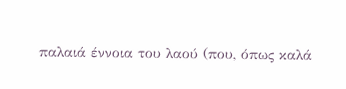παλαιά έννοια του λαού (που, όπως καλά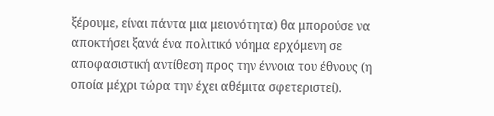ξέρουμε, είναι πάντα μια μειονότητα) θα μπορούσε να αποκτήσει ξανά ένα πολιτικό νόημα ερχόμενη σε αποφασιστική αντίθεση προς την έννοια του έθνους (η οποία μέχρι τώρα την έχει αθέμιτα σφετεριστεί).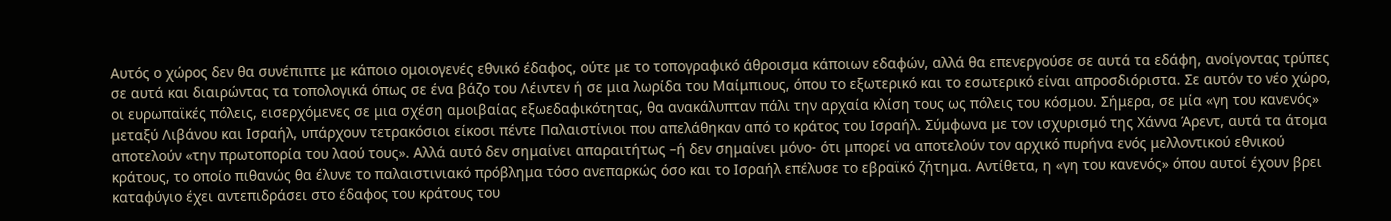Αυτός ο χώρος δεν θα συνέπιπτε με κάποιο ομοιογενές εθνικό έδαφος, ούτε με το τοπογραφικό άθροισμα κάποιων εδαφών, αλλά θα επενεργούσε σε αυτά τα εδάφη, ανοίγοντας τρύπες σε αυτά και διαιρώντας τα τοπολογικά όπως σε ένα βάζο του Λέιντεν ή σε μια λωρίδα του Mαίμπιους, όπου το εξωτερικό και το εσωτερικό είναι απροσδιόριστα. Σε αυτόν το νέο χώρο, οι ευρωπαϊκές πόλεις, εισερχόμενες σε μια σχέση αμοιβαίας εξωεδαφικότητας, θα ανακάλυπταν πάλι την αρχαία κλίση τους ως πόλεις του κόσμου. Σήμερα, σε μία «γη του κανενός» μεταξύ Λιβάνου και Ισραήλ, υπάρχουν τετρακόσιοι είκοσι πέντε Παλαιστίνιοι που απελάθηκαν από το κράτος του Ισραήλ. Σύμφωνα με τον ισχυρισμό της Χάννα Άρεντ, αυτά τα άτομα αποτελούν «την πρωτοπορία του λαού τους». Αλλά αυτό δεν σημαίνει απαραιτήτως –ή δεν σημαίνει μόνο- ότι μπορεί να αποτελούν τον αρχικό πυρήνα ενός μελλοντικού εθνικού κράτους, το οποίο πιθανώς θα έλυνε το παλαιστινιακό πρόβλημα τόσο ανεπαρκώς όσο και το Ισραήλ επέλυσε το εβραϊκό ζήτημα. Αντίθετα, η «γη του κανενός» όπου αυτοί έχουν βρει καταφύγιο έχει αντεπιδράσει στο έδαφος του κράτους του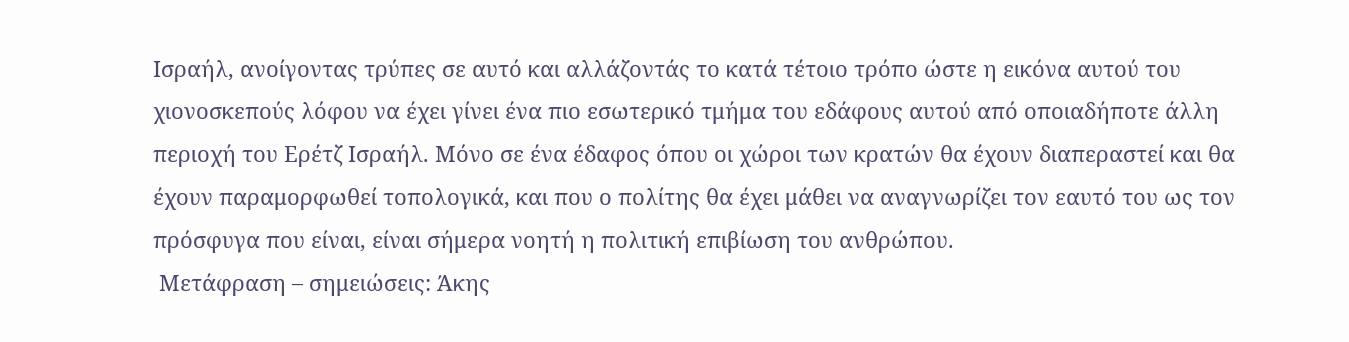Ισραήλ, ανοίγοντας τρύπες σε αυτό και αλλάζοντάς το κατά τέτοιο τρόπο ώστε η εικόνα αυτού του χιονοσκεπούς λόφου να έχει γίνει ένα πιο εσωτερικό τμήμα του εδάφους αυτού από οποιαδήποτε άλλη περιοχή του Ερέτζ Ισραήλ. Μόνο σε ένα έδαφος όπου οι χώροι των κρατών θα έχουν διαπεραστεί και θα έχουν παραμορφωθεί τοπολογικά, και που ο πολίτης θα έχει μάθει να αναγνωρίζει τον εαυτό του ως τον πρόσφυγα που είναι, είναι σήμερα νοητή η πολιτική επιβίωση του ανθρώπου.
 Μετάφραση – σημειώσεις: Άκης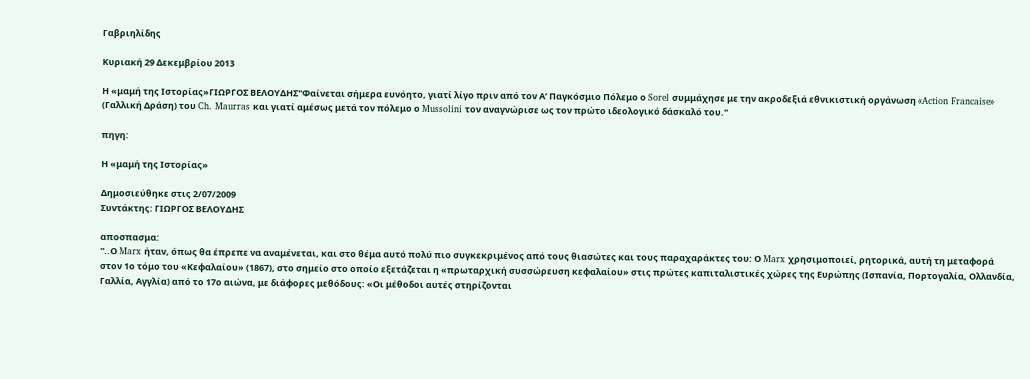Γαβριηλίδης

Κυριακή 29 Δεκεμβρίου 2013

Η «μαμή της Ιστορίας»ΓΙΩΡΓΟΣ ΒΕΛΟΥΔΗΣ''Φαίνεται σήμερα ευνόητο, γιατί λίγο πριν από τον Α’ Παγκόσμιο Πόλεμο ο Sorel συμμάχησε με την ακροδεξιά εθνικιστική οργάνωση «Action Francaise» (Γαλλική Δράση) του Ch. Maurras και γιατί αμέσως μετά τον πόλεμο ο Mussolini τον αναγνώρισε ως τον πρώτο ιδεολογικό δάσκαλό του.''

πηγη:

Η «μαμή της Ιστορίας»

Δημοσιεύθηκε στις 2/07/2009
Συντάκτης: ΓΙΩΡΓΟΣ ΒΕΛΟΥΔΗΣ

αποσπασμα:
''..Ο Marx ήταν, όπως θα έπρεπε να αναμένεται, και στο θέμα αυτό πολύ πιο συγκεκριμένος από τους θιασώτες και τους παραχαράκτες του: Ο Marx χρησιμοποιεί, ρητορικά, αυτή τη μεταφορά στον 1ο τόμο του «Κεφαλαίου» (1867), στο σημείο στο οποίο εξετάζεται η «πρωταρχική συσσώρευση κεφαλαίου» στις πρώτες καπιταλιστικές χώρες της Ευρώπης (Ισπανία, Πορτογαλία, Ολλανδία, Γαλλία, Αγγλία) από το 17ο αιώνα, με διάφορες μεθόδους: «Οι μέθοδοι αυτές στηρίζονται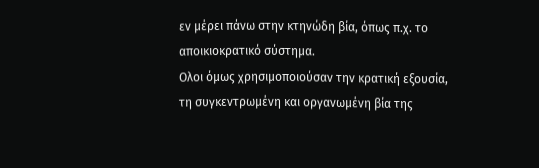εν μέρει πάνω στην κτηνώδη βία, όπως π.χ. το αποικιοκρατικό σύστημα.
Ολοι όμως χρησιμοποιούσαν την κρατική εξουσία, τη συγκεντρωμένη και οργανωμένη βία της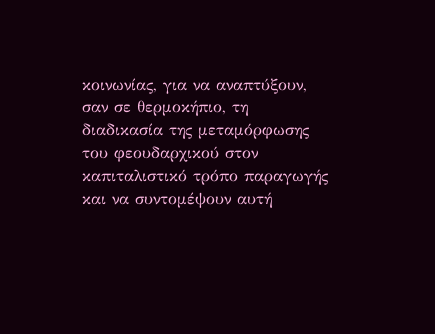κοινωνίας, για να αναπτύξουν, σαν σε θερμοκήπιο, τη διαδικασία της μεταμόρφωσης του φεουδαρχικού στον καπιταλιστικό τρόπο παραγωγής και να συντομέψουν αυτή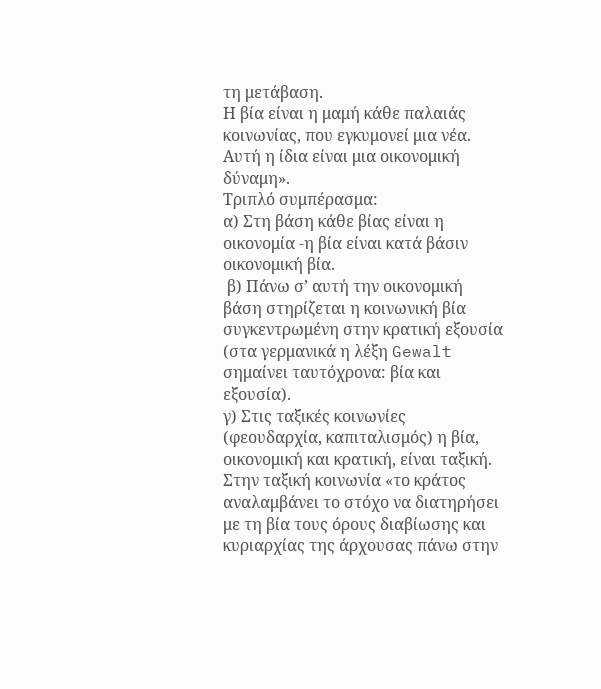τη μετάβαση.
Η βία είναι η μαμή κάθε παλαιάς κοινωνίας, που εγκυμονεί μια νέα. Αυτή η ίδια είναι μια οικονομική δύναμη».
Τριπλό συμπέρασμα:
α) Στη βάση κάθε βίας είναι η οικονομία -η βία είναι κατά βάσιν οικονομική βία.
 β) Πάνω σ’ αυτή την οικονομική βάση στηρίζεται η κοινωνική βία συγκεντρωμένη στην κρατική εξουσία (στα γερμανικά η λέξη Gewalt σημαίνει ταυτόχρονα: βία και εξουσία).
γ) Στις ταξικές κοινωνίες (φεουδαρχία, καπιταλισμός) η βία, οικονομική και κρατική, είναι ταξική. Στην ταξική κοινωνία «το κράτος αναλαμβάνει το στόχο να διατηρήσει με τη βία τους όρους διαβίωσης και κυριαρχίας της άρχουσας πάνω στην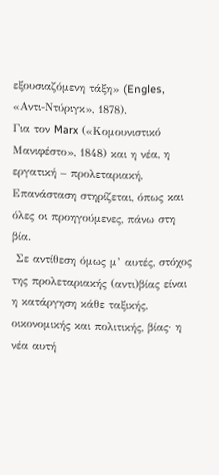εξουσιαζόμενη τάξη» (Engles, «Αντι-Ντύριγκ», 1878).
Για τον Marx («Κομουνιστικό Μανιφέστο», 1848) και η νέα, η εργατική – προλεταριακή, Επανάσταση στηρίζεται, όπως και όλες οι προηγούμενες, πάνω στη βία.
 Σε αντίθεση όμως μ’ αυτές, στόχος της προλεταριακής (αντι)βίας είναι η κατάργηση κάθε ταξικής, οικονομικής και πολιτικής, βίας· η νέα αυτή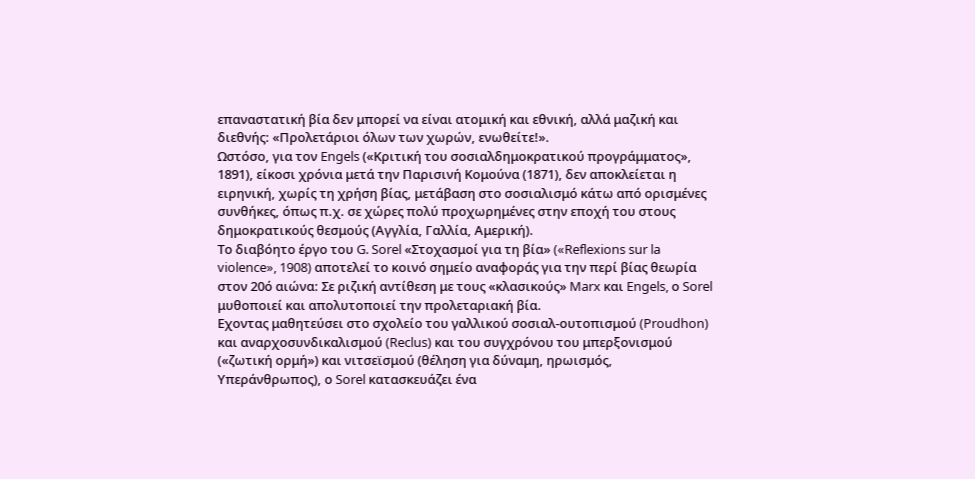επαναστατική βία δεν μπορεί να είναι ατομική και εθνική, αλλά μαζική και διεθνής: «Προλετάριοι όλων των χωρών, ενωθείτε!».
Ωστόσο, για τον Engels («Κριτική του σοσιαλδημοκρατικού προγράμματος», 1891), είκοσι χρόνια μετά την Παρισινή Κομούνα (1871), δεν αποκλείεται η ειρηνική, χωρίς τη χρήση βίας, μετάβαση στο σοσιαλισμό κάτω από ορισμένες συνθήκες, όπως π.χ. σε χώρες πολύ προχωρημένες στην εποχή του στους δημοκρατικούς θεσμούς (Αγγλία, Γαλλία, Αμερική).
Το διαβόητο έργο του G. Sorel «Στοχασμοί για τη βία» («Reflexions sur la violence», 1908) αποτελεί το κοινό σημείο αναφοράς για την περί βίας θεωρία στον 20ό αιώνα: Σε ριζική αντίθεση με τους «κλασικούς» Marx και Engels, ο Sorel μυθοποιεί και απολυτοποιεί την προλεταριακή βία.
Εχοντας μαθητεύσει στο σχολείο του γαλλικού σοσιαλ-ουτοπισμού (Proudhon) και αναρχοσυνδικαλισμού (Reclus) και του συγχρόνου του μπερξονισμού («ζωτική ορμή») και νιτσεϊσμού (θέληση για δύναμη, ηρωισμός, Υπεράνθρωπος), ο Sorel κατασκευάζει ένα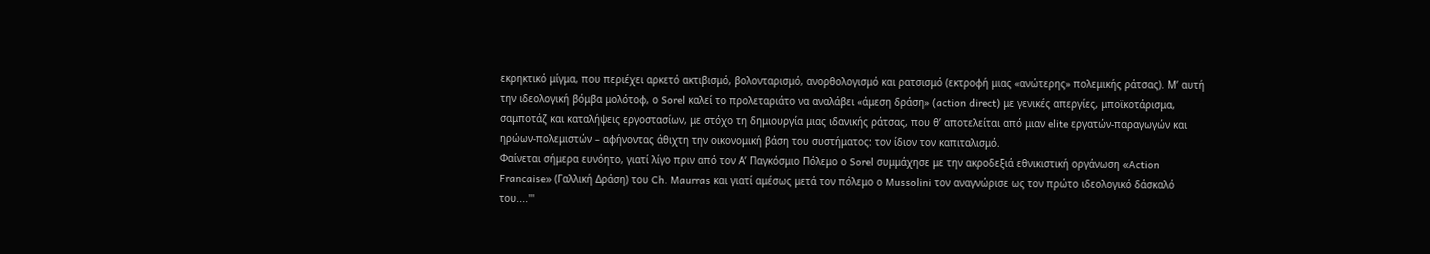εκρηκτικό μίγμα, που περιέχει αρκετό ακτιβισμό, βολονταρισμό, ανορθολογισμό και ρατσισμό (εκτροφή μιας «ανώτερης» πολεμικής ράτσας). Μ’ αυτή την ιδεολογική βόμβα μολότοφ, ο Sorel καλεί το προλεταριάτο να αναλάβει «άμεση δράση» (action direct) με γενικές απεργίες, μποϊκοτάρισμα, σαμποτάζ και καταλήψεις εργοστασίων, με στόχο τη δημιουργία μιας ιδανικής ράτσας, που θ’ αποτελείται από μιαν elite εργατών-παραγωγών και ηρώων-πολεμιστών – αφήνοντας άθιχτη την οικονομική βάση του συστήματος: τον ίδιον τον καπιταλισμό.
Φαίνεται σήμερα ευνόητο, γιατί λίγο πριν από τον Α’ Παγκόσμιο Πόλεμο ο Sorel συμμάχησε με την ακροδεξιά εθνικιστική οργάνωση «Action Francaise» (Γαλλική Δράση) του Ch. Maurras και γιατί αμέσως μετά τον πόλεμο ο Mussolini τον αναγνώρισε ως τον πρώτο ιδεολογικό δάσκαλό του....'''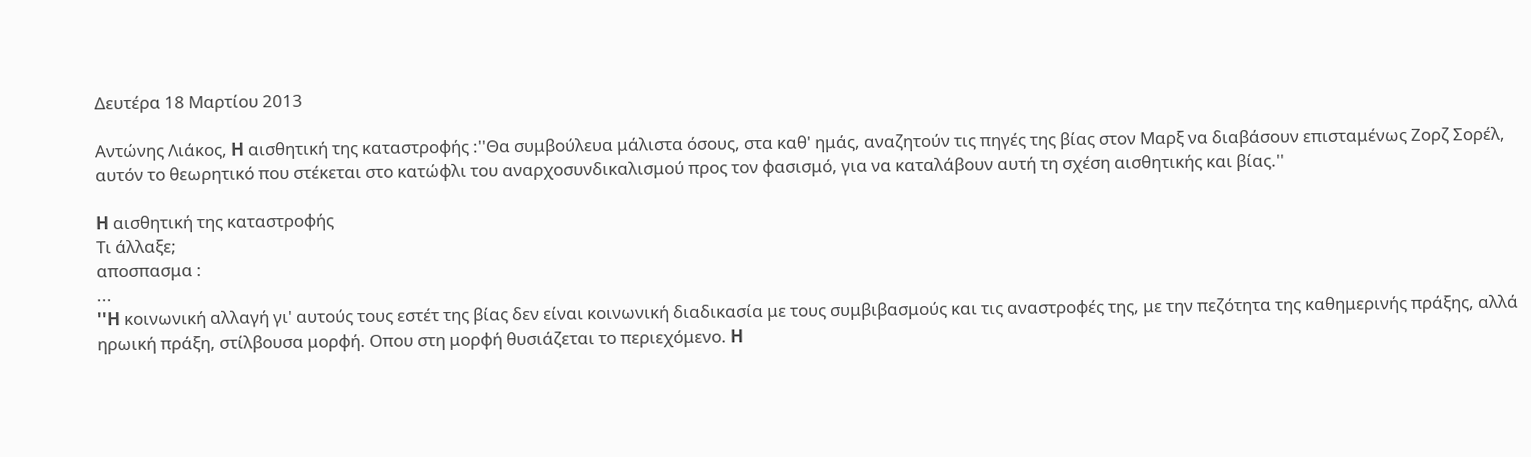Δευτέρα 18 Μαρτίου 2013

Αντώνης Λιάκος, H αισθητική της καταστροφής :''Θα συμβούλευα μάλιστα όσους, στα καθ' ημάς, αναζητούν τις πηγές της βίας στον Μαρξ να διαβάσουν επισταμένως Ζορζ Σορέλ, αυτόν το θεωρητικό που στέκεται στο κατώφλι του αναρχοσυνδικαλισμού προς τον φασισμό, για να καταλάβουν αυτή τη σχέση αισθητικής και βίας.''

H αισθητική της καταστροφής
Τι άλλαξε;
αποσπασμα :
...
''H κοινωνική αλλαγή γι' αυτούς τους εστέτ της βίας δεν είναι κοινωνική διαδικασία με τους συμβιβασμούς και τις αναστροφές της, με την πεζότητα της καθημερινής πράξης, αλλά ηρωική πράξη, στίλβουσα μορφή. Οπου στη μορφή θυσιάζεται το περιεχόμενο. H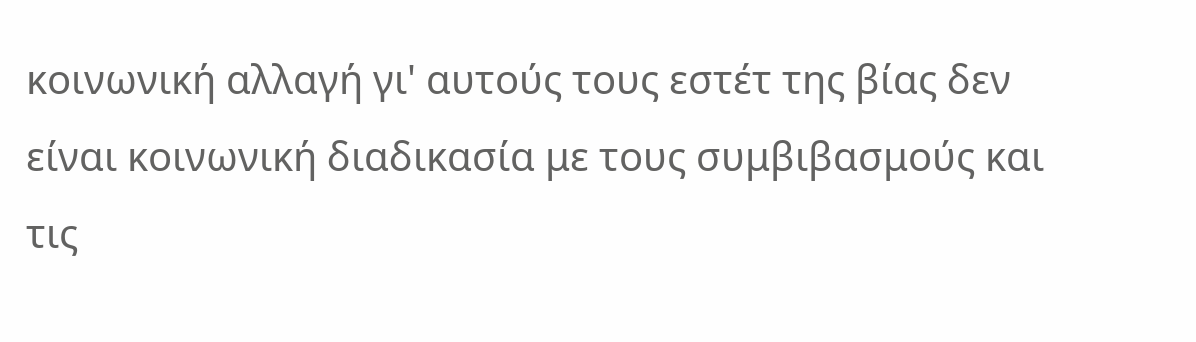κοινωνική αλλαγή γι' αυτούς τους εστέτ της βίας δεν είναι κοινωνική διαδικασία με τους συμβιβασμούς και τις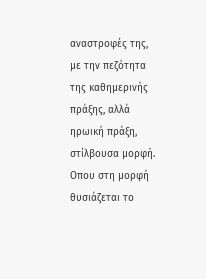αναστροφές της, με την πεζότητα της καθημερινής πράξης, αλλά ηρωική πράξη, στίλβουσα μορφή. Οπου στη μορφή θυσιάζεται το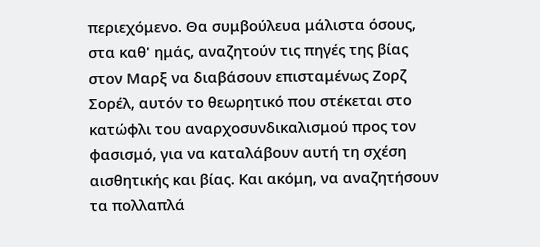περιεχόμενο. Θα συμβούλευα μάλιστα όσους, στα καθ' ημάς, αναζητούν τις πηγές της βίας στον Μαρξ να διαβάσουν επισταμένως Ζορζ Σορέλ, αυτόν το θεωρητικό που στέκεται στο κατώφλι του αναρχοσυνδικαλισμού προς τον φασισμό, για να καταλάβουν αυτή τη σχέση αισθητικής και βίας. Και ακόμη, να αναζητήσουν τα πολλαπλά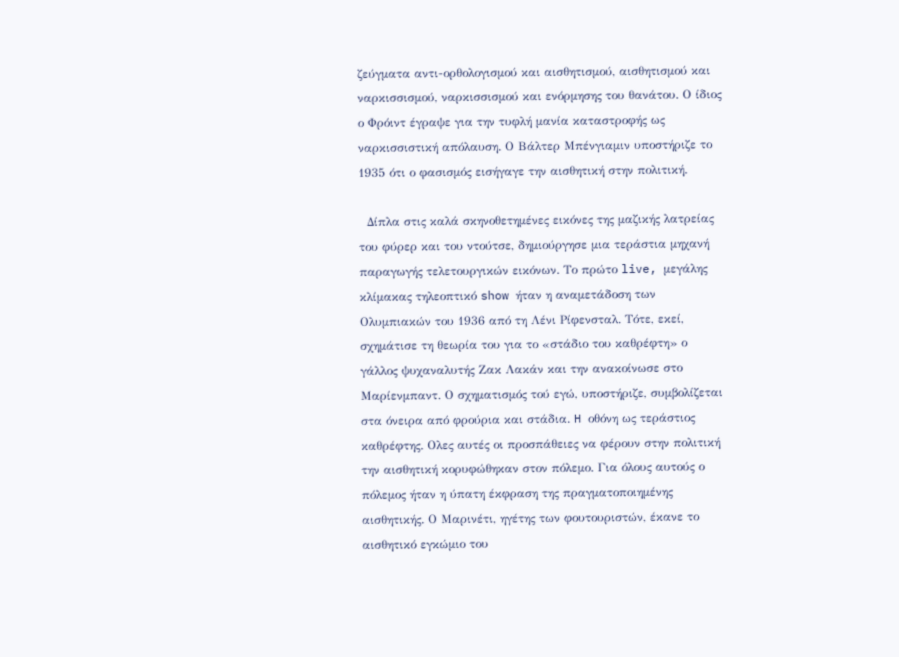ζεύγματα αντι-ορθολογισμού και αισθητισμού, αισθητισμού και ναρκισσισμού, ναρκισσισμού και ενόρμησης του θανάτου. Ο ίδιος ο Φρόιντ έγραψε για την τυφλή μανία καταστροφής ως ναρκισσιστική απόλαυση. Ο Βάλτερ Μπένγιαμιν υποστήριζε το 1935 ότι ο φασισμός εισήγαγε την αισθητική στην πολιτική.

  Δίπλα στις καλά σκηνοθετημένες εικόνες της μαζικής λατρείας του φύρερ και του ντούτσε, δημιούργησε μια τεράστια μηχανή παραγωγής τελετουργικών εικόνων. Το πρώτο live, μεγάλης κλίμακας τηλεοπτικό show ήταν η αναμετάδοση των Ολυμπιακών του 1936 από τη Λένι Ρίφενσταλ. Τότε, εκεί, σχημάτισε τη θεωρία του για το «στάδιο του καθρέφτη» ο γάλλος ψυχαναλυτής Ζακ Λακάν και την ανακοίνωσε στο Μαρίενμπαντ. Ο σχηματισμός τού εγώ, υποστήριζε, συμβολίζεται στα όνειρα από φρούρια και στάδια. H οθόνη ως τεράστιος καθρέφτης. Ολες αυτές οι προσπάθειες να φέρουν στην πολιτική την αισθητική κορυφώθηκαν στον πόλεμο. Για όλους αυτούς ο πόλεμος ήταν η ύπατη έκφραση της πραγματοποιημένης αισθητικής. Ο Μαρινέτι, ηγέτης των φουτουριστών, έκανε το αισθητικό εγκώμιο του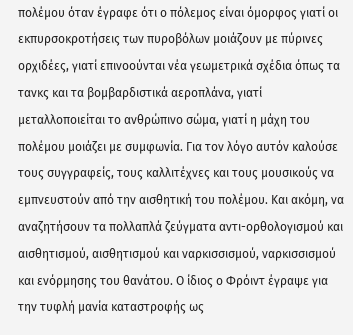πολέμου όταν έγραφε ότι ο πόλεμος είναι όμορφος γιατί οι εκπυρσοκροτήσεις των πυροβόλων μοιάζουν με πύρινες ορχιδέες, γιατί επινοούνται νέα γεωμετρικά σχέδια όπως τα τανκς και τα βομβαρδιστικά αεροπλάνα, γιατί μεταλλοποιείται το ανθρώπινο σώμα, γιατί η μάχη του πολέμου μοιάζει με συμφωνία. Για τον λόγο αυτόν καλούσε τους συγγραφείς, τους καλλιτέχνες και τους μουσικούς να εμπνευστούν από την αισθητική του πολέμου. Και ακόμη, να αναζητήσουν τα πολλαπλά ζεύγματα αντι-ορθολογισμού και αισθητισμού, αισθητισμού και ναρκισσισμού, ναρκισσισμού και ενόρμησης του θανάτου. Ο ίδιος ο Φρόιντ έγραψε για την τυφλή μανία καταστροφής ως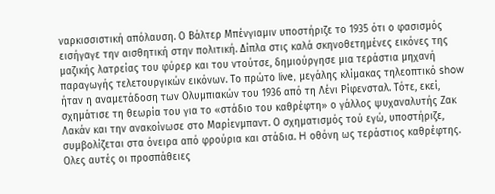ναρκισσιστική απόλαυση. Ο Βάλτερ Μπένγιαμιν υποστήριζε το 1935 ότι ο φασισμός εισήγαγε την αισθητική στην πολιτική. Δίπλα στις καλά σκηνοθετημένες εικόνες της μαζικής λατρείας του φύρερ και του ντούτσε, δημιούργησε μια τεράστια μηχανή παραγωγής τελετουργικών εικόνων. Το πρώτο live, μεγάλης κλίμακας τηλεοπτικό show ήταν η αναμετάδοση των Ολυμπιακών του 1936 από τη Λένι Ρίφενσταλ. Τότε, εκεί, σχημάτισε τη θεωρία του για το «στάδιο του καθρέφτη» ο γάλλος ψυχαναλυτής Ζακ Λακάν και την ανακοίνωσε στο Μαρίενμπαντ. Ο σχηματισμός τού εγώ, υποστήριζε, συμβολίζεται στα όνειρα από φρούρια και στάδια. H οθόνη ως τεράστιος καθρέφτης. Ολες αυτές οι προσπάθειες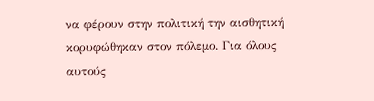να φέρουν στην πολιτική την αισθητική κορυφώθηκαν στον πόλεμο. Για όλους αυτούς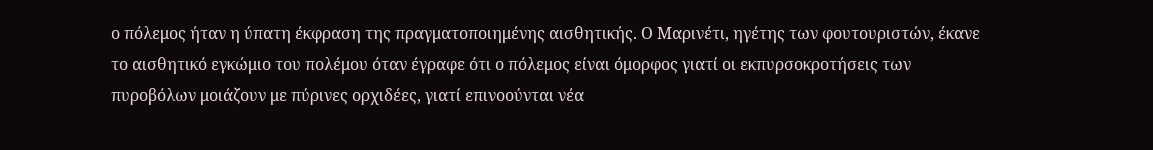ο πόλεμος ήταν η ύπατη έκφραση της πραγματοποιημένης αισθητικής. Ο Μαρινέτι, ηγέτης των φουτουριστών, έκανε το αισθητικό εγκώμιο του πολέμου όταν έγραφε ότι ο πόλεμος είναι όμορφος γιατί οι εκπυρσοκροτήσεις των πυροβόλων μοιάζουν με πύρινες ορχιδέες, γιατί επινοούνται νέα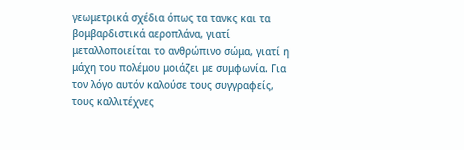γεωμετρικά σχέδια όπως τα τανκς και τα βομβαρδιστικά αεροπλάνα, γιατί μεταλλοποιείται το ανθρώπινο σώμα, γιατί η μάχη του πολέμου μοιάζει με συμφωνία. Για τον λόγο αυτόν καλούσε τους συγγραφείς, τους καλλιτέχνες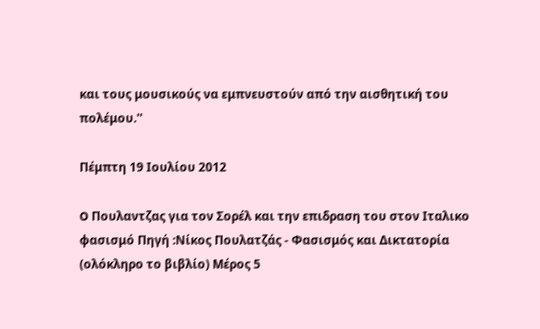και τους μουσικούς να εμπνευστούν από την αισθητική του πολέμου.''

Πέμπτη 19 Ιουλίου 2012

O Πουλαντζας για τον Σορέλ και την επιδραση του στον Ιταλικο φασισμό Πηγή :Νίκος Πουλατζάς - Φασισμός και Δικτατορία (ολόκληρο το βιβλίο) Μέρος 5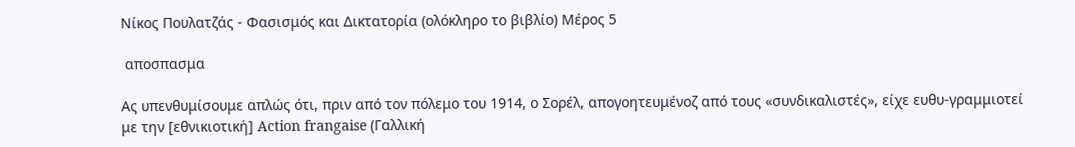Νίκος Πουλατζάς - Φασισμός και Δικτατορία (ολόκληρο το βιβλίο) Μέρος 5

 αποσπασμα

Ας υπενθυμίσουμε απλώς ότι, πριν από τον πόλεμο του 1914, ο Σορέλ, απογοητευμένοζ από τους «συνδικαλιστές», είχε ευθυ-γραμμιοτεί με την [εθνικιοτική] Action frangaise (Γαλλική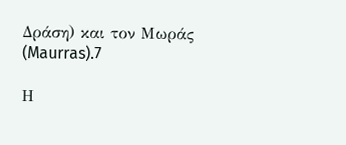Δράση) και τον Μωράς (Maurras).7

Η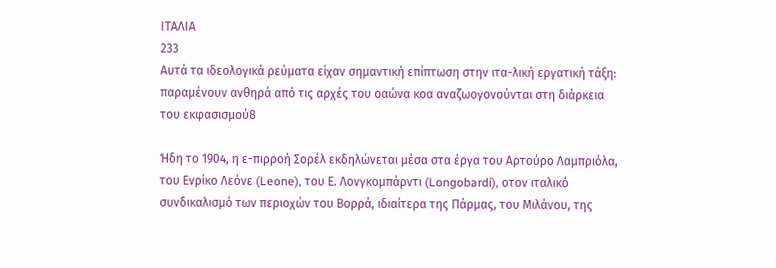ΙΤΑΛΙΑ
233
Αυτά τα ιδεολογικά ρεύματα είχαν σημαντική επίπτωση στην ιτα-λική εργατική τάξη: παραμένουν ανθηρά από τις αρχές του οαώνα κοα αναζωογονούνται στη διάρκεια του εκφασισμού8

Ήδη το 1904, η ε-πιρροή Σορέλ εκδηλώνεται μέσα στα έργα του Αρτούρο Λαμπριόλα, του Ενρίκο Λεόνε (Leone), του Ε. Λονγκομπάρντι (Longobardi), οτον ιταλικό συνδικαλισμό των περιοχών του Βορρά, ιδιαίτερα της Πάρμας, του Μιλάνου, της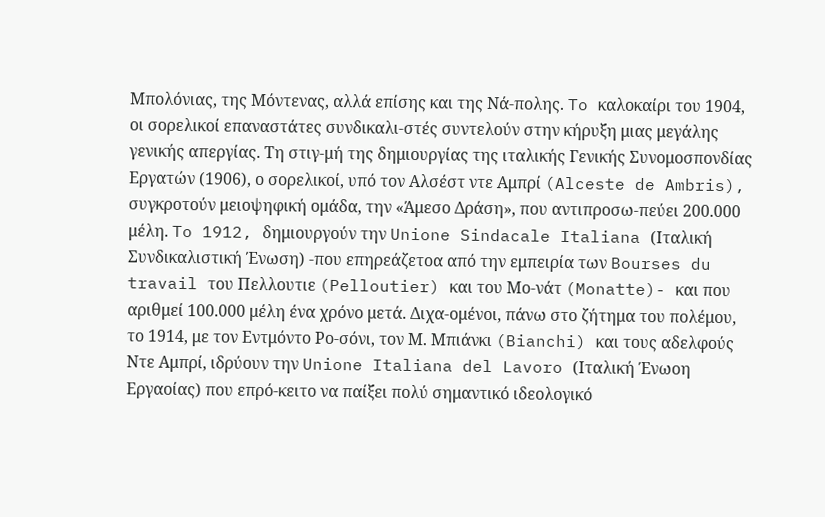Μπολόνιας, της Μόντενας, αλλά επίσης και της Νά-πολης. To καλοκαίρι του 1904, οι σορελικοί επαναστάτες συνδικαλι-στές συντελούν στην κήρυξη μιας μεγάλης γενικής απεργίας. Τη στιγ-μή της δημιουργίας της ιταλικής Γενικής Συνομοσπονδίας Εργατών (1906), ο σορελικοί, υπό τον Αλσέστ ντε Αμπρί (Alceste de Ambris), συγκροτούν μειοψηφική ομάδα, την «Άμεσο Δράση», που αντιπροσω-πεύει 200.000 μέλη. To 1912, δημιουργούν την Unione Sindacale Italiana (Ιταλική Συνδικαλιστική Ένωση) -που επηρεάζετοα από την εμπειρία των Bourses du travail του Πελλουτιε (Pelloutier) και του Μο-νάτ (Monatte)- και που αριθμεί 100.000 μέλη ένα χρόνο μετά. Διχα-ομένοι, πάνω στο ζήτημα του πολέμου, το 1914, με τον Εντμόντο Ρο-σόνι, τον Μ. Μπιάνκι (Bianchi) και τους αδελφούς Ντε Αμπρί, ιδρύουν την Unione Italiana del Lavoro (Ιταλική Ένωοη Εργαοίας) που επρό-κειτο να παίξει πολύ σημαντικό ιδεολογικό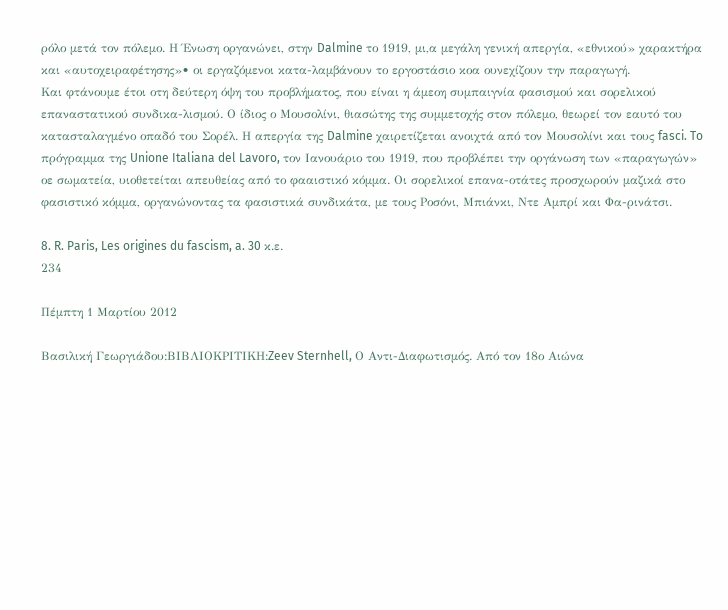ρόλο μετά τον πόλεμο. Η Ένωση οργανώνει, στην Dalmine το 1919, μι,α μεγάλη γενική απεργία, «εθνικού» χαρακτήρα και «αυτοχειραφέτησης»• οι εργαζόμενοι κατα-λαμβάνουν το εργοστάσιο κοα ουνεχίζουν την παραγωγή.
Και φτάνουμε έτοι οτη δεύτερη όψη του προβλήματος, που είναι η άμεοη συμπαιγνία φασισμού και σορελικού επαναστατικού συνδικα-λισμού. Ο ίδιος ο Μουσολίνι, θιασώτης της συμμετοχής στον πόλεμο, θεωρεί τον εαυτό του κατασταλαγμένο οπαδό του Σορέλ. Η απεργία της Dalmine χαιρετίζεται ανοιχτά από τον Μουσολίνι και τους fasci. To πρόγραμμα της Unione Italiana del Lavoro, τον Ιανουάριο του 1919, που προβλέπει την οργάνωση των «παραγωγών» οε σωματεία, υιοθετείται απευθείας από το φααιστικό κόμμα. Οι σορελικοί επανα-οτάτες προσχωρούν μαζικά στο φασιστικό κόμμα, οργανώνοντας τα φασιστικά συνδικάτα, με τους Ροσόνι, Μπιάνκι, Ντε Αμπρί και Φα-ρινάτσι.

8. R. Paris, Les origines du fascism, a. 30 κ.ε.
234

Πέμπτη 1 Μαρτίου 2012

Βασιλική Γεωργιάδου:ΒΙΒΛΙΟΚΡΙΤΙΚΗ:Zeev Sternhell, Ο Αντι-Διαφωτισμός. Από τον 18ο Αιώνα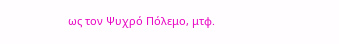ως τον Ψυχρό Πόλεμο, μτφ.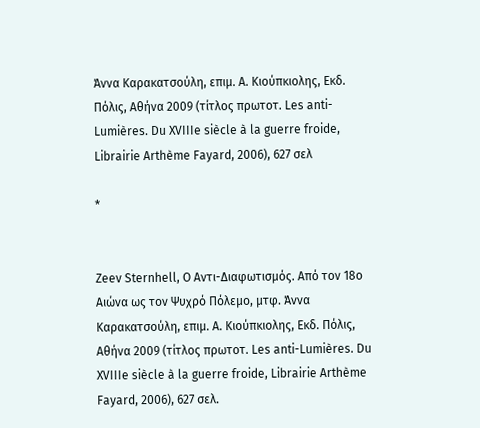Άννα Καρακατσούλη, επιμ. Α. Κιούπκιολης, Εκδ. Πόλις, Αθήνα 2009 (τίτλος πρωτοτ. Les anti-Lumières. Du XVIIIe siècle à la guerre froide, Librairie Arthème Fayard, 2006), 627 σελ

*


Zeev Sternhell, Ο Αντι-Διαφωτισμός. Από τον 18ο Αιώνα ως τον Ψυχρό Πόλεμο, μτφ. Άννα Καρακατσούλη, επιμ. Α. Κιούπκιολης, Εκδ. Πόλις, Αθήνα 2009 (τίτλος πρωτοτ. Les anti-Lumières. Du XVIIIe siècle à la guerre froide, Librairie Arthème Fayard, 2006), 627 σελ.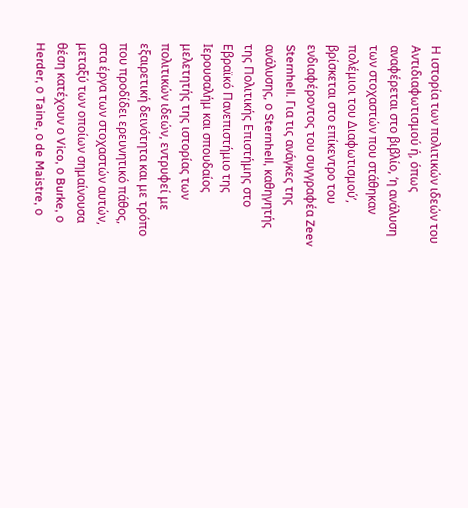Η ιστορία των πολιτικών ιδεών του Αντιδιαφωτισμού ή, όπως αναφέρεται στο βιβλίο, ‘η ανάλυση των στοχαστών που στάθηκαν πολέμιοι του Διαφωτισμού’, βρίσκεται στο επίκεντρο του ενδιαφέροντος του συγγραφέα Zeev Sternhell. Για τις ανάγκες της ανάλυσης, ο Sternhell, καθηγητής της Πολιτικής Επιστήμης στο Εβραϊκό Πανεπιστήμιο της Ιερουσαλήμ και σπουδαίος μελετητής της ιστορίας των πολιτικών ιδεών, εντρυφεί με εξαιρετική δεινότητα και με τρόπο που προδίδει ερευνητικό πάθος, στα έργα των στοχαστών αυτών, μεταξύ των οποίων σημαίνουσα θέση κατέχουν ο Vico, ο Burke, ο Herder, ο Taine, ο de Maistre, ο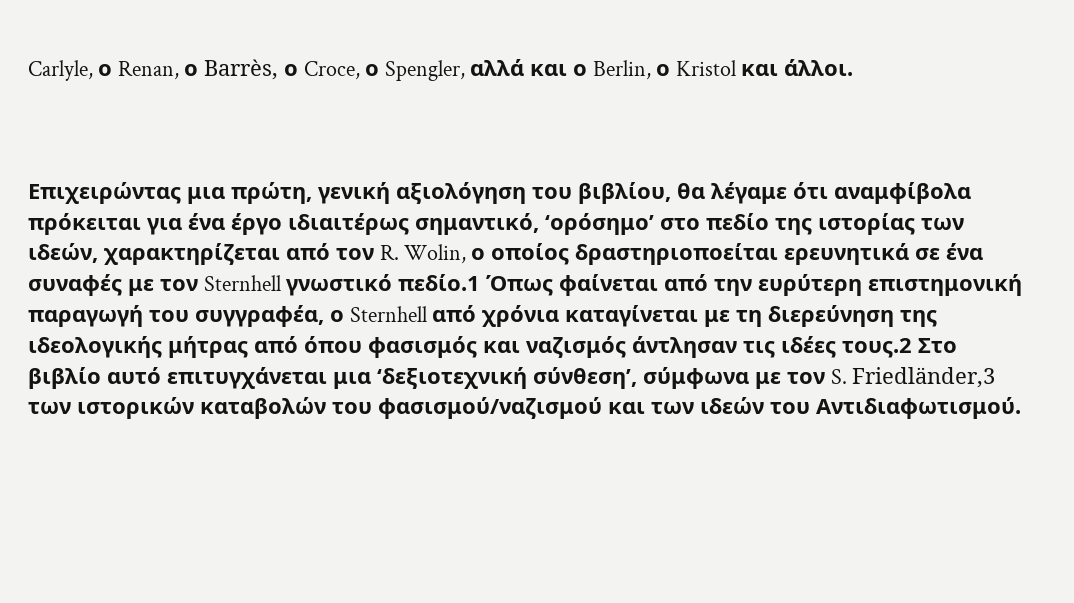Carlyle, ο Renan, ο Barrès, ο Croce, ο Spengler, αλλά και ο Berlin, ο Kristol και άλλοι.



Επιχειρώντας μια πρώτη, γενική αξιολόγηση του βιβλίου, θα λέγαμε ότι αναμφίβολα πρόκειται για ένα έργο ιδιαιτέρως σημαντικό, ‘ορόσημο’ στο πεδίο της ιστορίας των ιδεών, χαρακτηρίζεται από τον R. Wolin, ο οποίος δραστηριοποείται ερευνητικά σε ένα συναφές με τον Sternhell γνωστικό πεδίο.1 Όπως φαίνεται από την ευρύτερη επιστημονική παραγωγή του συγγραφέα, ο Sternhell από χρόνια καταγίνεται με τη διερεύνηση της ιδεολογικής μήτρας από όπου φασισμός και ναζισμός άντλησαν τις ιδέες τους.2 Στο βιβλίο αυτό επιτυγχάνεται μια ‘δεξιοτεχνική σύνθεση’, σύμφωνα με τον S. Friedländer,3 των ιστορικών καταβολών του φασισμού/ναζισμού και των ιδεών του Αντιδιαφωτισμού.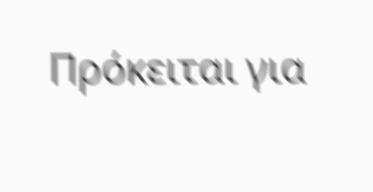Πρόκειται για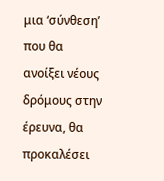μια ‘σύνθεση’ που θα ανοίξει νέους δρόμους στην έρευνα, θα προκαλέσει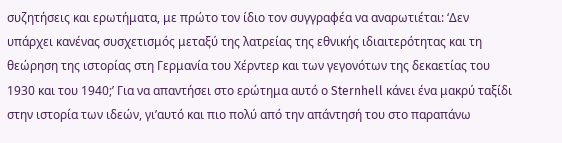συζητήσεις και ερωτήματα, με πρώτο τον ίδιο τον συγγραφέα να αναρωτιέται: ‘Δεν υπάρχει κανένας συσχετισμός μεταξύ της λατρείας της εθνικής ιδιαιτερότητας και τη θεώρηση της ιστορίας στη Γερμανία του Χέρντερ και των γεγονότων της δεκαετίας του 1930 και του 1940;’ Για να απαντήσει στο ερώτημα αυτό ο Sternhell κάνει ένα μακρύ ταξίδι στην ιστορία των ιδεών, γι’αυτό και πιο πολύ από την απάντησή του στο παραπάνω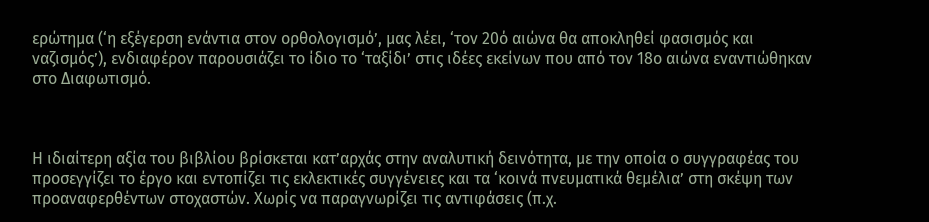ερώτημα (‘η εξέγερση ενάντια στον ορθολογισμό’, μας λέει, ‘τον 20ό αιώνα θα αποκληθεί φασισμός και ναζισμός’), ενδιαφέρον παρουσιάζει το ίδιο το ‘ταξίδι’ στις ιδέες εκείνων που από τον 18ο αιώνα εναντιώθηκαν στο Διαφωτισμό.



Η ιδιαίτερη αξία του βιβλίου βρίσκεται κατ’αρχάς στην αναλυτική δεινότητα, με την οποία ο συγγραφέας του προσεγγίζει το έργο και εντοπίζει τις εκλεκτικές συγγένειες και τα ‘κοινά πνευματικά θεμέλια’ στη σκέψη των προαναφερθέντων στοχαστών. Χωρίς να παραγνωρίζει τις αντιφάσεις (π.χ.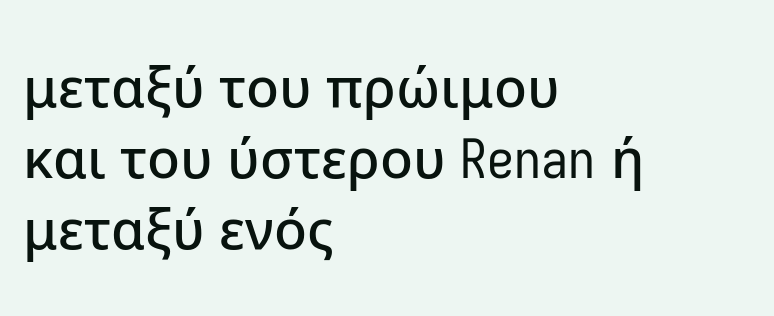μεταξύ του πρώιμου και του ύστερου Renan ή μεταξύ ενός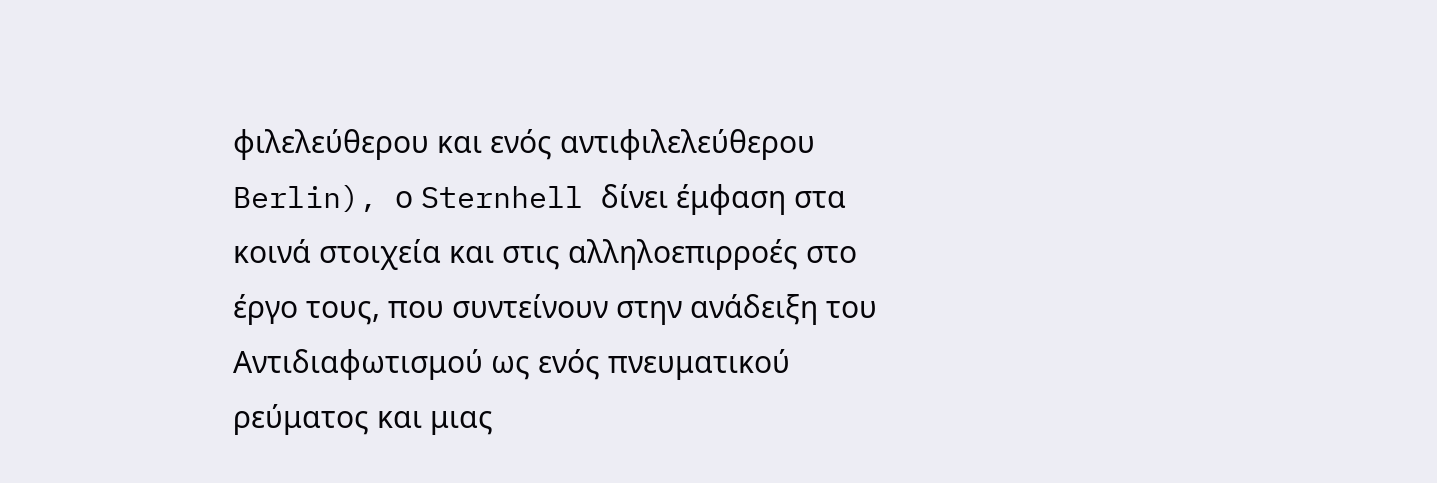φιλελεύθερου και ενός αντιφιλελεύθερου Berlin), ο Sternhell δίνει έμφαση στα κοινά στοιχεία και στις αλληλοεπιρροές στο έργο τους, που συντείνουν στην ανάδειξη του Αντιδιαφωτισμού ως ενός πνευματικού ρεύματος και μιας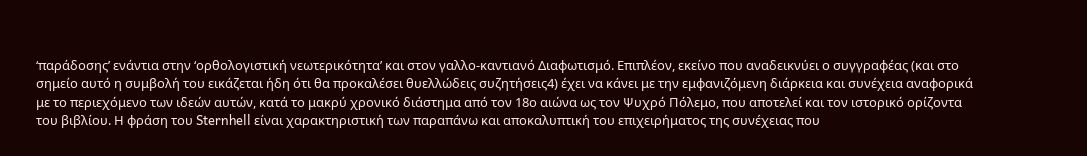‘παράδοσης’ ενάντια στην ‘ορθολογιστική νεωτερικότητα’ και στον γαλλο-καντιανό Διαφωτισμό. Επιπλέον, εκείνο που αναδεικνύει ο συγγραφέας (και στο σημείο αυτό η συμβολή του εικάζεται ήδη ότι θα προκαλέσει θυελλώδεις συζητήσεις4) έχει να κάνει με την εμφανιζόμενη διάρκεια και συνέχεια αναφορικά με το περιεχόμενο των ιδεών αυτών, κατά το μακρύ χρονικό διάστημα από τον 18ο αιώνα ως τον Ψυχρό Πόλεμο, που αποτελεί και τον ιστορικό ορίζοντα του βιβλίου. Η φράση του Sternhell είναι χαρακτηριστική των παραπάνω και αποκαλυπτική του επιχειρήματος της συνέχειας που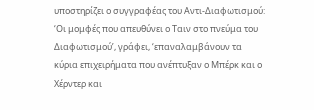υποστηρίζει ο συγγραφέας του Αντι-Διαφωτισμού: ‘Οι μομφές που απευθύνει ο Ταιν στο πνεύμα του Διαφωτισμού’, γράφει, ‘επαναλαμβάνουν τα κύρια επιχειρήματα που ανέπτυξαν ο Μπέρκ και ο Χέρντερ και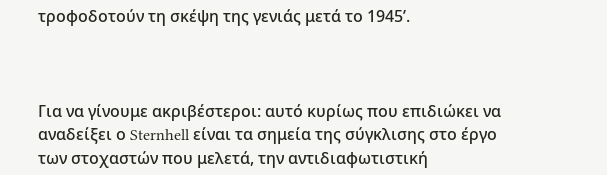τροφοδοτούν τη σκέψη της γενιάς μετά το 1945’.



Για να γίνουμε ακριβέστεροι: αυτό κυρίως που επιδιώκει να αναδείξει ο Sternhell είναι τα σημεία της σύγκλισης στο έργο των στοχαστών που μελετά, την αντιδιαφωτιστική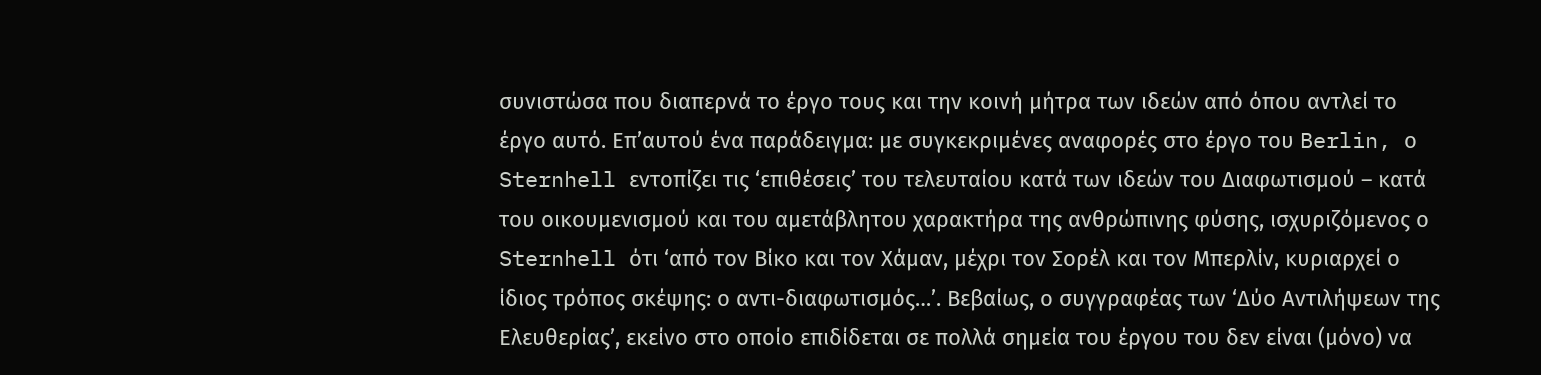συνιστώσα που διαπερνά το έργο τους και την κοινή μήτρα των ιδεών από όπου αντλεί το έργο αυτό. Επ’αυτού ένα παράδειγμα: με συγκεκριμένες αναφορές στο έργο του Berlin, ο Sternhell εντοπίζει τις ‘επιθέσεις’ του τελευταίου κατά των ιδεών του Διαφωτισμού – κατά του οικουμενισμού και του αμετάβλητου χαρακτήρα της ανθρώπινης φύσης, ισχυριζόμενος ο Sternhell ότι ‘από τον Βίκο και τον Χάμαν, μέχρι τον Σορέλ και τον Μπερλίν, κυριαρχεί ο ίδιος τρόπος σκέψης: ο αντι-διαφωτισμός…’. Βεβαίως, ο συγγραφέας των ‘Δύο Αντιλήψεων της Ελευθερίας’, εκείνο στο οποίο επιδίδεται σε πολλά σημεία του έργου του δεν είναι (μόνο) να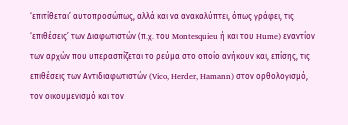‘επιτίθεται’ αυτοπροσώπως, αλλά και να ανακαλύπτει, όπως γράφει, τις ‘επιθέσεις’ των Διαφωτιστών (π.χ. του Montesquieu ή και του Hume) εναντίον των αρχών που υπερασπίζεται το ρεύμα στο οποίο ανήκουν και, επίσης, τις επιθέσεις των Αντιδιαφωτιστών (Vico, Herder, Hamann) στον ορθολογισμό, τον οικουμενισμό και τον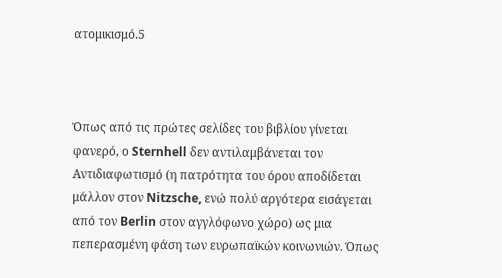ατομικισμό.5



Όπως από τις πρώτες σελίδες του βιβλίου γίνεται φανερό, ο Sternhell δεν αντιλαμβάνεται τον Αντιδιαφωτισμό (η πατρότητα του όρου αποδίδεται μάλλον στον Nitzsche, ενώ πολύ αργότερα εισάγεται από τον Berlin στον αγγλόφωνο χώρο) ως μια πεπερασμένη φάση των ευρωπαϊκών κοινωνιών. Όπως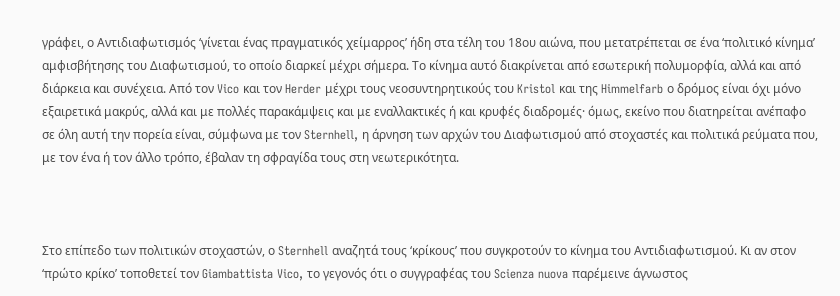γράφει, ο Αντιδιαφωτισμός ‘γίνεται ένας πραγματικός χείμαρρος’ ήδη στα τέλη του 18ου αιώνα, που μετατρέπεται σε ένα ‘πολιτικό κίνημα’ αμφισβήτησης του Διαφωτισμού, το οποίο διαρκεί μέχρι σήμερα. Το κίνημα αυτό διακρίνεται από εσωτερική πολυμορφία, αλλά και από διάρκεια και συνέχεια. Από τον Vico και τον Herder μέχρι τους νεοσυντηρητικούς του Kristol και της Himmelfarb ο δρόμος είναι όχι μόνο εξαιρετικά μακρύς, αλλά και με πολλές παρακάμψεις και με εναλλακτικές ή και κρυφές διαδρομές· όμως, εκείνο που διατηρείται ανέπαφο σε όλη αυτή την πορεία είναι, σύμφωνα με τον Sternhell, η άρνηση των αρχών του Διαφωτισμού από στοχαστές και πολιτικά ρεύματα που, με τον ένα ή τον άλλο τρόπο, έβαλαν τη σφραγίδα τους στη νεωτερικότητα.



Στο επίπεδο των πολιτικών στοχαστών, ο Sternhell αναζητά τους ‘κρίκους’ που συγκροτούν το κίνημα του Αντιδιαφωτισμού. Κι αν στον ‘πρώτο κρίκο’ τοποθετεί τον Giambattista Vico, το γεγονός ότι ο συγγραφέας του Scienza nuova παρέμεινε άγνωστος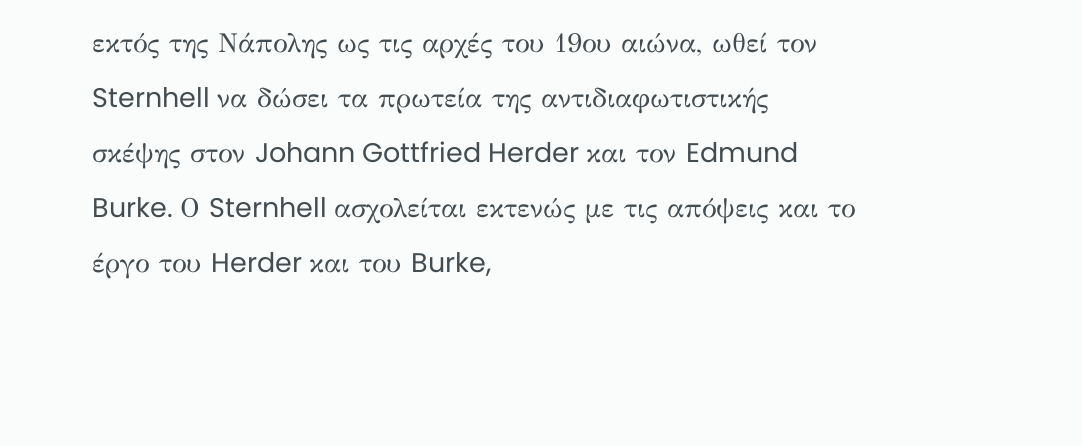εκτός της Νάπολης ως τις αρχές του 19ου αιώνα, ωθεί τον Sternhell να δώσει τα πρωτεία της αντιδιαφωτιστικής σκέψης στον Johann Gottfried Herder και τον Edmund Burke. Ο Sternhell ασχολείται εκτενώς με τις απόψεις και το έργο του Herder και του Burke,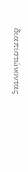διαπιστώνοντας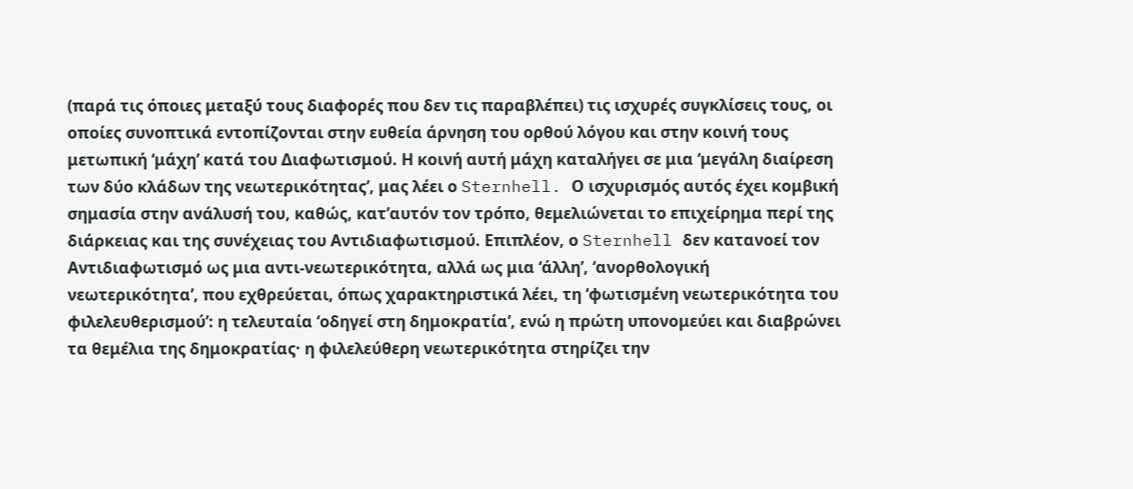(παρά τις όποιες μεταξύ τους διαφορές που δεν τις παραβλέπει) τις ισχυρές συγκλίσεις τους, οι οποίες συνοπτικά εντοπίζονται στην ευθεία άρνηση του ορθού λόγου και στην κοινή τους μετωπική ‘μάχη’ κατά του Διαφωτισμού. Η κοινή αυτή μάχη καταλήγει σε μια ‘μεγάλη διαίρεση των δύο κλάδων της νεωτερικότητας’, μας λέει ο Sternhell. Ο ισχυρισμός αυτός έχει κομβική σημασία στην ανάλυσή του, καθώς, κατ’αυτόν τον τρόπο, θεμελιώνεται το επιχείρημα περί της διάρκειας και της συνέχειας του Αντιδιαφωτισμού. Επιπλέον, ο Sternhell δεν κατανοεί τον Αντιδιαφωτισμό ως μια αντι-νεωτερικότητα, αλλά ως μια ‘άλλη’, ‘ανορθολογική νεωτερικότητα’, που εχθρεύεται, όπως χαρακτηριστικά λέει, τη ‘φωτισμένη νεωτερικότητα του φιλελευθερισμού’: η τελευταία ‘οδηγεί στη δημοκρατία’, ενώ η πρώτη υπονομεύει και διαβρώνει τα θεμέλια της δημοκρατίας· η φιλελεύθερη νεωτερικότητα στηρίζει την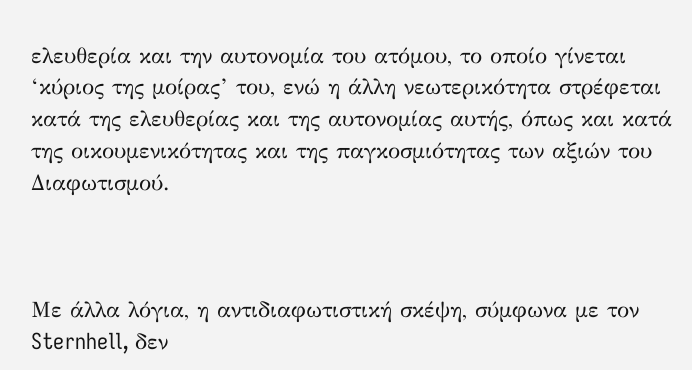ελευθερία και την αυτονομία του ατόμου, το οποίο γίνεται ‘κύριος της μοίρας’ του, ενώ η άλλη νεωτερικότητα στρέφεται κατά της ελευθερίας και της αυτονομίας αυτής, όπως και κατά της οικουμενικότητας και της παγκοσμιότητας των αξιών του Διαφωτισμού.



Με άλλα λόγια, η αντιδιαφωτιστική σκέψη, σύμφωνα με τον Sternhell, δεν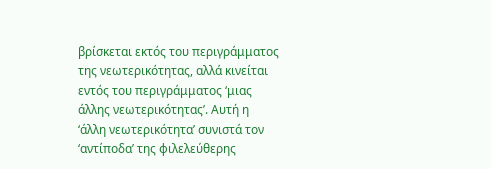βρίσκεται εκτός του περιγράμματος της νεωτερικότητας, αλλά κινείται εντός του περιγράμματος ‘μιας άλλης νεωτερικότητας’. Αυτή η ‘άλλη νεωτερικότητα’ συνιστά τον ‘αντίποδα’ της φιλελεύθερης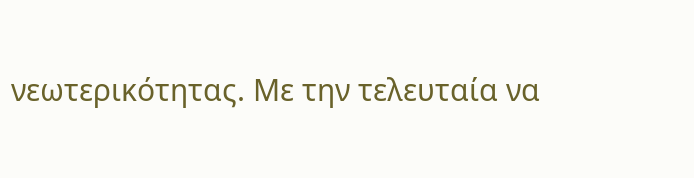νεωτερικότητας. Με την τελευταία να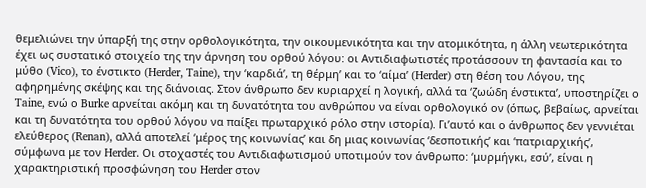θεμελιώνει την ύπαρξή της στην ορθολογικότητα, την οικουμενικότητα και την ατομικότητα, η άλλη νεωτερικότητα έχει ως συστατικό στοιχείο της την άρνηση του ορθού λόγου: οι Αντιδιαφωτιστές προτάσσουν τη φαντασία και το μύθο (Vico), το ένστικτο (Herder, Taine), την ‘καρδιά’, τη θέρμη’ και το ‘αίμα’ (Herder) στη θέση του Λόγου, της αφηρημένης σκέψης και της διάνοιας. Στον άνθρωπο δεν κυριαρχεί η λογική, αλλά τα ‘ζωώδη ένστικτα’, υποστηρίζει ο Taine, ενώ ο Burke αρνείται ακόμη και τη δυνατότητα του ανθρώπου να είναι ορθολογικό ον (όπως, βεβαίως, αρνείται και τη δυνατότητα του ορθού λόγου να παίξει πρωταρχικό ρόλο στην ιστορία). Γι’αυτό και ο άνθρωπος δεν γεννιέται ελεύθερος (Renan), αλλά αποτελεί ‘μέρος της κοινωνίας’ και δη μιας κοινωνίας ‘δεσποτικής’ και ‘πατριαρχικής’, σύμφωνα με τον Herder. Οι στοχαστές του Αντιδιαφωτισμού υποτιμούν τον άνθρωπο: ‘μυρμήγκι, εσύ’, είναι η χαρακτηριστική προσφώνηση του Herder στον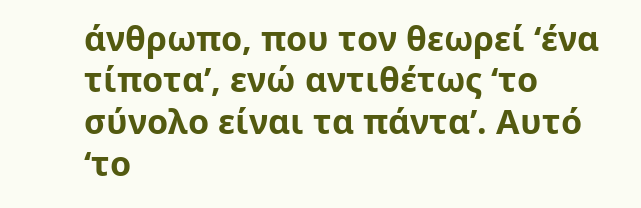άνθρωπο, που τον θεωρεί ‘ένα τίποτα’, ενώ αντιθέτως ‘το σύνολο είναι τα πάντα’. Αυτό ‘το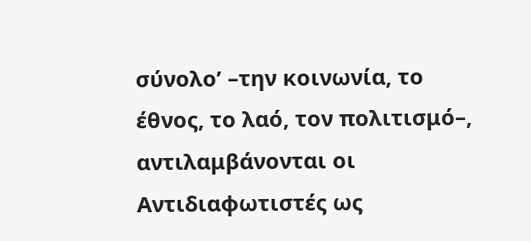σύνολο’ –την κοινωνία, το έθνος, το λαό, τον πολιτισμό–, αντιλαμβάνονται οι Αντιδιαφωτιστές ως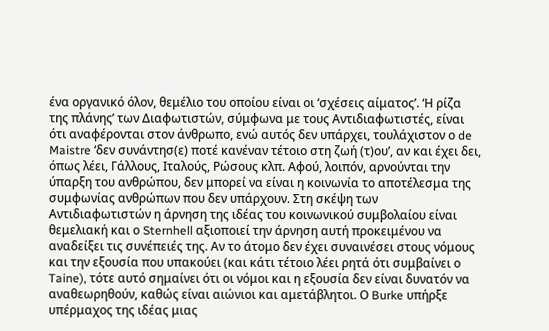ένα οργανικό όλον, θεμέλιο του οποίου είναι οι ‘σχέσεις αίματος’. ‘Η ρίζα της πλάνης’ των Διαφωτιστών, σύμφωνα με τους Αντιδιαφωτιστές, είναι ότι αναφέρονται στον άνθρωπο, ενώ αυτός δεν υπάρχει, τουλάχιστον ο de Maistre ‘δεν συνάντησ(ε) ποτέ κανέναν τέτοιο στη ζωή (τ)ου’, αν και έχει δει, όπως λέει, Γάλλους, Ιταλούς, Ρώσους κλπ. Αφού, λοιπόν, αρνούνται την ύπαρξη του ανθρώπου, δεν μπορεί να είναι η κοινωνία το αποτέλεσμα της συμφωνίας ανθρώπων που δεν υπάρχουν. Στη σκέψη των Αντιδιαφωτιστών η άρνηση της ιδέας του κοινωνικού συμβολαίου είναι θεμελιακή και ο Sternhell αξιοποιεί την άρνηση αυτή προκειμένου να αναδείξει τις συνέπειές της. Αν το άτομο δεν έχει συναινέσει στους νόμους και την εξουσία που υπακούει (και κάτι τέτοιο λέει ρητά ότι συμβαίνει ο Taine), τότε αυτό σημαίνει ότι οι νόμοι και η εξουσία δεν είναι δυνατόν να αναθεωρηθούν, καθώς είναι αιώνιοι και αμετάβλητοι. Ο Burke υπήρξε υπέρμαχος της ιδέας μιας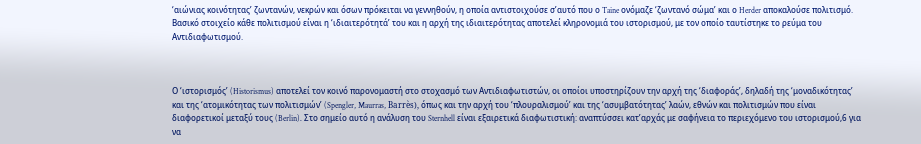‘αιώνιας κοινότητας’ ζωντανών, νεκρών και όσων πρόκειται να γεννηθούν, η οποία αντιστοιχούσε σ’αυτό που ο Taine ονόμαζε ‘ζωντανό σώμα’ και ο Herder αποκαλούσε πολιτισμό. Βασικό στοιχείο κάθε πολιτισμού είναι η ‘ιδιαιτερότητά’ του και η αρχή της ιδιαιτερότητας αποτελεί κληρονομιά του ιστορισμού, με τον οποίο ταυτίστηκε το ρεύμα του Αντιδιαφωτισμού.



Ο ‘ιστορισμός’ (Historismus) αποτελεί τον κοινό παρονομαστή στο στοχασμό των Αντιδιαφωτιστών, οι οποίοι υποστηρίζουν την αρχή της ‘διαφοράς’, δηλαδή της ‘μοναδικότητας’ και της ‘ατομικότητας των πολιτισμών’ (Spengler, Maurras, Barrès), όπως και την αρχή του ‘πλουραλισμού’ και της ‘ασυμβατότητας’ λαών, εθνών και πολιτισμών που είναι διαφορετικοί μεταξύ τους (Berlin). Στο σημείο αυτό η ανάλυση του Sternhell είναι εξαιρετικά διαφωτιστική: αναπτύσσει κατ’αρχάς με σαφήνεια το περιεχόμενο του ιστορισμού,6 για να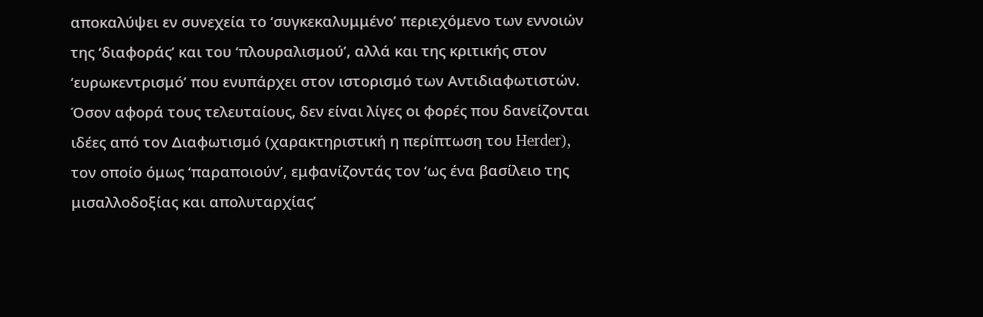αποκαλύψει εν συνεχεία το ‘συγκεκαλυμμένο’ περιεχόμενο των εννοιών της ‘διαφοράς’ και του ‘πλουραλισμού’, αλλά και της κριτικής στον ‘ευρωκεντρισμό’ που ενυπάρχει στον ιστορισμό των Αντιδιαφωτιστών. Όσον αφορά τους τελευταίους, δεν είναι λίγες οι φορές που δανείζονται ιδέες από τον Διαφωτισμό (χαρακτηριστική η περίπτωση του Herder), τον οποίο όμως ‘παραποιούν’, εμφανίζοντάς τον ‘ως ένα βασίλειο της μισαλλοδοξίας και απολυταρχίας’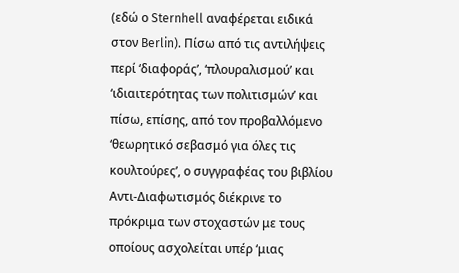(εδώ ο Sternhell αναφέρεται ειδικά στον Berlin). Πίσω από τις αντιλήψεις περί ‘διαφοράς’, ‘πλουραλισμού’ και ‘ιδιαιτερότητας των πολιτισμών’ και πίσω, επίσης, από τον προβαλλόμενο ‘θεωρητικό σεβασμό για όλες τις κουλτούρες’, ο συγγραφέας του βιβλίου Αντι-Διαφωτισμός διέκρινε το πρόκριμα των στοχαστών με τους οποίους ασχολείται υπέρ ‘μιας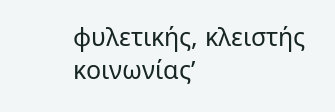φυλετικής, κλειστής κοινωνίας’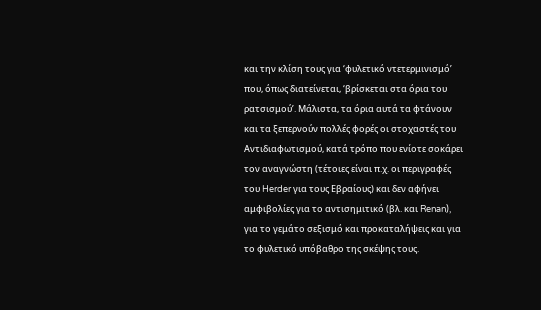και την κλίση τους για ‘φυλετικό ντετερμινισμό’ που, όπως διατείνεται, ‘βρίσκεται στα όρια του ρατσισμού’. Μάλιστα, τα όρια αυτά τα φτάνουν και τα ξεπερνούν πολλές φορές οι στοχαστές του Αντιδιαφωτισμού, κατά τρόπο που ενίοτε σοκάρει τον αναγνώστη (τέτοιες είναι π.χ. οι περιγραφές του Herder για τους Εβραίους) και δεν αφήνει αμφιβολίες για το αντισημιτικό (βλ. και Renan), για το γεμάτο σεξισμό και προκαταλήψεις και για το φυλετικό υπόβαθρο της σκέψης τους.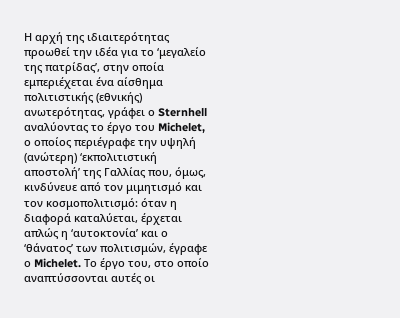Η αρχή της ιδιαιτερότητας προωθεί την ιδέα για το ‘μεγαλείο της πατρίδας’, στην οποία εμπεριέχεται ένα αίσθημα πολιτιστικής (εθνικής) ανωτερότητας, γράφει ο Sternhell αναλύοντας το έργο του Michelet, ο οποίος περιέγραφε την υψηλή (ανώτερη) ‘εκπολιτιστική αποστολή’ της Γαλλίας που, όμως, κινδύνευε από τον μιμητισμό και τον κοσμοπολιτισμό: όταν η διαφορά καταλύεται, έρχεται απλώς η ‘αυτοκτονία’ και ο ‘θάνατος’ των πολιτισμών, έγραφε ο Michelet. Το έργο του, στο οποίο αναπτύσσονται αυτές οι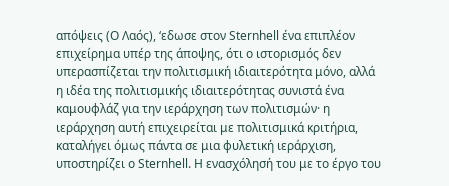απόψεις (Ο Λαός), ‘εδωσε στον Sternhell ένα επιπλέον επιχείρημα υπέρ της άποψης, ότι ο ιστορισμός δεν υπερασπίζεται την πολιτισμική ιδιαιτερότητα μόνο, αλλά η ιδέα της πολιτισμικής ιδιαιτερότητας συνιστά ένα καμουφλάζ για την ιεράρχηση των πολιτισμών· η ιεράρχηση αυτή επιχειρείται με πολιτισμικά κριτήρια, καταλήγει όμως πάντα σε μια φυλετική ιεράρχιση, υποστηρίζει ο Sternhell. Η ενασχόλησή του με το έργο του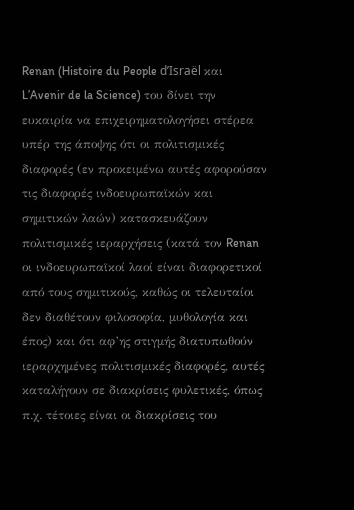Renan (Histoire du People d’Israël και L’Avenir de la Science) του δίνει την ευκαιρία να επιχειρηματολογήσει στέρεα υπέρ της άποψης ότι οι πολιτισμικές διαφορές (εν προκειμένω αυτές αφορούσαν τις διαφορές ινδοευρωπαϊκών και σημιτικών λαών) κατασκευάζουν πολιτισμικές ιεραρχήσεις (κατά τον Renan οι ινδοευρωπαϊκοί λαοί είναι διαφορετικοί από τους σημιτικούς, καθώς οι τελευταίοι δεν διαθέτουν φιλοσοφία, μυθολογία και έπος) και ότι αφ’ης στιγμής διατυπωθούν ιεραρχημένες πολιτισμικές διαφορές, αυτές καταλήγουν σε διακρίσεις φυλετικές, όπως π.χ. τέτοιες είναι οι διακρίσεις του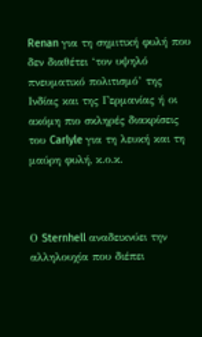Renan για τη σημιτική φυλή που δεν διαθέτει ‘τον υψηλό πνευματικό πολιτισμό’ της Ινδίας και της Γερμανίας ή οι ακόμη πιο σκληρές διακρίσεις του Carlyle για τη λευκή και τη μαύρη φυλή, κ.ο.κ.



Ο Sternhell αναδεικνύει την αλληλουχία που διέπει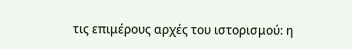τις επιμέρους αρχές του ιστορισμού: η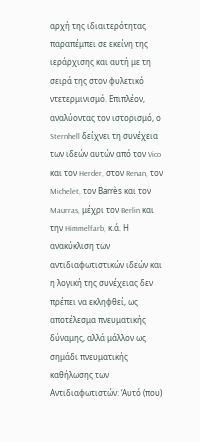αρχή της ιδιαιτερότητας παραπέμπει σε εκείνη της ιεράρχισης και αυτή με τη σειρά της στον φυλετικό ντετερμινισμό. Επιπλέον, αναλύοντας τον ιστορισμό, ο Sternhell δείχνει τη συνέχεια των ιδεών αυτών από τον Vico και τον Herder, στον Renan, τον Michelet, τον Barrès και τον Maurras, μέχρι τον Berlin και την Himmelfarb, κ.ά. Η ανακύκλιση των αντιδιαφωτιστικών ιδεών και η λογική της συνέχειας δεν πρέπει να εκληφθεί, ως αποτέλεσμα πνευματικής δύναμης, αλλά μάλλον ως σημάδι πνευματικής καθήλωσης των Αντιδιαφωτιστών: ‘Αυτό (που)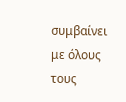συμβαίνει με όλους τους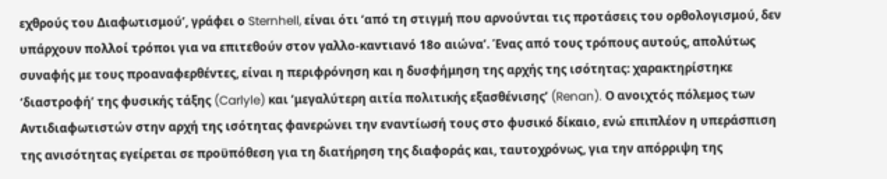εχθρούς του Διαφωτισμού’, γράφει ο Sternhell, είναι ότι ‘από τη στιγμή που αρνούνται τις προτάσεις του ορθολογισμού, δεν υπάρχουν πολλοί τρόποι για να επιτεθούν στον γαλλο-καντιανό 18ο αιώνα’. Ένας από τους τρόπους αυτούς, απολύτως συναφής με τους προαναφερθέντες, είναι η περιφρόνηση και η δυσφήμηση της αρχής της ισότητας: χαρακτηρίστηκε ‘διαστροφή’ της φυσικής τάξης (Carlyle) και ‘μεγαλύτερη αιτία πολιτικής εξασθένισης’ (Renan). Ο ανοιχτός πόλεμος των Αντιδιαφωτιστών στην αρχή της ισότητας φανερώνει την εναντίωσή τους στο φυσικό δίκαιο, ενώ επιπλέον η υπεράσπιση της ανισότητας εγείρεται σε προϋπόθεση για τη διατήρηση της διαφοράς και, ταυτοχρόνως, για την απόρριψη της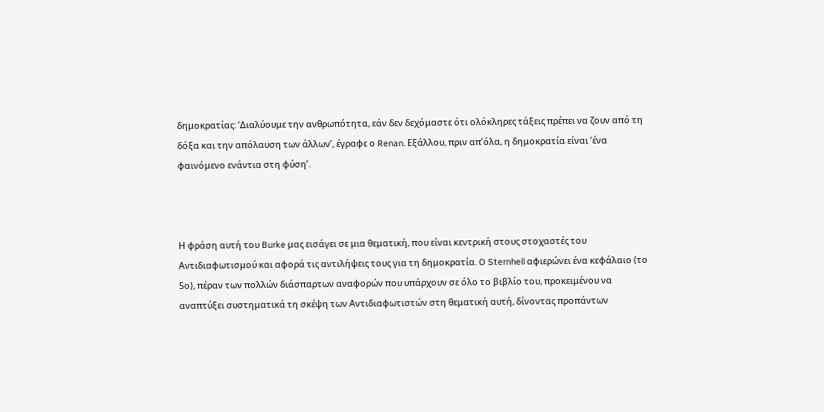δημοκρατίας: ‘Διαλύουμε την ανθρωπότητα, εάν δεν δεχόμαστε ότι ολόκληρες τάξεις πρέπει να ζουν από τη δόξα και την απόλαυση των άλλων’, έγραφε ο Renan. Εξάλλου, πριν απ’όλα, η δημοκρατία είναι ‘ένα φαινόμενο ενάντια στη φύση’.



Η φράση αυτή του Burke μας εισάγει σε μια θεματική, που είναι κεντρική στους στοχαστές του Αντιδιαφωτισμού και αφορά τις αντιλήψεις τους για τη δημοκρατία. O Sternhell αφιερώνει ένα κεφάλαιο (το 5ο), πέραν των πολλών διάσπαρτων αναφορών που υπάρχουν σε όλο το βιβλίο του, προκειμένου να αναπτύξει συστηματικά τη σκέψη των Αντιδιαφωτιστών στη θεματική αυτή, δίνοντας προπάντων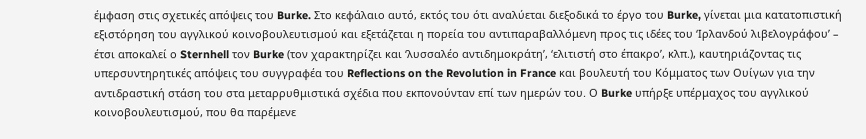έμφαση στις σχετικές απόψεις του Burke. Στο κεφάλαιο αυτό, εκτός του ότι αναλύεται διεξοδικά το έργο του Burke, γίνεται μια κατατοπιστική εξιστόρηση του αγγλικού κοινοβουλευτισμού και εξετάζεται η πορεία του αντιπαραβαλλόμενη προς τις ιδέες του ‘Ιρλανδού λιβελογράφου’ – έτσι αποκαλεί ο Sternhell τον Burke (τον χαρακτηρίζει και ‘λυσσαλέο αντιδημοκράτη’, ‘ελιτιστή στο έπακρο’, κλπ.), καυτηριάζοντας τις υπερσυντηρητικές απόψεις του συγγραφέα του Reflections on the Revolution in France και βουλευτή του Κόμματος των Ουίγων για την αντιδραστική στάση του στα μεταρρυθμιστικά σχέδια που εκπονούνταν επί των ημερών του. Ο Burke υπήρξε υπέρμαχος του αγγλικού κοινοβουλευτισμού, που θα παρέμενε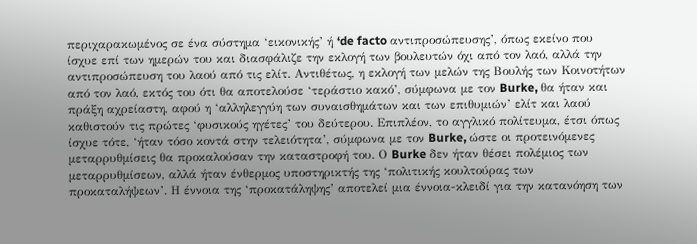περιχαρακωμένος σε ένα σύστημα ‘εικονικής’ ή ‘de facto αντιπροσώπευσης’, όπως εκείνο που ίσχυε επί των ημερών του και διασφάλιζε την εκλογή των βουλευτών όχι από τον λαό, αλλά την αντιπροσώπευση του λαού από τις ελίτ. Αντιθέτως, η εκλογή των μελών της Βουλής των Κοινοτήτων από τον λαό, εκτός του ότι θα αποτελούσε ‘τεράστιο κακό’, σύμφωνα με τον Burke, θα ήταν και πράξη αχρείαστη, αφού η ‘αλληλεγγύη των συναισθημάτων και των επιθυμιών’ ελίτ και λαού καθιστούν τις πρώτες ‘φυσικούς ηγέτες’ του δεύτερου. Επιπλέον, το αγγλικό πολίτευμα, έτσι όπως ίσχυε τότε, ‘ήταν τόσο κοντά στην τελειότητα’, σύμφωνα με τον Burke, ώστε οι προτεινόμενες μεταρρυθμίσεις θα προκαλούσαν την καταστροφή του. Ο Burke δεν ήταν θέσει πολέμιος των μεταρρυθμίσεων, αλλά ήταν ένθερμος υποστηρικτής της ‘πολιτικής κουλτούρας των προκαταλήψεων’. Η έννοια της ‘προκατάληψης’ αποτελεί μια έννοια-κλειδί για την κατανόηση των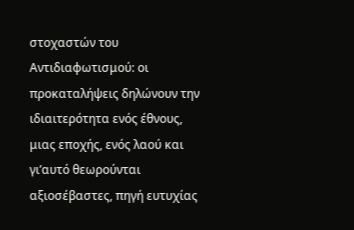στοχαστών του Αντιδιαφωτισμού: οι προκαταλήψεις δηλώνουν την ιδιαιτερότητα ενός έθνους, μιας εποχής, ενός λαού και γι’αυτό θεωρούνται αξιοσέβαστες, πηγή ευτυχίας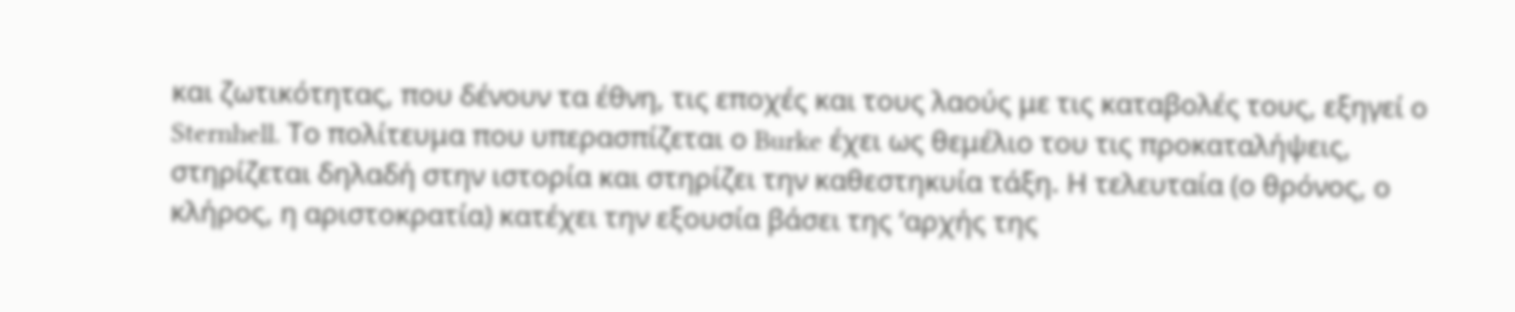και ζωτικότητας, που δένουν τα έθνη, τις εποχές και τους λαούς με τις καταβολές τους, εξηγεί ο Sternhell. Το πολίτευμα που υπερασπίζεται ο Burke έχει ως θεμέλιο του τις προκαταλήψεις, στηρίζεται δηλαδή στην ιστορία και στηρίζει την καθεστηκυία τάξη. Η τελευταία (ο θρόνος, ο κλήρος, η αριστοκρατία) κατέχει την εξουσία βάσει της ‘αρχής της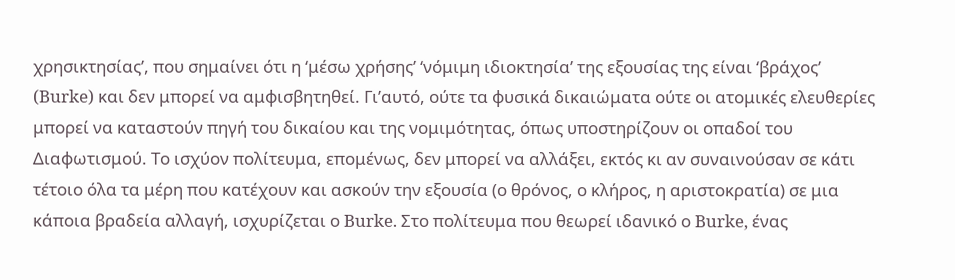χρησικτησίας’, που σημαίνει ότι η ‘μέσω χρήσης’ ‘νόμιμη ιδιοκτησία’ της εξουσίας της είναι ‘βράχος’ (Burke) και δεν μπορεί να αμφισβητηθεί. Γι’αυτό, ούτε τα φυσικά δικαιώματα ούτε οι ατομικές ελευθερίες μπορεί να καταστούν πηγή του δικαίου και της νομιμότητας, όπως υποστηρίζουν οι οπαδοί του Διαφωτισμού. Το ισχύον πολίτευμα, επομένως, δεν μπορεί να αλλάξει, εκτός κι αν συναινούσαν σε κάτι τέτοιο όλα τα μέρη που κατέχουν και ασκούν την εξουσία (ο θρόνος, ο κλήρος, η αριστοκρατία) σε μια κάποια βραδεία αλλαγή, ισχυρίζεται ο Burke. Στο πολίτευμα που θεωρεί ιδανικό ο Burke, ένας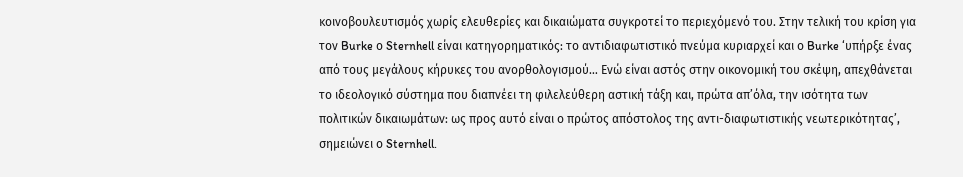κοινοβουλευτισμός χωρίς ελευθερίες και δικαιώματα συγκροτεί το περιεχόμενό του. Στην τελική του κρίση για τον Burke ο Sternhell είναι κατηγορηματικός: το αντιδιαφωτιστικό πνεύμα κυριαρχεί και ο Burke ‘υπήρξε ένας από τους μεγάλους κήρυκες του ανορθολογισμού… Ενώ είναι αστός στην οικονομική του σκέψη, απεχθάνεται το ιδεολογικό σύστημα που διαπνέει τη φιλελεύθερη αστική τάξη και, πρώτα απ’όλα, την ισότητα των πολιτικών δικαιωμάτων: ως προς αυτό είναι ο πρώτος απόστολος της αντι-διαφωτιστικής νεωτερικότητας’, σημειώνει ο Sternhell.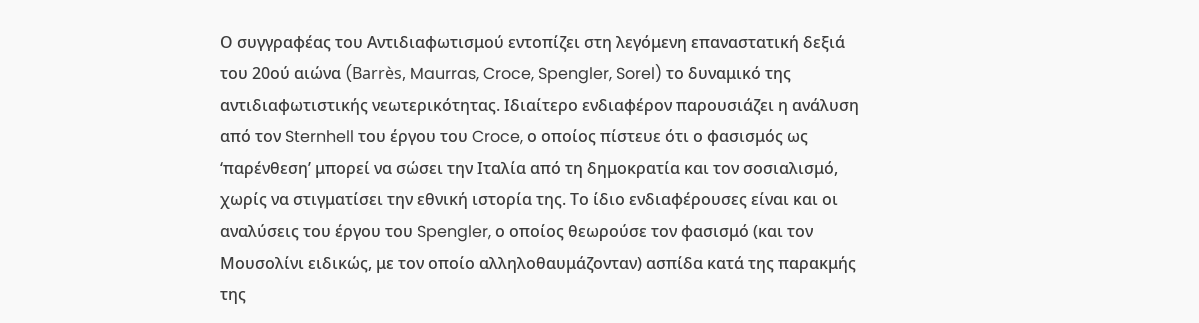Ο συγγραφέας του Αντιδιαφωτισμού εντοπίζει στη λεγόμενη επαναστατική δεξιά του 20ού αιώνα (Barrès, Maurras, Croce, Spengler, Sorel) το δυναμικό της αντιδιαφωτιστικής νεωτερικότητας. Ιδιαίτερο ενδιαφέρον παρουσιάζει η ανάλυση από τον Sternhell του έργου του Croce, ο οποίος πίστευε ότι ο φασισμός ως ‘παρένθεση’ μπορεί να σώσει την Ιταλία από τη δημοκρατία και τον σοσιαλισμό, χωρίς να στιγματίσει την εθνική ιστορία της. Το ίδιο ενδιαφέρουσες είναι και οι αναλύσεις του έργου του Spengler, ο οποίος θεωρούσε τον φασισμό (και τον Μουσολίνι ειδικώς, με τον οποίο αλληλοθαυμάζονταν) ασπίδα κατά της παρακμής της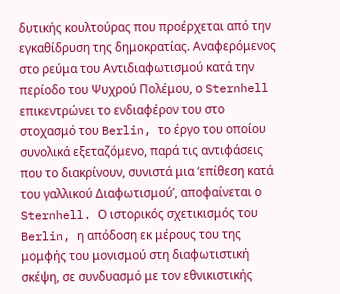δυτικής κουλτούρας που προέρχεται από την εγκαθίδρυση της δημοκρατίας. Αναφερόμενος στο ρεύμα του Αντιδιαφωτισμού κατά την περίοδο του Ψυχρού Πολέμου, ο Sternhell επικεντρώνει το ενδιαφέρον του στο στοχασμό του Berlin, το έργο του οποίου συνολικά εξεταζόμενο, παρά τις αντιφάσεις που το διακρίνουν, συνιστά μια ‘επίθεση κατά του γαλλικού Διαφωτισμού’, αποφαίνεται ο Sternhell. Ο ιστορικός σχετικισμός του Berlin, η απόδοση εκ μέρους του της μομφής του μονισμού στη διαφωτιστική σκέψη, σε συνδυασμό με τον εθνικιστικής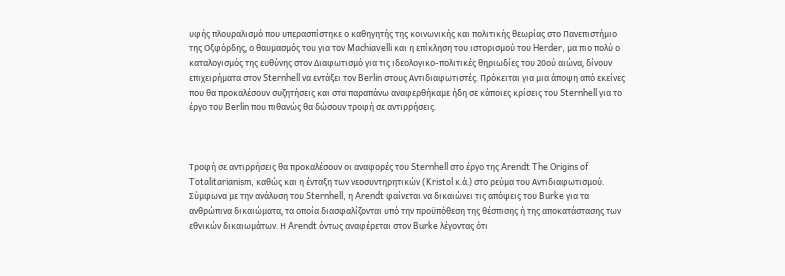υφής πλουραλισμό που υπερασπίστηκε ο καθηγητής της κοινωνικής και πολιτικής θεωρίας στο Πανεπιστήμιο της Οξφόρδης, ο θαυμασμός του για τον Machiavelli και η επίκληση του ιστορισμού του Herder, μα πιο πολύ ο καταλογισμός της ευθύνης στον Διαφωτισμό για τις ιδεολογικο-πολιτικές θηριωδίες του 20ού αιώνα, δίνουν επιχειρήματα στον Sternhell να εντάξει τον Berlin στους Αντιδιαφωτιστές. Πρόκειται για μια άποψη από εκείνες που θα προκαλέσουν συζητήσεις και στα παραπάνω αναφερθήκαμε ήδη σε κάποιες κρίσεις του Sternhell για το έργο του Berlin που πιθανώς θα δώσουν τροφή σε αντιρρήσεις.



Τροφή σε αντιρρήσεις θα προκαλέσουν οι αναφορές του Sternhell στο έργο της Arendt The Origins of Totalitarianism, καθώς και η ένταξη των νεοσυντηρητικών (Kristol κ.ά.) στο ρεύμα του Αντιδιαφωτισμού. Σύμφωνα με την ανάλυση του Sternhell, η Arendt φαίνεται να δικαιώνει τις απόψεις του Burke για τα ανθρώπινα δικαιώματα, τα οποία διασφαλίζονται υπό την προϋπόθεση της θέσπισης ή της αποκατάστασης των εθνικών δικαιωμάτων. Η Arendt όντως αναφέρεται στον Burke λέγοντας ότι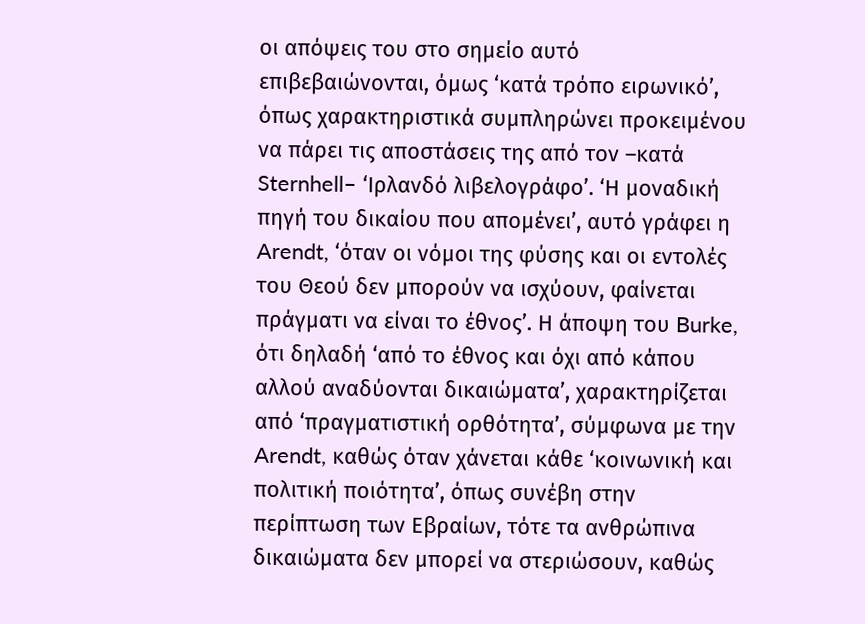οι απόψεις του στο σημείο αυτό επιβεβαιώνονται, όμως ‘κατά τρόπο ειρωνικό’, όπως χαρακτηριστικά συμπληρώνει προκειμένου να πάρει τις αποστάσεις της από τον –κατά Sternhell– ‘Ιρλανδό λιβελογράφο’. ‘Η μοναδική πηγή του δικαίου που απομένει’, αυτό γράφει η Arendt, ‘όταν οι νόμοι της φύσης και οι εντολές του Θεού δεν μπορούν να ισχύουν, φαίνεται πράγματι να είναι το έθνος’. Η άποψη του Burke, ότι δηλαδή ‘από το έθνος και όχι από κάπου αλλού αναδύονται δικαιώματα’, χαρακτηρίζεται από ‘πραγματιστική ορθότητα’, σύμφωνα με την Arendt, καθώς όταν χάνεται κάθε ‘κοινωνική και πολιτική ποιότητα’, όπως συνέβη στην περίπτωση των Εβραίων, τότε τα ανθρώπινα δικαιώματα δεν μπορεί να στεριώσουν, καθώς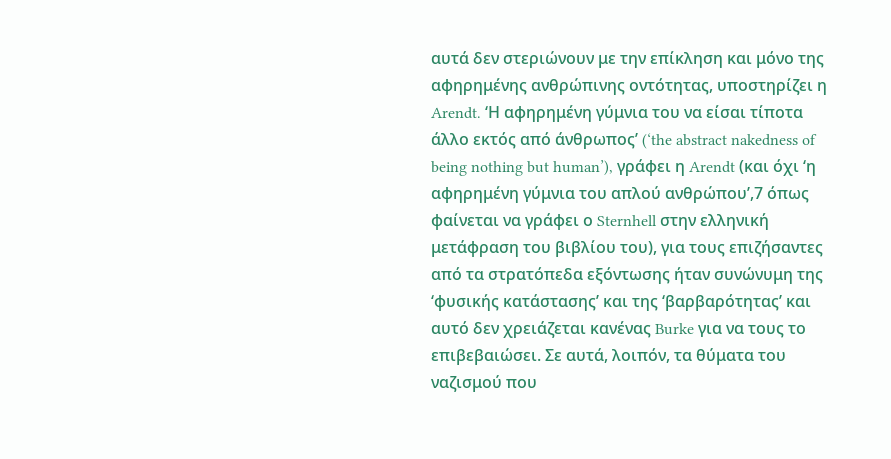αυτά δεν στεριώνουν με την επίκληση και μόνο της αφηρημένης ανθρώπινης οντότητας, υποστηρίζει η Arendt. ‘Η αφηρημένη γύμνια του να είσαι τίποτα άλλο εκτός από άνθρωπος’ (‘the abstract nakedness of being nothing but human’), γράφει η Arendt (και όχι ‘η αφηρημένη γύμνια του απλού ανθρώπου’,7 όπως φαίνεται να γράφει ο Sternhell στην ελληνική μετάφραση του βιβλίου του), για τους επιζήσαντες από τα στρατόπεδα εξόντωσης ήταν συνώνυμη της ‘φυσικής κατάστασης’ και της ‘βαρβαρότητας’ και αυτό δεν χρειάζεται κανένας Burke για να τους το επιβεβαιώσει. Σε αυτά, λοιπόν, τα θύματα του ναζισμού που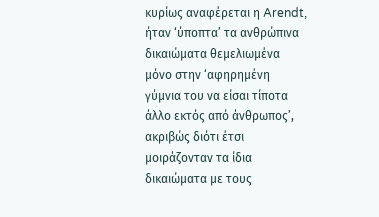κυρίως αναφέρεται η Arendt, ήταν ‘ύποπτα’ τα ανθρώπινα δικαιώματα θεμελιωμένα μόνο στην ‘αφηρημένη γύμνια του να είσαι τίποτα άλλο εκτός από άνθρωπος’, ακριβώς διότι έτσι μοιράζονταν τα ίδια δικαιώματα με τους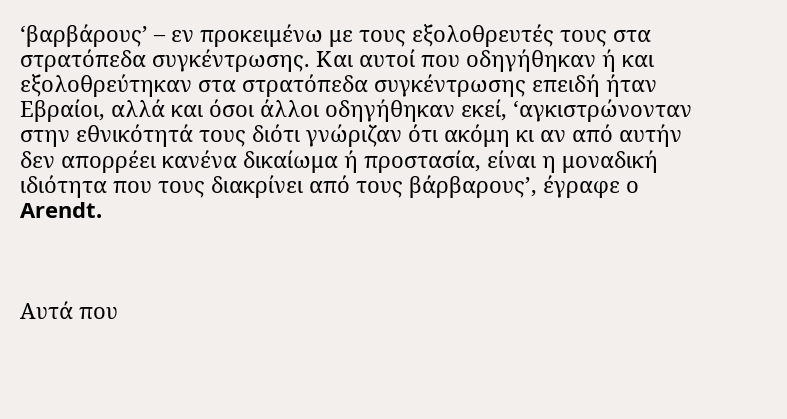‘βαρβάρους’ – εν προκειμένω με τους εξολοθρευτές τους στα στρατόπεδα συγκέντρωσης. Και αυτοί που οδηγήθηκαν ή και εξολοθρεύτηκαν στα στρατόπεδα συγκέντρωσης επειδή ήταν Εβραίοι, αλλά και όσοι άλλοι οδηγήθηκαν εκεί, ‘αγκιστρώνονταν στην εθνικότητά τους διότι γνώριζαν ότι ακόμη κι αν από αυτήν δεν απορρέει κανένα δικαίωμα ή προστασία, είναι η μοναδική ιδιότητα που τους διακρίνει από τους βάρβαρους’, έγραφε ο Arendt.



Αυτά που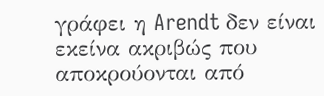γράφει η Arendt δεν είναι εκείνα ακριβώς που αποκρούονται από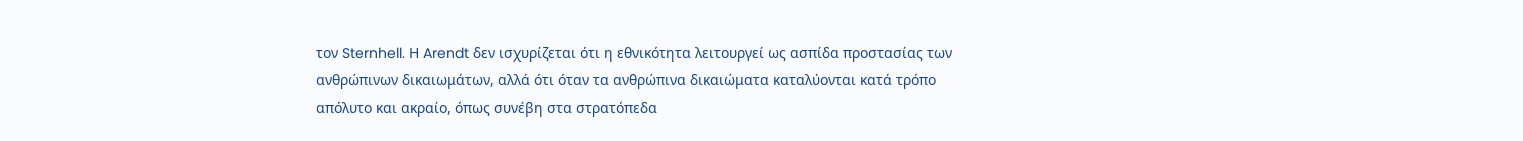τον Sternhell. Η Arendt δεν ισχυρίζεται ότι η εθνικότητα λειτουργεί ως ασπίδα προστασίας των ανθρώπινων δικαιωμάτων, αλλά ότι όταν τα ανθρώπινα δικαιώματα καταλύονται κατά τρόπο απόλυτο και ακραίο, όπως συνέβη στα στρατόπεδα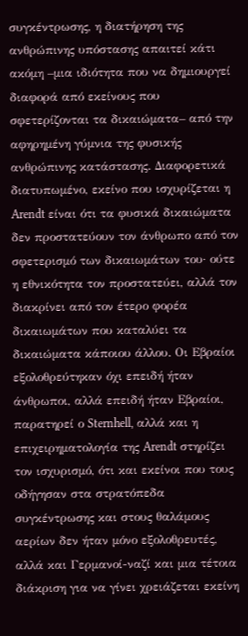συγκέντρωσης, η διατήρηση της ανθρώπινης υπόστασης απαιτεί κάτι ακόμη –μια ιδιότητα που να δημιουργεί διαφορά από εκείνους που σφετερίζονται τα δικαιώματα– από την αφηρημένη γύμνια της φυσικής ανθρώπινης κατάστασης. Διαφορετικά διατυπωμένο, εκείνο που ισχυρίζεται η Arendt είναι ότι τα φυσικά δικαιώματα δεν προστατεύουν τον άνθρωπο από τον σφετερισμό των δικαιωμάτων του· ούτε η εθνικότητα τον προστατεύει, αλλά τον διακρίνει από τον έτερο φορέα δικαιωμάτων που καταλύει τα δικαιώματα κάποιου άλλου. Οι Εβραίοι εξολοθρεύτηκαν όχι επειδή ήταν άνθρωποι, αλλά επειδή ήταν Εβραίοι, παρατηρεί ο Sternhell, αλλά και η επιχειρηματολογία της Arendt στηρίζει τον ισχυρισμό, ότι και εκείνοι που τους οδήγησαν στα στρατόπεδα συγκέντρωσης και στους θαλάμους αερίων δεν ήταν μόνο εξολοθρευτές, αλλά και Γερμανοί-ναζί και μια τέτοια διάκριση για να γίνει χρειάζεται εκείνη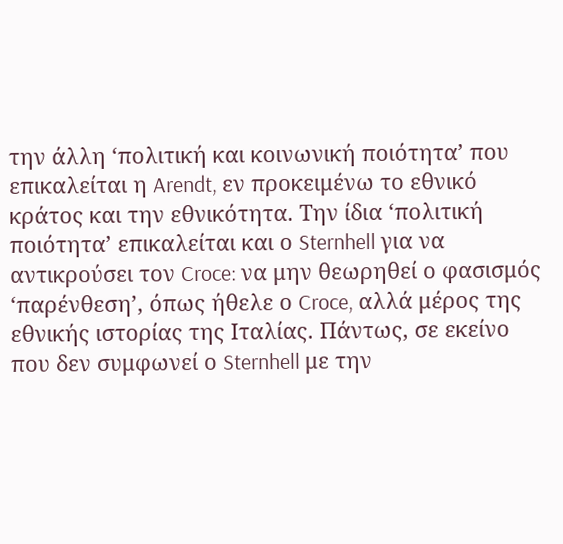την άλλη ‘πολιτική και κοινωνική ποιότητα’ που επικαλείται η Arendt, εν προκειμένω το εθνικό κράτος και την εθνικότητα. Την ίδια ‘πολιτική ποιότητα’ επικαλείται και ο Sternhell για να αντικρούσει τον Croce: να μην θεωρηθεί ο φασισμός ‘παρένθεση’, όπως ήθελε ο Croce, αλλά μέρος της εθνικής ιστορίας της Ιταλίας. Πάντως, σε εκείνο που δεν συμφωνεί ο Sternhell με την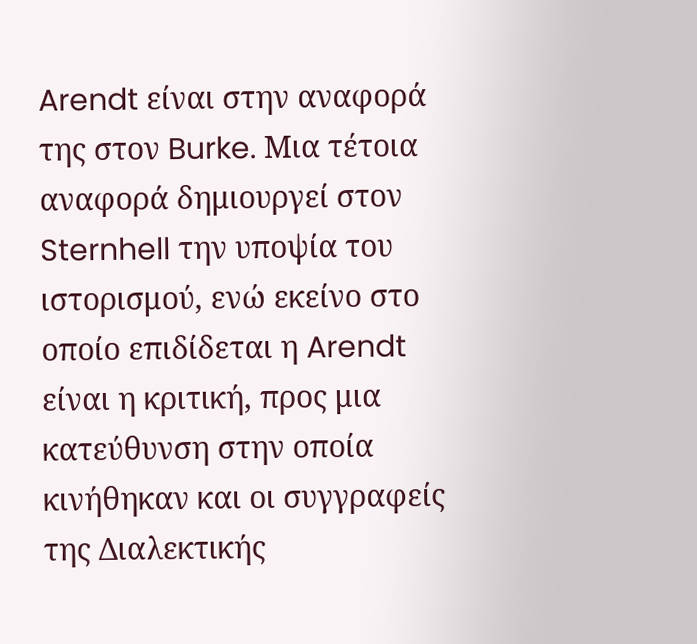Arendt είναι στην αναφορά της στον Burke. Μια τέτοια αναφορά δημιουργεί στον Sternhell την υποψία του ιστορισμού, ενώ εκείνο στο οποίο επιδίδεται η Arendt είναι η κριτική, προς μια κατεύθυνση στην οποία κινήθηκαν και οι συγγραφείς της Διαλεκτικής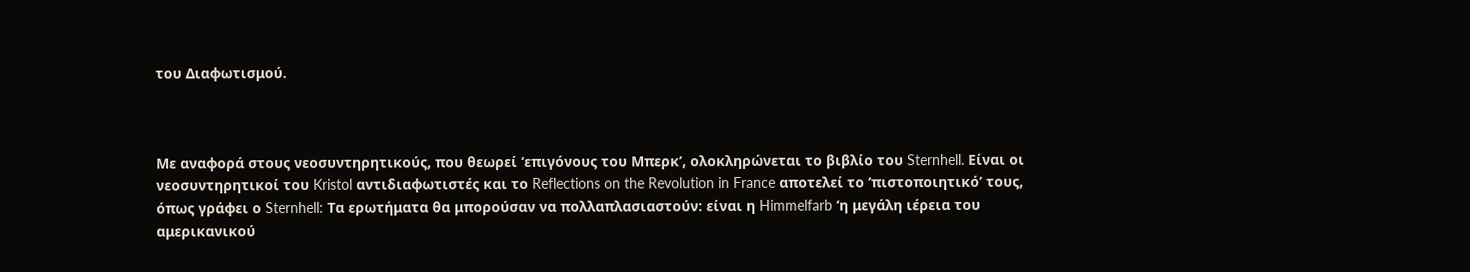του Διαφωτισμού.



Με αναφορά στους νεοσυντηρητικούς, που θεωρεί ‘επιγόνους του Μπερκ’, ολοκληρώνεται το βιβλίο του Sternhell. Είναι οι νεοσυντηρητικοί του Kristol αντιδιαφωτιστές και το Reflections on the Revolution in France αποτελεί το ‘πιστοποιητικό’ τους, όπως γράφει ο Sternhell: Τα ερωτήματα θα μπορούσαν να πολλαπλασιαστούν: είναι η Himmelfarb ‘η μεγάλη ιέρεια του αμερικανικού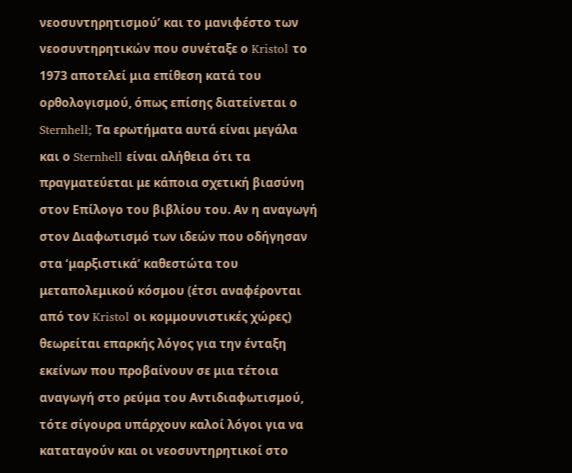νεοσυντηρητισμού’ και το μανιφέστο των νεοσυντηρητικών που συνέταξε ο Kristol το 1973 αποτελεί μια επίθεση κατά του ορθολογισμού, όπως επίσης διατείνεται ο Sternhell; Τα ερωτήματα αυτά είναι μεγάλα και ο Sternhell είναι αλήθεια ότι τα πραγματεύεται με κάποια σχετική βιασύνη στον Επίλογο του βιβλίου του. Αν η αναγωγή στον Διαφωτισμό των ιδεών που οδήγησαν στα ‘μαρξιστικά’ καθεστώτα του μεταπολεμικού κόσμου (έτσι αναφέρονται από τον Kristol οι κομμουνιστικές χώρες) θεωρείται επαρκής λόγος για την ένταξη εκείνων που προβαίνουν σε μια τέτοια αναγωγή στο ρεύμα του Αντιδιαφωτισμού, τότε σίγουρα υπάρχουν καλοί λόγοι για να καταταγούν και οι νεοσυντηρητικοί στο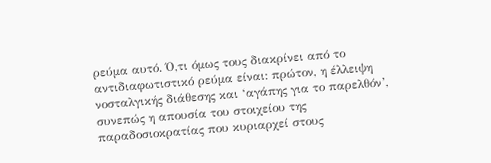ρεύμα αυτό. Ό,τι όμως τους διακρίνει από το αντιδιαφωτιστικό ρεύμα είναι: πρώτον, η έλλειψη νοσταλγικής διάθεσης και ‘αγάπης για το παρελθόν’, συνεπώς η απουσία του στοιχείου της παραδοσιοκρατίας που κυριαρχεί στους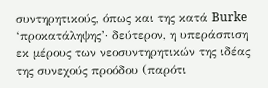συντηρητικούς, όπως και της κατά Burke ‘προκατάληψης’· δεύτερον, η υπεράσπιση εκ μέρους των νεοσυντηρητικών της ιδέας της συνεχούς προόδου (παρότι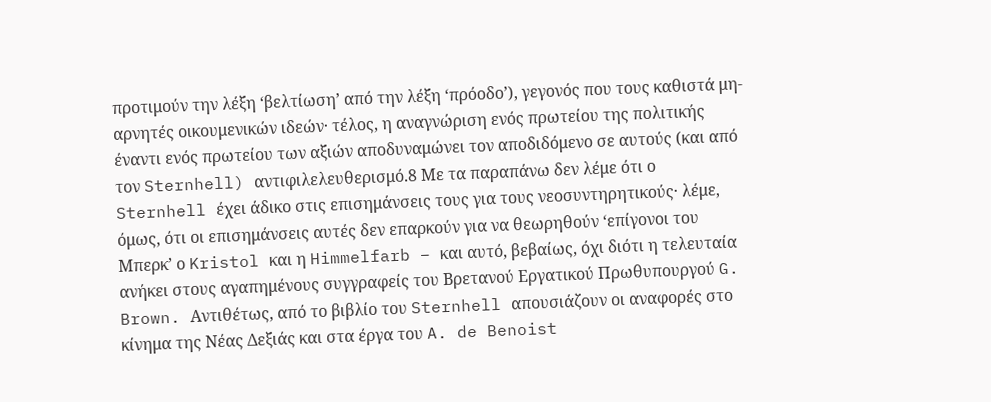προτιμούν την λέξη ‘βελτίωση’ από την λέξη ‘πρόοδο’), γεγονός που τους καθιστά μη-αρνητές οικουμενικών ιδεών· τέλος, η αναγνώριση ενός πρωτείου της πολιτικής έναντι ενός πρωτείου των αξιών αποδυναμώνει τον αποδιδόμενο σε αυτούς (και από τον Sternhell) αντιφιλελευθερισμό.8 Με τα παραπάνω δεν λέμε ότι ο Sternhell έχει άδικο στις επισημάνσεις τους για τους νεοσυντηρητικούς· λέμε, όμως, ότι οι επισημάνσεις αυτές δεν επαρκούν για να θεωρηθούν ‘επίγονοι του Μπερκ’ ο Kristol και η Himmelfarb – και αυτό, βεβαίως, όχι διότι η τελευταία ανήκει στους αγαπημένους συγγραφείς του Βρετανού Εργατικού Πρωθυπουργού G. Brown. Αντιθέτως, από το βιβλίο του Sternhell απουσιάζουν οι αναφορές στο κίνημα της Νέας Δεξιάς και στα έργα του A. de Benoist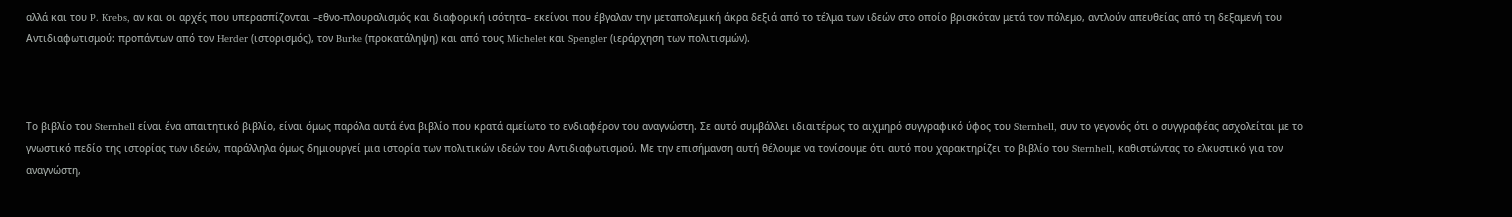αλλά και του P. Krebs, αν και οι αρχές που υπερασπίζονται –εθνο-πλουραλισμός και διαφορική ισότητα– εκείνοι που έβγαλαν την μεταπολεμική άκρα δεξιά από το τέλμα των ιδεών στο οποίο βρισκόταν μετά τον πόλεμο, αντλούν απευθείας από τη δεξαμενή του Αντιδιαφωτισμού: προπάντων από τον Herder (ιστορισμός), τον Burke (προκατάληψη) και από τους Michelet και Spengler (ιεράρχηση των πολιτισμών).



Το βιβλίο του Sternhell είναι ένα απαιτητικό βιβλίο, είναι όμως παρόλα αυτά ένα βιβλίο που κρατά αμείωτο το ενδιαφέρον του αναγνώστη. Σε αυτό συμβάλλει ιδιαιτέρως το αιχμηρό συγγραφικό ύφος του Sternhell, συν το γεγονός ότι ο συγγραφέας ασχολείται με το γνωστικό πεδίο της ιστορίας των ιδεών, παράλληλα όμως δημιουργεί μια ιστορία των πολιτικών ιδεών του Αντιδιαφωτισμού. Με την επισήμανση αυτή θέλουμε να τονίσουμε ότι αυτό που χαρακτηρίζει το βιβλίο του Sternhell, καθιστώντας το ελκυστικό για τον αναγνώστη,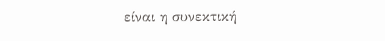είναι η συνεκτική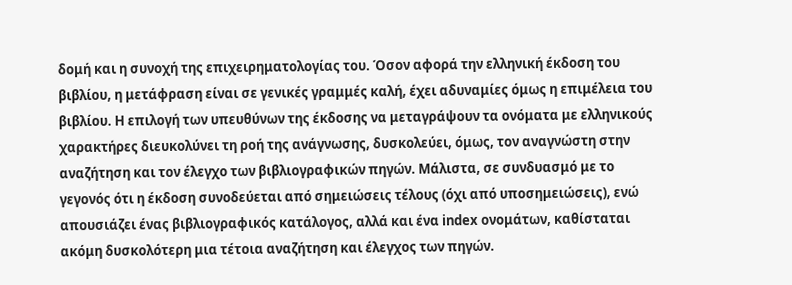δομή και η συνοχή της επιχειρηματολογίας του. Όσον αφορά την ελληνική έκδοση του βιβλίου, η μετάφραση είναι σε γενικές γραμμές καλή, έχει αδυναμίες όμως η επιμέλεια του βιβλίου. Η επιλογή των υπευθύνων της έκδοσης να μεταγράψουν τα ονόματα με ελληνικούς χαρακτήρες διευκολύνει τη ροή της ανάγνωσης, δυσκολεύει, όμως, τον αναγνώστη στην αναζήτηση και τον έλεγχο των βιβλιογραφικών πηγών. Μάλιστα, σε συνδυασμό με το γεγονός ότι η έκδοση συνοδεύεται από σημειώσεις τέλους (όχι από υποσημειώσεις), ενώ απουσιάζει ένας βιβλιογραφικός κατάλογος, αλλά και ένα index ονομάτων, καθίσταται ακόμη δυσκολότερη μια τέτοια αναζήτηση και έλεγχος των πηγών.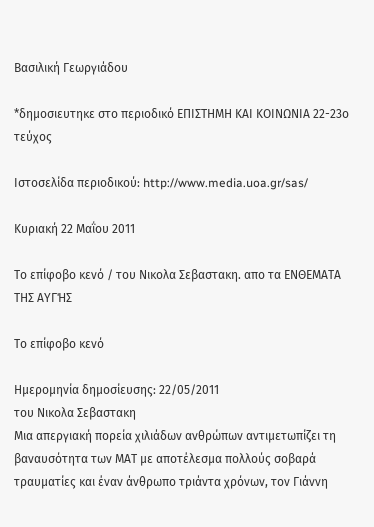Βασιλική Γεωργιάδου

*δημοσιευτηκε στο περιοδικό ΕΠΙΣΤΗΜΗ ΚΑΙ ΚΟΙΝΩΝΙΑ 22-23ο τεύχος

Ιστοσελίδα περιοδικού: http://www.media.uoa.gr/sas/

Κυριακή 22 Μαΐου 2011

Το επίφοβο κενό / του Νικολα Σεβαστακη. απο τα ΕΝΘΕΜΑΤΑ ΤΗΣ ΑΥΓΉΣ

Το επίφοβο κενό

Ημερομηνία δημοσίευσης: 22/05/2011
του Νικολα Σεβαστακη
Μια απεργιακή πορεία χιλιάδων ανθρώπων αντιμετωπίζει τη βαναυσότητα των ΜΑΤ με αποτέλεσμα πολλούς σοβαρά τραυματίες και έναν άνθρωπο τριάντα χρόνων, τον Γιάννη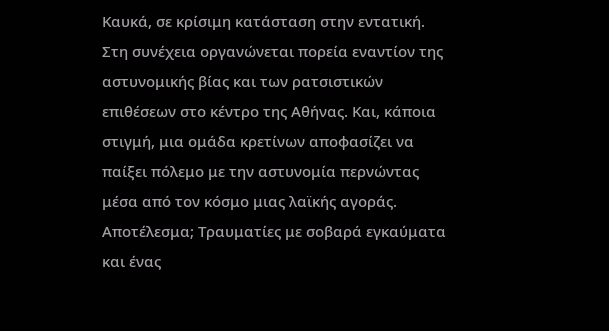Καυκά, σε κρίσιμη κατάσταση στην εντατική. Στη συνέχεια οργανώνεται πορεία εναντίον της αστυνομικής βίας και των ρατσιστικών επιθέσεων στο κέντρο της Αθήνας. Και, κάποια στιγμή, μια ομάδα κρετίνων αποφασίζει να παίξει πόλεμο με την αστυνομία περνώντας μέσα από τον κόσμο μιας λαϊκής αγοράς. Αποτέλεσμα; Τραυματίες με σοβαρά εγκαύματα και ένας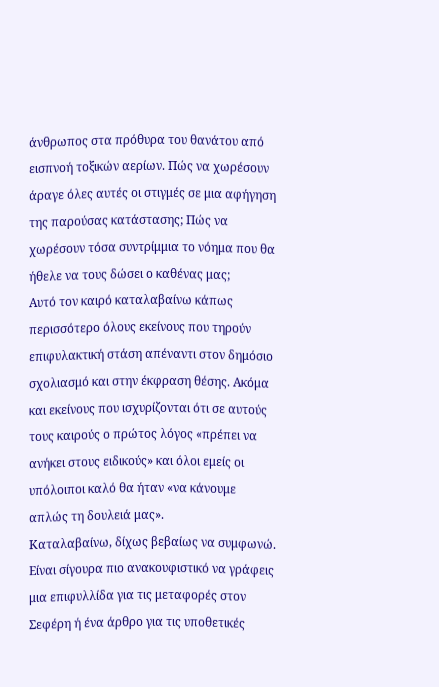άνθρωπος στα πρόθυρα του θανάτου από εισπνοή τοξικών αερίων. Πώς να χωρέσουν άραγε όλες αυτές οι στιγμές σε μια αφήγηση της παρούσας κατάστασης; Πώς να χωρέσουν τόσα συντρίμμια το νόημα που θα ήθελε να τους δώσει ο καθένας μας;
Αυτό τον καιρό καταλαβαίνω κάπως περισσότερο όλους εκείνους που τηρούν επιφυλακτική στάση απέναντι στον δημόσιο σχολιασμό και στην έκφραση θέσης. Ακόμα και εκείνους που ισχυρίζονται ότι σε αυτούς τους καιρούς ο πρώτος λόγος «πρέπει να ανήκει στους ειδικούς» και όλοι εμείς οι υπόλοιποι καλό θα ήταν «να κάνουμε απλώς τη δουλειά μας».
Καταλαβαίνω, δίχως βεβαίως να συμφωνώ. Είναι σίγουρα πιο ανακουφιστικό να γράφεις μια επιφυλλίδα για τις μεταφορές στον Σεφέρη ή ένα άρθρο για τις υποθετικές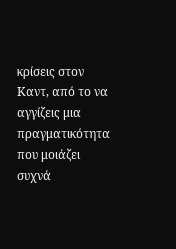κρίσεις στον Καντ, από το να αγγίζεις μια πραγματικότητα που μοιάζει συχνά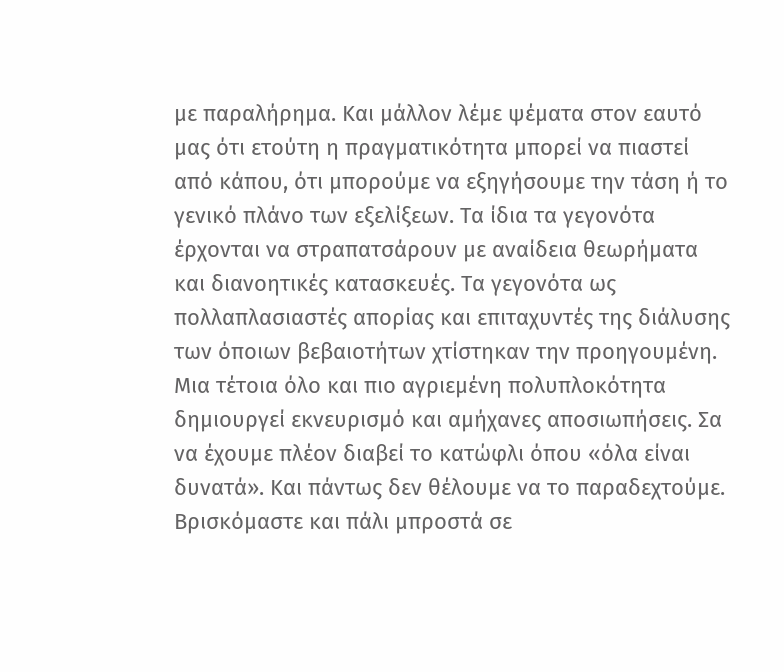με παραλήρημα. Και μάλλον λέμε ψέματα στον εαυτό μας ότι ετούτη η πραγματικότητα μπορεί να πιαστεί από κάπου, ότι μπορούμε να εξηγήσουμε την τάση ή το γενικό πλάνο των εξελίξεων. Τα ίδια τα γεγονότα έρχονται να στραπατσάρουν με αναίδεια θεωρήματα και διανοητικές κατασκευές. Τα γεγονότα ως πολλαπλασιαστές απορίας και επιταχυντές της διάλυσης των όποιων βεβαιοτήτων χτίστηκαν την προηγουμένη.
Μια τέτοια όλο και πιο αγριεμένη πολυπλοκότητα δημιουργεί εκνευρισμό και αμήχανες αποσιωπήσεις. Σα να έχουμε πλέον διαβεί το κατώφλι όπου «όλα είναι δυνατά». Και πάντως δεν θέλουμε να το παραδεχτούμε. Βρισκόμαστε και πάλι μπροστά σε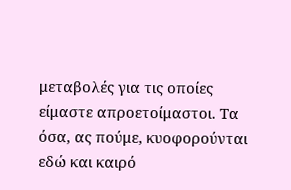μεταβολές για τις οποίες είμαστε απροετοίμαστοι. Τα όσα, ας πούμε, κυοφορούνται εδώ και καιρό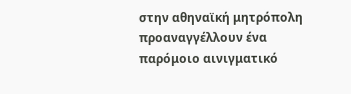στην αθηναϊκή μητρόπολη προαναγγέλλουν ένα παρόμοιο αινιγματικό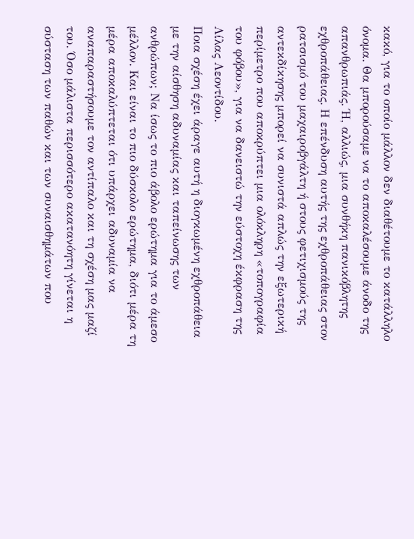κακό, για το οποίο μάλλον δεν διαθέτουμε το κατάλληλο όνομα. Θα μπορούσαμε να το αποκαλέσουμε άνοδο της απανθρωπιάς. Ή, αλλιώς, μια συνθήκη πανικόβλητης εχθροπάθειας. Η επένδυση αυτής της εχθροπάθειας στον ρατσισμό του μαχαιροβγάλτη ή στους φετιχισμούς της αντεκδίκησης μπορεί να συνιστά απλώς την εξωτερική περίμετρο που αποκρύπτει μια ολόκληρη «τοπογραφία του φόβου», για να δανειστώ την εύστοχη έκφραση της Λίλας Λεοντίδου.
Ποια σχέση έχει άραγε αυτή η διογκωμένη εχθροπάθεια με την αίσθηση αδυναμίας και ταπείνωσης των ανθρώπων; Να ίσως το πιο άβολο ερώτημα για το άμεσο μέλλον. Και είναι το πιο δύσκολο ερώτημα, διότι μέρα τη μέρα αποκαλύπτεται ότι υπάρχει αδυναμία να αναπαραστήσουμε τον αντίπαλο και τη σχέση μας μαζί του. Όσο μάλιστα περισσότερο ακατανόητη γίνεται η σύσταση των παθών και των συναισθημάτων που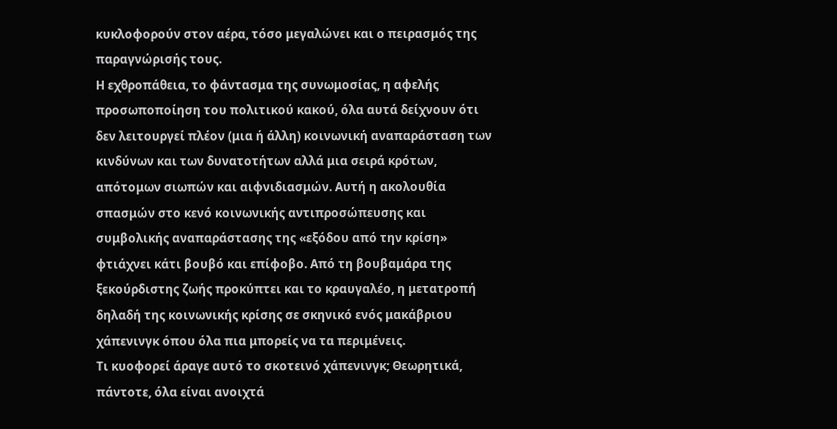κυκλοφορούν στον αέρα, τόσο μεγαλώνει και ο πειρασμός της παραγνώρισής τους.
Η εχθροπάθεια, το φάντασμα της συνωμοσίας, η αφελής προσωποποίηση του πολιτικού κακού, όλα αυτά δείχνουν ότι δεν λειτουργεί πλέον (μια ή άλλη) κοινωνική αναπαράσταση των κινδύνων και των δυνατοτήτων αλλά μια σειρά κρότων, απότομων σιωπών και αιφνιδιασμών. Αυτή η ακολουθία σπασμών στο κενό κοινωνικής αντιπροσώπευσης και συμβολικής αναπαράστασης της «εξόδου από την κρίση» φτιάχνει κάτι βουβό και επίφοβο. Από τη βουβαμάρα της ξεκούρδιστης ζωής προκύπτει και το κραυγαλέο, η μετατροπή δηλαδή της κοινωνικής κρίσης σε σκηνικό ενός μακάβριου χάπενινγκ όπου όλα πια μπορείς να τα περιμένεις.
Τι κυοφορεί άραγε αυτό το σκοτεινό χάπενινγκ; Θεωρητικά, πάντοτε, όλα είναι ανοιχτά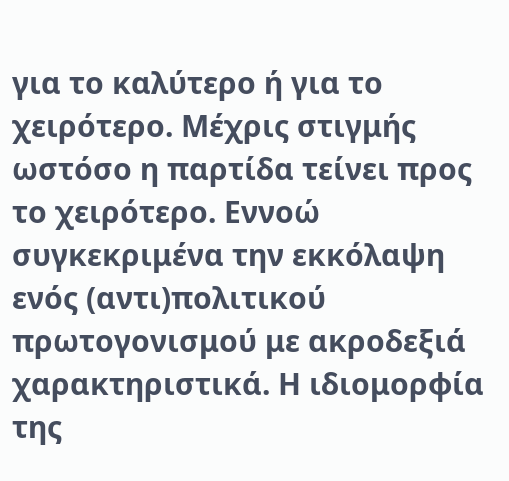για το καλύτερο ή για το χειρότερο. Μέχρις στιγμής ωστόσο η παρτίδα τείνει προς το χειρότερο. Εννοώ συγκεκριμένα την εκκόλαψη ενός (αντι)πολιτικού πρωτογονισμού με ακροδεξιά χαρακτηριστικά. Η ιδιομορφία της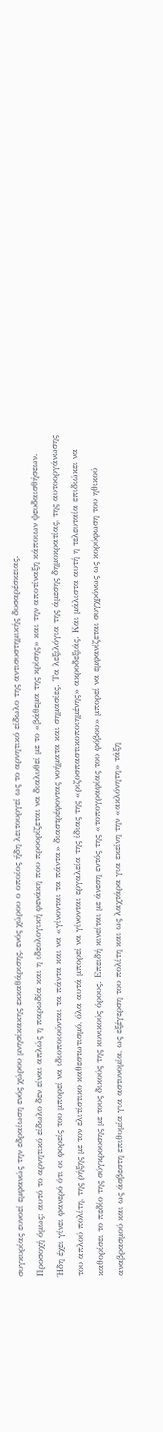συγκυρίας ευνοεί εμφανώς την εδραίωση ενός χώρου μνησίκακης εκκαθάρισης, ενός χώρου ο οποίος ήδη λειτουργεί ως το αρνητικό είδωλο της αντισυστημικής δυσαρέσκειας.
Προσοχή όμως: αυτό το αρνητικό είδωλο δεν είναι απλώς η παρωδία και η ιδεολογική φενάκη που προορίζεται να διαλυθεί με το «βάθεμα της κρίσης» και την αποτίναξη κάποιων ψευδαισθήσεων. Ήδη έχει γίνει φανερό ότι οι φορείς του μπορεί να ιδιοποιούνται τα πάντα και να «γίνονται τα πάντα» διαστρέφοντας νοήματα και σημασίες. Τα λεξιλόγια της άμεσης δημοκρατίας, της αυτοοργάνωσης του απλού πολίτη, της ρήξης με τον ελιτίστικο καθεστωτισμό, όλα αυτά μπορεί να γίνονται εργαλεία της ίδιας της «ριζοσπαστικοποιημένης» ακροδεξιάς. Και μάλιστα αυτή η τελευταία επιδιώκει να καθορίσει το πεδίο της σύγκρουσης με τους δικούς της κυνικούς όρους. Επειδή κινείται με άνεση εντός της «τοπογραφίας του φόβου» μπορεί να εμφανίζεται συγχρόνως ως κορύφωση του ηθικού αναβρασμού και ως άσβεστη επιθυμία για αστυνομία, ως εξέγερση του πολίτη και ως λαχτάρα για εκείνη την «ακλόνητη» τάξη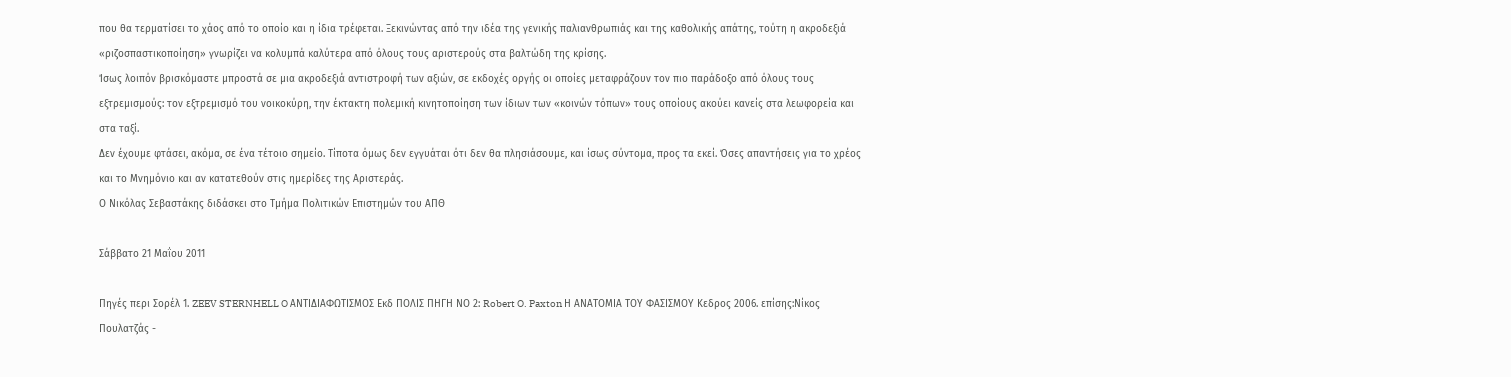που θα τερματίσει το χάος από το οποίο και η ίδια τρέφεται. Ξεκινώντας από την ιδέα της γενικής παλιανθρωπιάς και της καθολικής απάτης, τούτη η ακροδεξιά «ριζοσπαστικοποίηση» γνωρίζει να κολυμπά καλύτερα από όλους τους αριστερούς στα βαλτώδη της κρίσης.
Ίσως λοιπόν βρισκόμαστε μπροστά σε μια ακροδεξιά αντιστροφή των αξιών, σε εκδοχές οργής οι οποίες μεταφράζουν τον πιο παράδοξο από όλους τους εξτρεμισμούς: τον εξτρεμισμό του νοικοκύρη, την έκτακτη πολεμική κινητοποίηση των ίδιων των «κοινών τόπων» τους οποίους ακούει κανείς στα λεωφορεία και στα ταξί.
Δεν έχουμε φτάσει, ακόμα, σε ένα τέτοιο σημείο. Τίποτα όμως δεν εγγυάται ότι δεν θα πλησιάσουμε, και ίσως σύντομα, προς τα εκεί. Όσες απαντήσεις για το χρέος και το Μνημόνιο και αν κατατεθούν στις ημερίδες της Αριστεράς.
Ο Νικόλας Σεβαστάκης διδάσκει στο Τμήμα Πολιτικών Επιστημών του ΑΠΘ

Σάββατο 21 Μαΐου 2011

Πηγές περι Σορέλ 1. ZEEV STERNHELL O ΑΝΤΙΔΙΑΦΩΤΙΣΜΟΣ Εκδ ΠΟΛΙΣ ΠΗΓΗ ΝΟ 2: Robert O. Paxton Η ΑΝΑΤΟΜΙΑ ΤΟΥ ΦΑΣΙΣΜΟΥ Κεδρος 2006. επίσης:Νίκος Πουλατζάς -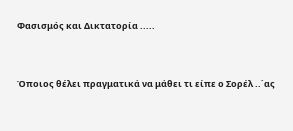Φασισμός και Δικτατορία .....



Όποιος θέλει πραγματικά να μάθει τι είπε ο Σορέλ ..΄ας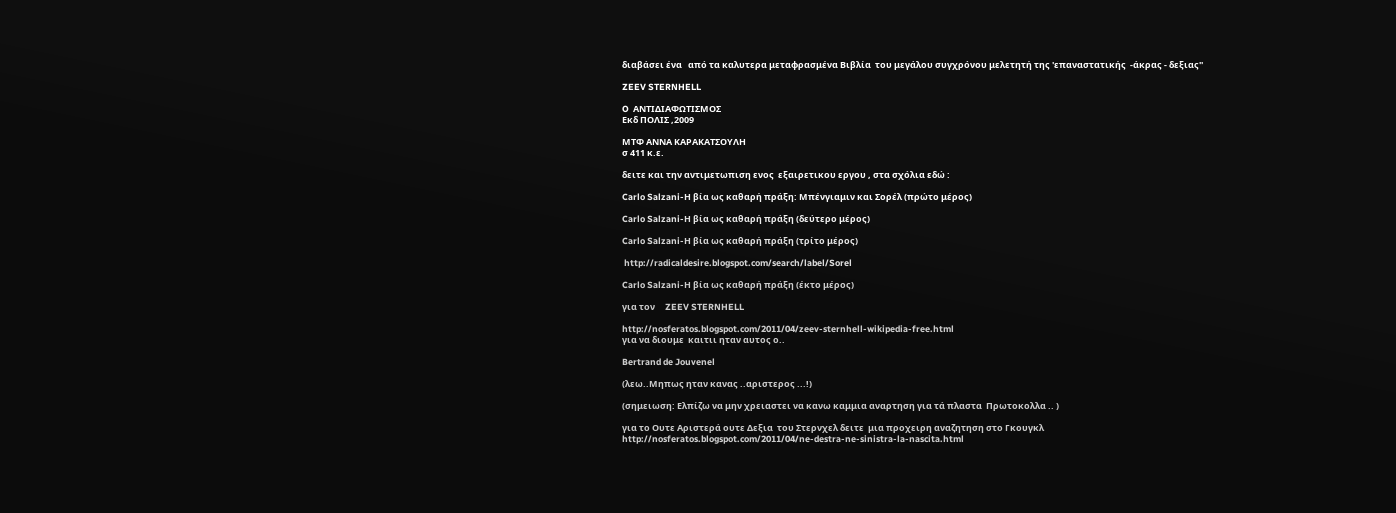διαβάσει ένα   από τα καλυτερα μεταφρασμένα Βιβλία  του μεγάλου συγχρόνου μελετητή της 'επαναστατικής  -άκρας - δεξιας''

ZEEV STERNHELL

O  ΑΝΤΙΔΙΑΦΩΤΙΣΜΟΣ
Εκδ ΠΟΛΙΣ ,2009

ΜΤΦ ΑΝΝΑ ΚΑΡΑΚΑΤΣΟΥΛΗ
σ 411 κ.ε.

δειτε και την αντιμετωπιση ενος  εξαιρετικου εργου , στα σχόλια εδώ :

Carlo Salzani-Η βία ως καθαρή πράξη: Μπένγιαμιν και Σορέλ (πρώτο μέρος)

Carlo Salzani-Η βία ως καθαρή πράξη (δεύτερο μέρος)

Carlo Salzani-Η βία ως καθαρή πράξη (τρίτο μέρος)

 http://radicaldesire.blogspot.com/search/label/Sorel

Carlo Salzani-Η βία ως καθαρή πράξη (έκτο μέρος)

για τον     ZEEV STERNHELL

http://nosferatos.blogspot.com/2011/04/zeev-sternhell-wikipedia-free.html
για να διουμε  καιτιι ηταν αυτος ο..

Bertrand de Jouvenel

(λεω..Μηπως ηταν κανας ..αριστερος ...!)

(σημειωση: Ελπίζω να μην χρειαστει να κανω καμμια αναρτηση για τά πλαστα  Πρωτοκολλα .. )

για το Ουτε Αριστερά ουτε Δεξια  του Στερνχελ δειτε  μια προχειρη αναζητηση στο Γκουγκλ
http://nosferatos.blogspot.com/2011/04/ne-destra-ne-sinistra-la-nascita.html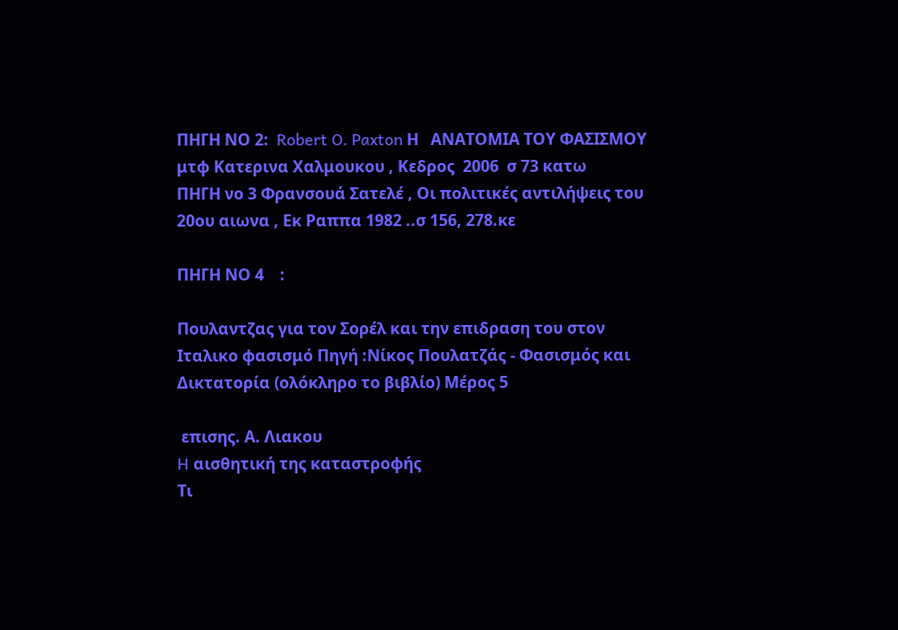ΠΗΓΗ ΝΟ 2:  Robert O. Paxton Η   ΑΝΑΤΟΜΙΑ ΤΟΥ ΦΑΣΙΣΜΟΥ μτφ Κατερινα Χαλμουκου , Κεδρος  2006  σ 73 κατω
ΠΗΓΗ νο 3 Φρανσουά Σατελέ , Οι πολιτικές αντιλήψεις του 20ου αιωνα , Εκ Ραππα 1982 ..σ 156, 278.κε

ΠΗΓΗ ΝΟ 4    :

Πουλαντζας για τον Σορέλ και την επιδραση του στον Ιταλικο φασισμό Πηγή :Νίκος Πουλατζάς - Φασισμός και Δικτατορία (ολόκληρο το βιβλίο) Μέρος 5

 επισης. Α. Λιακου
H αισθητική της καταστροφής
Τι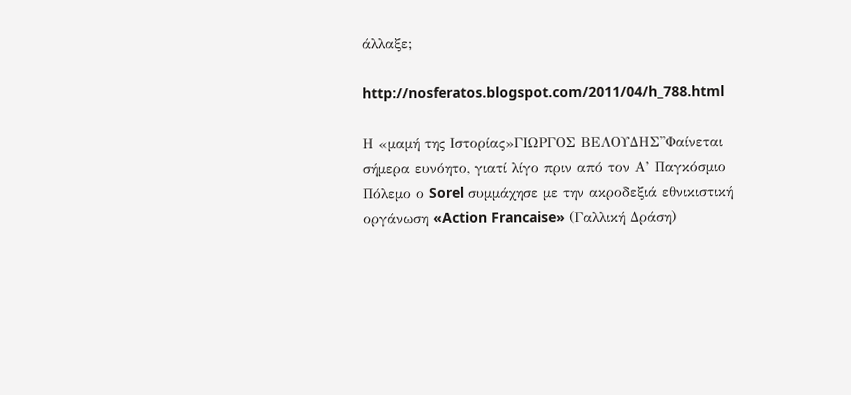άλλαξε;

http://nosferatos.blogspot.com/2011/04/h_788.html

Η «μαμή της Ιστορίας»ΓΙΩΡΓΟΣ ΒΕΛΟΥΔΗΣ''Φαίνεται σήμερα ευνόητο, γιατί λίγο πριν από τον Α’ Παγκόσμιο Πόλεμο ο Sorel συμμάχησε με την ακροδεξιά εθνικιστική οργάνωση «Action Francaise» (Γαλλική Δράση)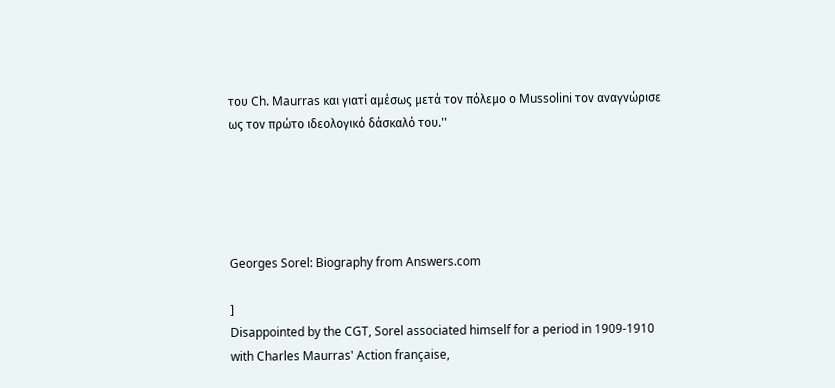του Ch. Maurras και γιατί αμέσως μετά τον πόλεμο ο Mussolini τον αναγνώρισε ως τον πρώτο ιδεολογικό δάσκαλό του.''





Georges Sorel: Biography from Answers.com

]
Disappointed by the CGT, Sorel associated himself for a period in 1909-1910 with Charles Maurras' Action française,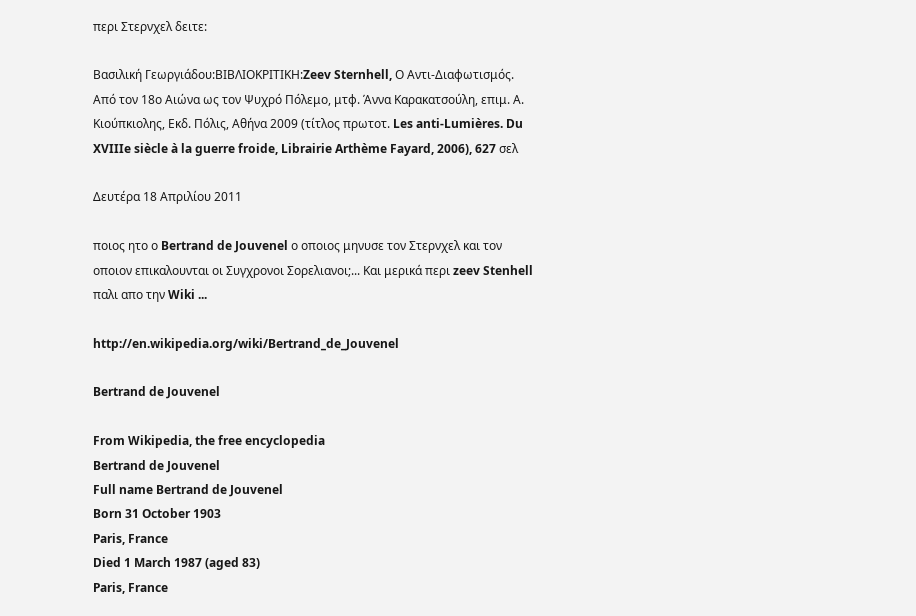περι Στερνχελ δειτε:

Βασιλική Γεωργιάδου:ΒΙΒΛΙΟΚΡΙΤΙΚΗ:Zeev Sternhell, Ο Αντι-Διαφωτισμός. Από τον 18ο Αιώνα ως τον Ψυχρό Πόλεμο, μτφ. Άννα Καρακατσούλη, επιμ. Α. Κιούπκιολης, Εκδ. Πόλις, Αθήνα 2009 (τίτλος πρωτοτ. Les anti-Lumières. Du XVIIIe siècle à la guerre froide, Librairie Arthème Fayard, 2006), 627 σελ

Δευτέρα 18 Απριλίου 2011

ποιος ητο ο Bertrand de Jouvenel ο οποιος μηνυσε τον Στερνχελ και τον οποιον επικαλουνται οι Συγχρονοι Σορελιανοι;... Και μερικά περι zeev Stenhell παλι απο την Wiki ...

http://en.wikipedia.org/wiki/Bertrand_de_Jouvenel

Bertrand de Jouvenel

From Wikipedia, the free encyclopedia
Bertrand de Jouvenel
Full name Bertrand de Jouvenel
Born 31 October 1903
Paris, France
Died 1 March 1987 (aged 83)
Paris, France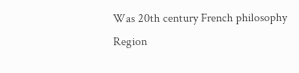Was 20th century French philosophy
Region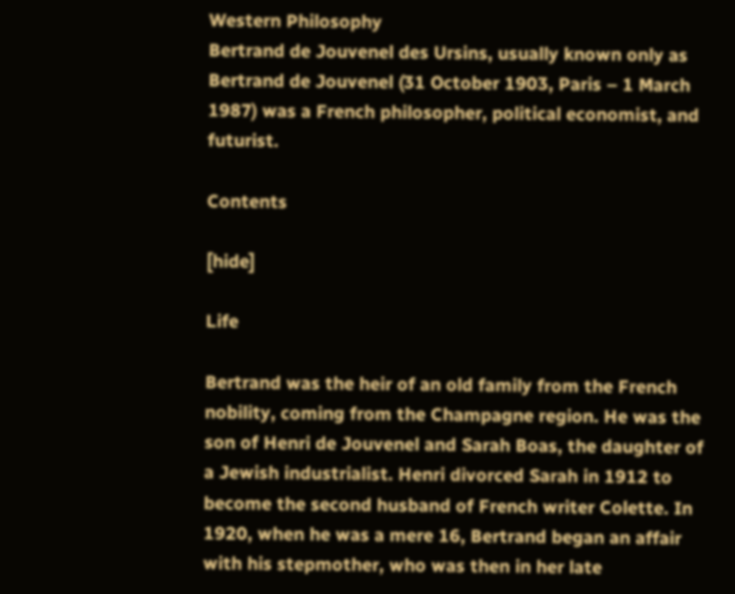Western Philosophy
Bertrand de Jouvenel des Ursins, usually known only as Bertrand de Jouvenel (31 October 1903, Paris – 1 March 1987) was a French philosopher, political economist, and futurist.

Contents

[hide]

Life

Bertrand was the heir of an old family from the French nobility, coming from the Champagne region. He was the son of Henri de Jouvenel and Sarah Boas, the daughter of a Jewish industrialist. Henri divorced Sarah in 1912 to become the second husband of French writer Colette. In 1920, when he was a mere 16, Bertrand began an affair with his stepmother, who was then in her late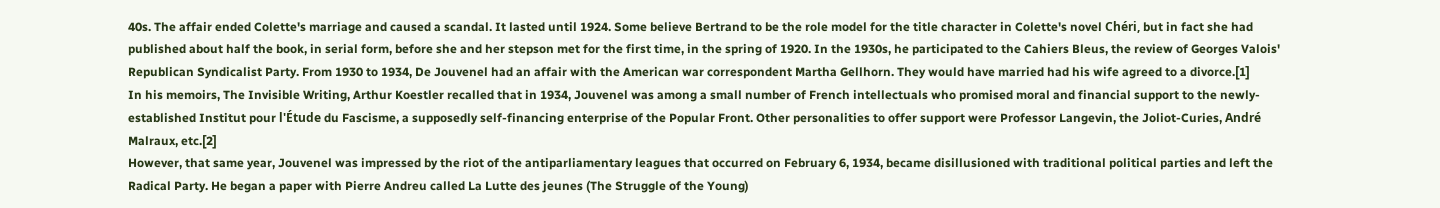40s. The affair ended Colette's marriage and caused a scandal. It lasted until 1924. Some believe Bertrand to be the role model for the title character in Colette's novel Chéri, but in fact she had published about half the book, in serial form, before she and her stepson met for the first time, in the spring of 1920. In the 1930s, he participated to the Cahiers Bleus, the review of Georges Valois' Republican Syndicalist Party. From 1930 to 1934, De Jouvenel had an affair with the American war correspondent Martha Gellhorn. They would have married had his wife agreed to a divorce.[1]
In his memoirs, The Invisible Writing, Arthur Koestler recalled that in 1934, Jouvenel was among a small number of French intellectuals who promised moral and financial support to the newly-established Institut pour l'Étude du Fascisme, a supposedly self-financing enterprise of the Popular Front. Other personalities to offer support were Professor Langevin, the Joliot-Curies, André Malraux, etc.[2]
However, that same year, Jouvenel was impressed by the riot of the antiparliamentary leagues that occurred on February 6, 1934, became disillusioned with traditional political parties and left the Radical Party. He began a paper with Pierre Andreu called La Lutte des jeunes (The Struggle of the Young)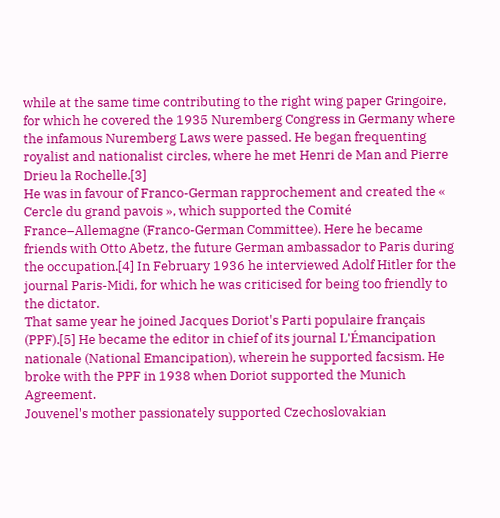while at the same time contributing to the right wing paper Gringoire, for which he covered the 1935 Nuremberg Congress in Germany where the infamous Nuremberg Laws were passed. He began frequenting royalist and nationalist circles, where he met Henri de Man and Pierre Drieu la Rochelle.[3]
He was in favour of Franco-German rapprochement and created the « Cercle du grand pavois », which supported the Comité France–Allemagne (Franco-German Committee). Here he became friends with Otto Abetz, the future German ambassador to Paris during the occupation.[4] In February 1936 he interviewed Adolf Hitler for the journal Paris-Midi, for which he was criticised for being too friendly to the dictator.
That same year he joined Jacques Doriot's Parti populaire français (PPF).[5] He became the editor in chief of its journal L'Émancipation nationale (National Emancipation), wherein he supported facsism. He broke with the PPF in 1938 when Doriot supported the Munich Agreement.
Jouvenel's mother passionately supported Czechoslovakian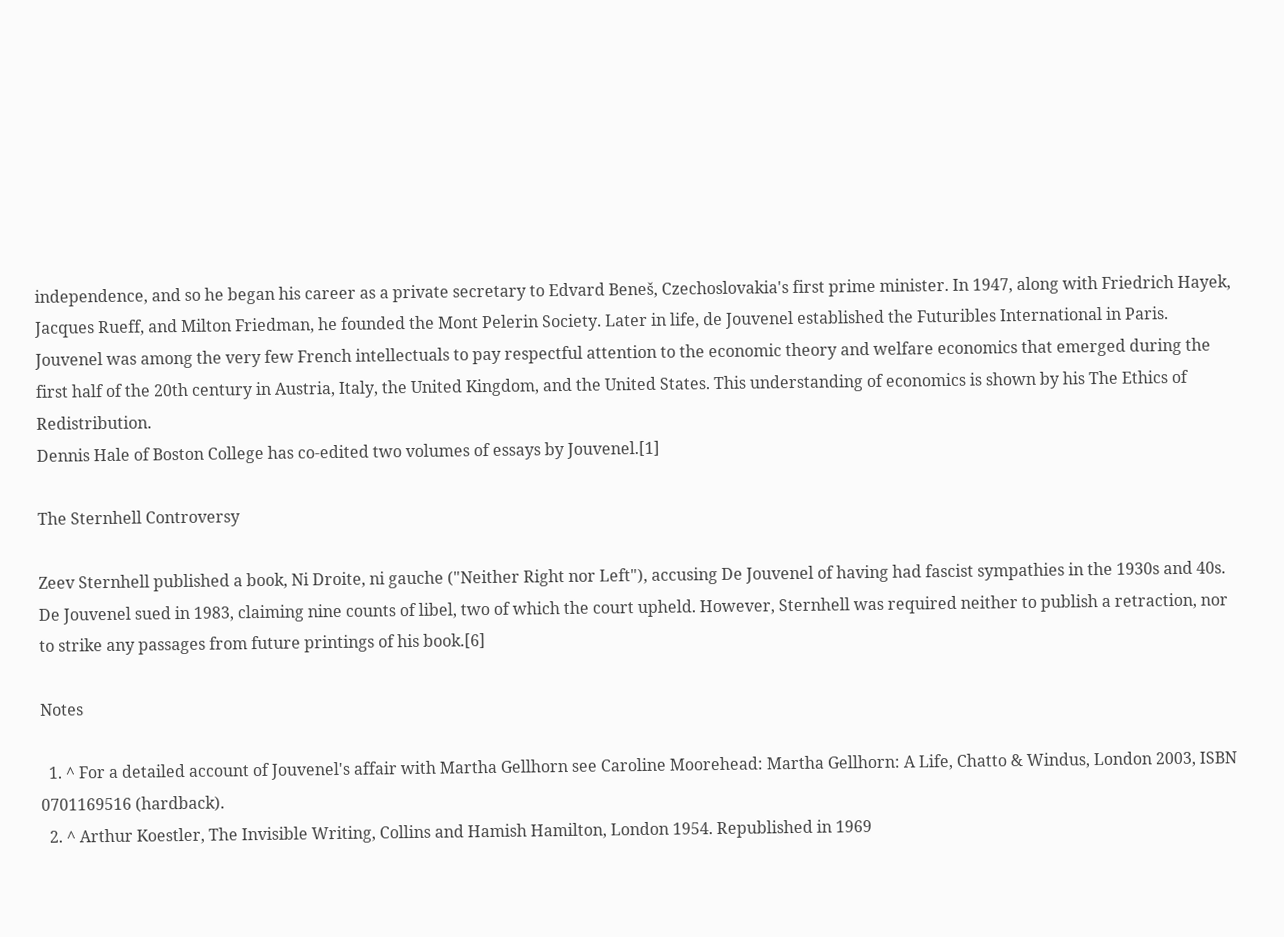independence, and so he began his career as a private secretary to Edvard Beneš, Czechoslovakia's first prime minister. In 1947, along with Friedrich Hayek, Jacques Rueff, and Milton Friedman, he founded the Mont Pelerin Society. Later in life, de Jouvenel established the Futuribles International in Paris.
Jouvenel was among the very few French intellectuals to pay respectful attention to the economic theory and welfare economics that emerged during the first half of the 20th century in Austria, Italy, the United Kingdom, and the United States. This understanding of economics is shown by his The Ethics of Redistribution.
Dennis Hale of Boston College has co-edited two volumes of essays by Jouvenel.[1]

The Sternhell Controversy

Zeev Sternhell published a book, Ni Droite, ni gauche ("Neither Right nor Left"), accusing De Jouvenel of having had fascist sympathies in the 1930s and 40s. De Jouvenel sued in 1983, claiming nine counts of libel, two of which the court upheld. However, Sternhell was required neither to publish a retraction, nor to strike any passages from future printings of his book.[6]

Notes

  1. ^ For a detailed account of Jouvenel's affair with Martha Gellhorn see Caroline Moorehead: Martha Gellhorn: A Life, Chatto & Windus, London 2003, ISBN 0701169516 (hardback).
  2. ^ Arthur Koestler, The Invisible Writing, Collins and Hamish Hamilton, London 1954. Republished in 1969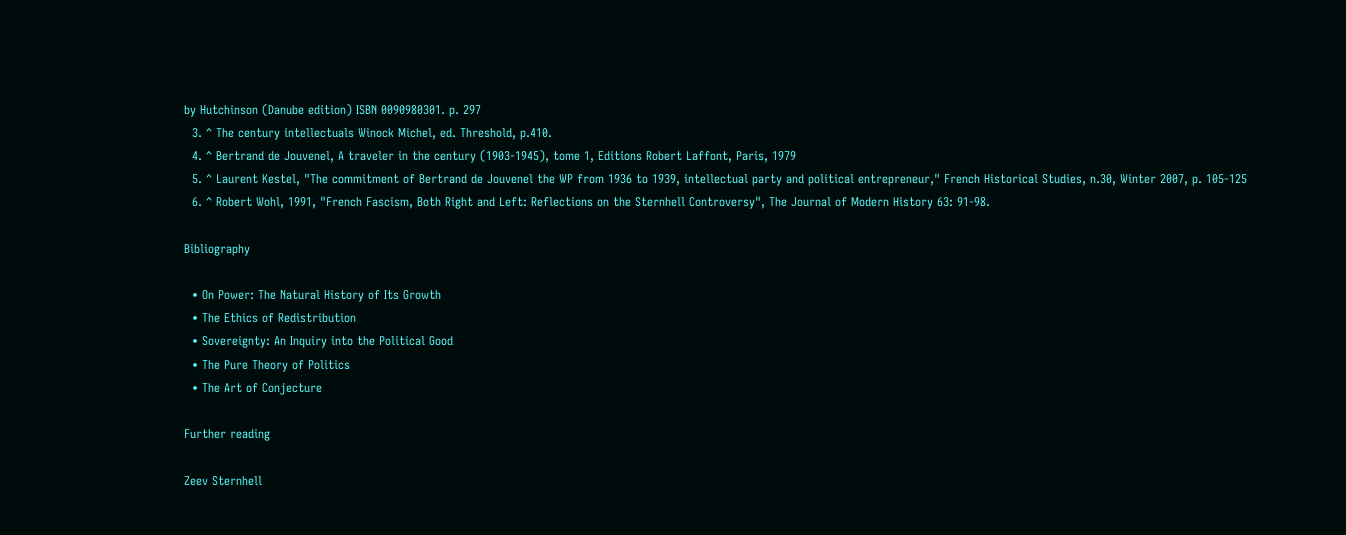by Hutchinson (Danube edition) ISBN 0090980301. p. 297
  3. ^ The century intellectuals Winock Michel, ed. Threshold, p.410.
  4. ^ Bertrand de Jouvenel, A traveler in the century (1903-1945), tome 1, Editions Robert Laffont, Paris, 1979
  5. ^ Laurent Kestel, "The commitment of Bertrand de Jouvenel the WP from 1936 to 1939, intellectual party and political entrepreneur," French Historical Studies, n.30, Winter 2007, p. 105-125
  6. ^ Robert Wohl, 1991, "French Fascism, Both Right and Left: Reflections on the Sternhell Controversy", The Journal of Modern History 63: 91-98.

Bibliography

  • On Power: The Natural History of Its Growth
  • The Ethics of Redistribution
  • Sovereignty: An Inquiry into the Political Good
  • The Pure Theory of Politics
  • The Art of Conjecture

Further reading

Zeev Sternhell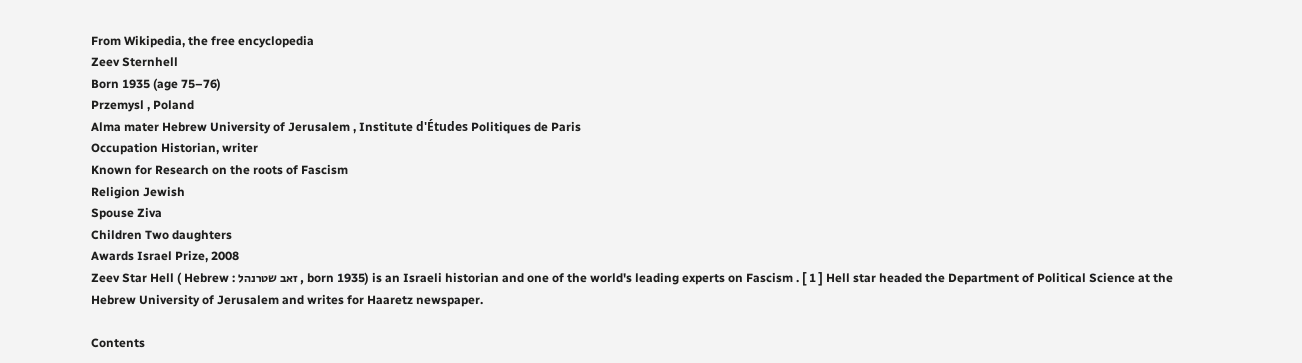From Wikipedia, the free encyclopedia
Zeev Sternhell
Born 1935 (age 75–76)
Przemysl , Poland
Alma mater Hebrew University of Jerusalem , Institute d'Études Politiques de Paris
Occupation Historian, writer
Known for Research on the roots of Fascism
Religion Jewish
Spouse Ziva
Children Two daughters
Awards Israel Prize, 2008
Zeev Star Hell ( Hebrew : זאב שטרנהל , born 1935) is an Israeli historian and one of the world's leading experts on Fascism . [ 1 ] Hell star headed the Department of Political Science at the Hebrew University of Jerusalem and writes for Haaretz newspaper.

Contents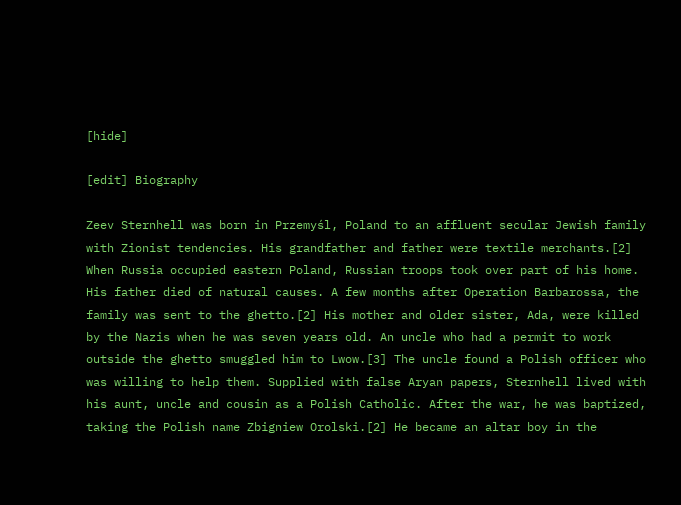[hide]

[edit] Biography

Zeev Sternhell was born in Przemyśl, Poland to an affluent secular Jewish family with Zionist tendencies. His grandfather and father were textile merchants.[2] When Russia occupied eastern Poland, Russian troops took over part of his home. His father died of natural causes. A few months after Operation Barbarossa, the family was sent to the ghetto.[2] His mother and older sister, Ada, were killed by the Nazis when he was seven years old. An uncle who had a permit to work outside the ghetto smuggled him to Lwow.[3] The uncle found a Polish officer who was willing to help them. Supplied with false Aryan papers, Sternhell lived with his aunt, uncle and cousin as a Polish Catholic. After the war, he was baptized, taking the Polish name Zbigniew Orolski.[2] He became an altar boy in the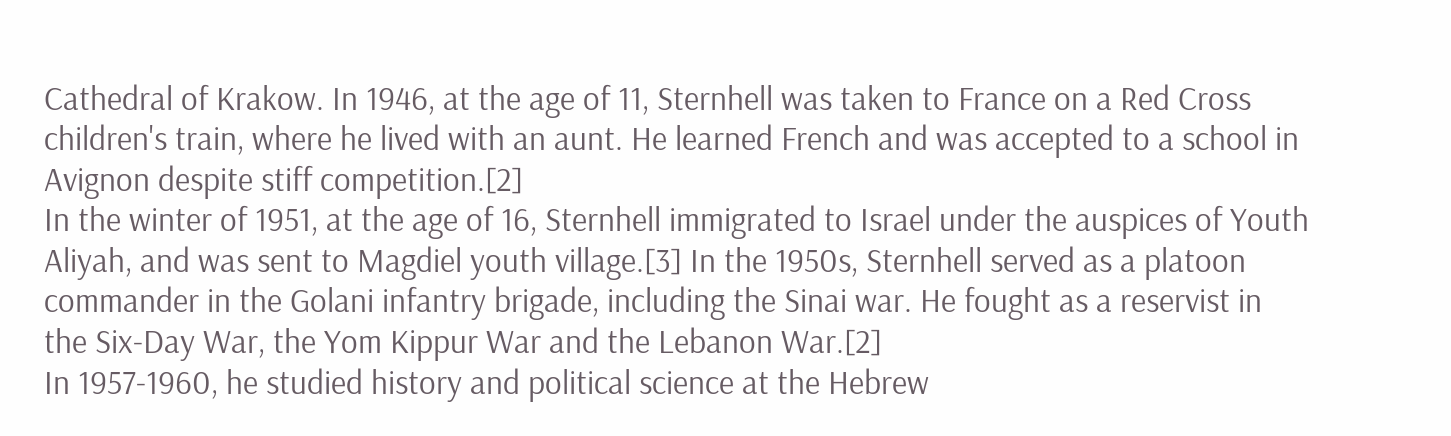Cathedral of Krakow. In 1946, at the age of 11, Sternhell was taken to France on a Red Cross children's train, where he lived with an aunt. He learned French and was accepted to a school in Avignon despite stiff competition.[2]
In the winter of 1951, at the age of 16, Sternhell immigrated to Israel under the auspices of Youth Aliyah, and was sent to Magdiel youth village.[3] In the 1950s, Sternhell served as a platoon commander in the Golani infantry brigade, including the Sinai war. He fought as a reservist in the Six-Day War, the Yom Kippur War and the Lebanon War.[2]
In 1957-1960, he studied history and political science at the Hebrew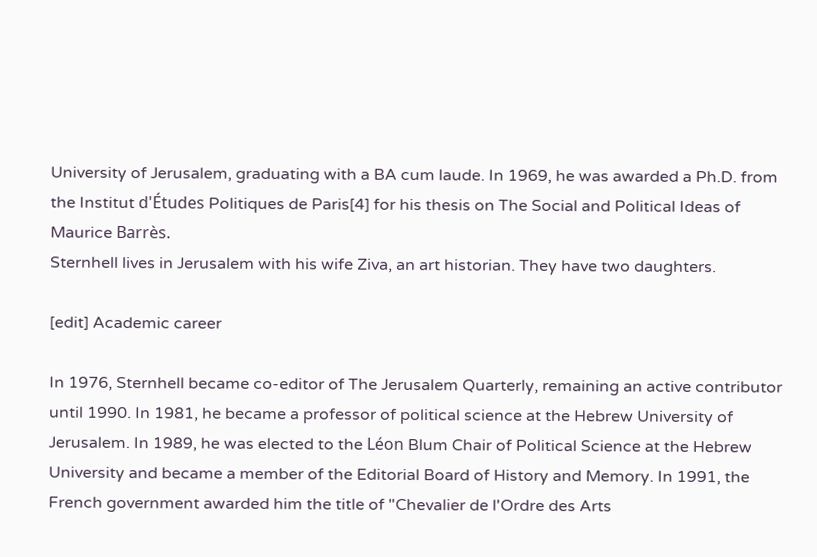University of Jerusalem, graduating with a BA cum laude. In 1969, he was awarded a Ph.D. from the Institut d'Études Politiques de Paris[4] for his thesis on The Social and Political Ideas of Maurice Barrès.
Sternhell lives in Jerusalem with his wife Ziva, an art historian. They have two daughters.

[edit] Academic career

In 1976, Sternhell became co-editor of The Jerusalem Quarterly, remaining an active contributor until 1990. In 1981, he became a professor of political science at the Hebrew University of Jerusalem. In 1989, he was elected to the Léon Blum Chair of Political Science at the Hebrew University and became a member of the Editorial Board of History and Memory. In 1991, the French government awarded him the title of "Chevalier de l'Ordre des Arts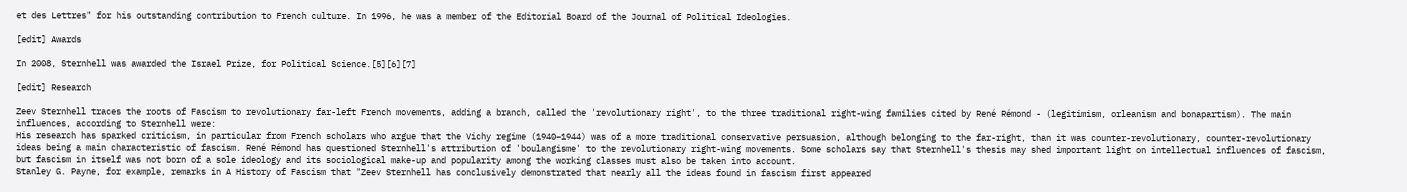et des Lettres" for his outstanding contribution to French culture. In 1996, he was a member of the Editorial Board of the Journal of Political Ideologies.

[edit] Awards

In 2008, Sternhell was awarded the Israel Prize, for Political Science.[5][6][7]

[edit] Research

Zeev Sternhell traces the roots of Fascism to revolutionary far-left French movements, adding a branch, called the 'revolutionary right', to the three traditional right-wing families cited by René Rémond - (legitimism, orleanism and bonapartism). The main influences, according to Sternhell were:
His research has sparked criticism, in particular from French scholars who argue that the Vichy regime (1940–1944) was of a more traditional conservative persuasion, although belonging to the far-right, than it was counter-revolutionary, counter-revolutionary ideas being a main characteristic of fascism. René Rémond has questioned Sternhell's attribution of 'boulangisme' to the revolutionary right-wing movements. Some scholars say that Sternhell's thesis may shed important light on intellectual influences of fascism, but fascism in itself was not born of a sole ideology and its sociological make-up and popularity among the working classes must also be taken into account.
Stanley G. Payne, for example, remarks in A History of Fascism that "Zeev Sternhell has conclusively demonstrated that nearly all the ideas found in fascism first appeared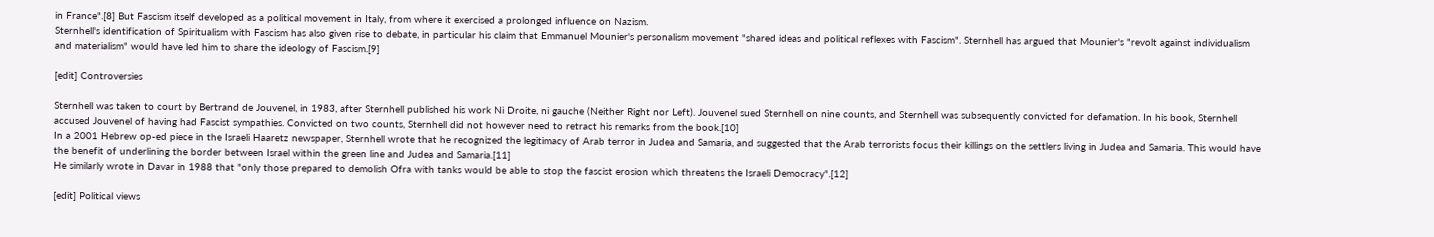in France".[8] But Fascism itself developed as a political movement in Italy, from where it exercised a prolonged influence on Nazism.
Sternhell's identification of Spiritualism with Fascism has also given rise to debate, in particular his claim that Emmanuel Mounier's personalism movement "shared ideas and political reflexes with Fascism". Sternhell has argued that Mounier's "revolt against individualism and materialism" would have led him to share the ideology of Fascism.[9]

[edit] Controversies

Sternhell was taken to court by Bertrand de Jouvenel, in 1983, after Sternhell published his work Ni Droite, ni gauche (Neither Right nor Left). Jouvenel sued Sternhell on nine counts, and Sternhell was subsequently convicted for defamation. In his book, Sternhell accused Jouvenel of having had Fascist sympathies. Convicted on two counts, Sternhell did not however need to retract his remarks from the book.[10]
In a 2001 Hebrew op-ed piece in the Israeli Haaretz newspaper, Sternhell wrote that he recognized the legitimacy of Arab terror in Judea and Samaria, and suggested that the Arab terrorists focus their killings on the settlers living in Judea and Samaria. This would have the benefit of underlining the border between Israel within the green line and Judea and Samaria.[11]
He similarly wrote in Davar in 1988 that "only those prepared to demolish Ofra with tanks would be able to stop the fascist erosion which threatens the Israeli Democracy".[12]

[edit] Political views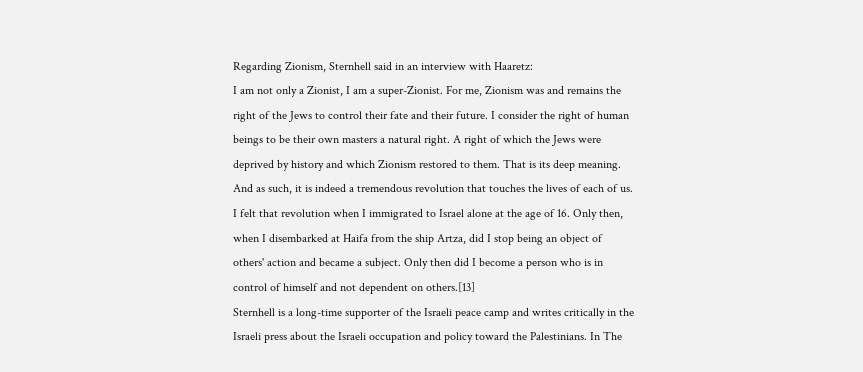Regarding Zionism, Sternhell said in an interview with Haaretz:
I am not only a Zionist, I am a super-Zionist. For me, Zionism was and remains the right of the Jews to control their fate and their future. I consider the right of human beings to be their own masters a natural right. A right of which the Jews were deprived by history and which Zionism restored to them. That is its deep meaning. And as such, it is indeed a tremendous revolution that touches the lives of each of us. I felt that revolution when I immigrated to Israel alone at the age of 16. Only then, when I disembarked at Haifa from the ship Artza, did I stop being an object of others' action and became a subject. Only then did I become a person who is in control of himself and not dependent on others.[13]
Sternhell is a long-time supporter of the Israeli peace camp and writes critically in the Israeli press about the Israeli occupation and policy toward the Palestinians. In The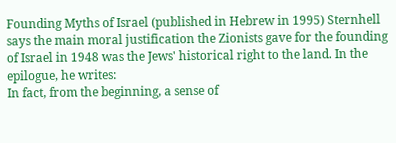Founding Myths of Israel (published in Hebrew in 1995) Sternhell says the main moral justification the Zionists gave for the founding of Israel in 1948 was the Jews' historical right to the land. In the epilogue, he writes:
In fact, from the beginning, a sense of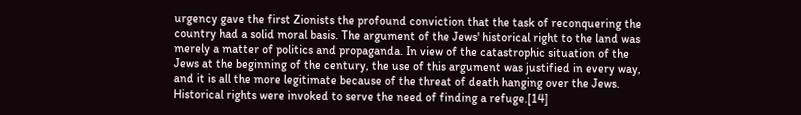urgency gave the first Zionists the profound conviction that the task of reconquering the country had a solid moral basis. The argument of the Jews' historical right to the land was merely a matter of politics and propaganda. In view of the catastrophic situation of the Jews at the beginning of the century, the use of this argument was justified in every way, and it is all the more legitimate because of the threat of death hanging over the Jews. Historical rights were invoked to serve the need of finding a refuge.[14]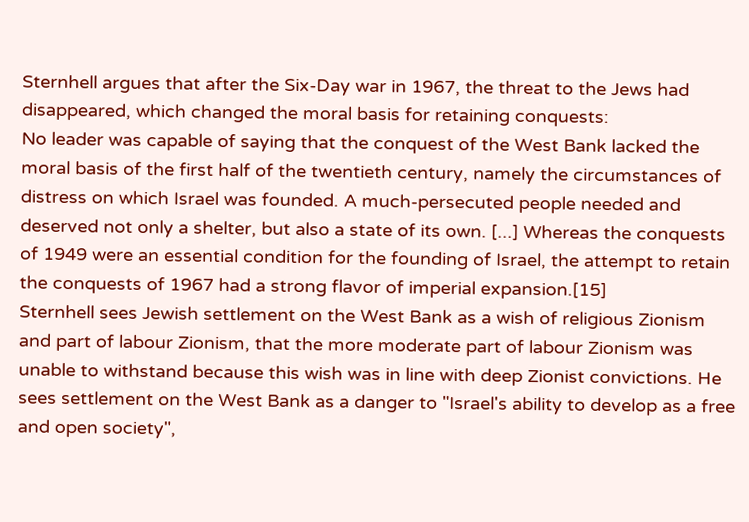Sternhell argues that after the Six-Day war in 1967, the threat to the Jews had disappeared, which changed the moral basis for retaining conquests:
No leader was capable of saying that the conquest of the West Bank lacked the moral basis of the first half of the twentieth century, namely the circumstances of distress on which Israel was founded. A much-persecuted people needed and deserved not only a shelter, but also a state of its own. [...] Whereas the conquests of 1949 were an essential condition for the founding of Israel, the attempt to retain the conquests of 1967 had a strong flavor of imperial expansion.[15]
Sternhell sees Jewish settlement on the West Bank as a wish of religious Zionism and part of labour Zionism, that the more moderate part of labour Zionism was unable to withstand because this wish was in line with deep Zionist convictions. He sees settlement on the West Bank as a danger to "Israel's ability to develop as a free and open society",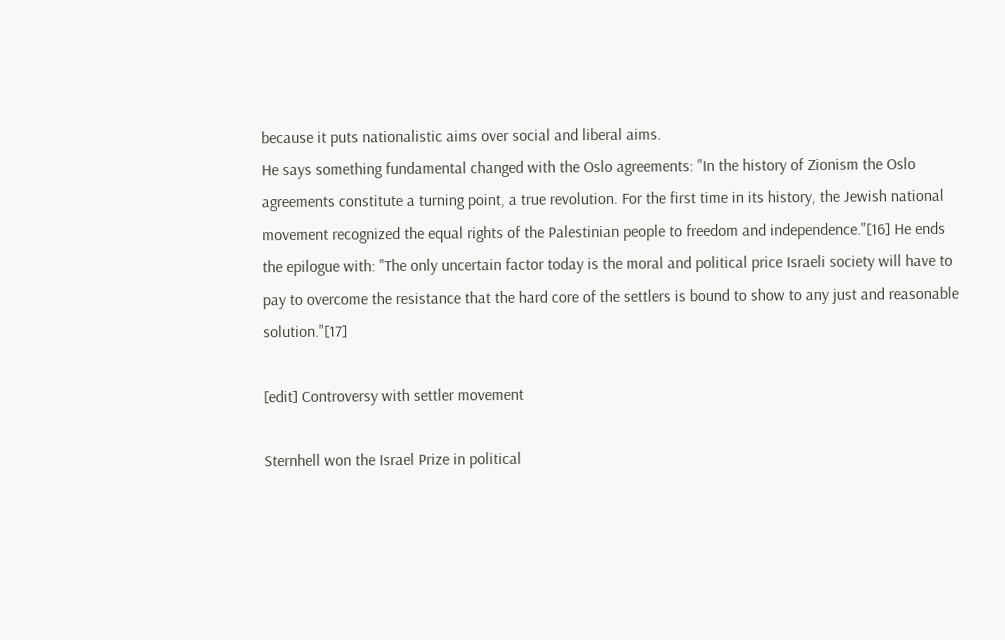because it puts nationalistic aims over social and liberal aims.
He says something fundamental changed with the Oslo agreements: "In the history of Zionism the Oslo agreements constitute a turning point, a true revolution. For the first time in its history, the Jewish national movement recognized the equal rights of the Palestinian people to freedom and independence."[16] He ends the epilogue with: "The only uncertain factor today is the moral and political price Israeli society will have to pay to overcome the resistance that the hard core of the settlers is bound to show to any just and reasonable solution."[17]

[edit] Controversy with settler movement

Sternhell won the Israel Prize in political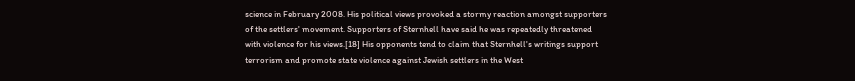science in February 2008. His political views provoked a stormy reaction amongst supporters of the settlers' movement. Supporters of Sternhell have said he was repeatedly threatened with violence for his views.[18] His opponents tend to claim that Sternhell's writings support terrorism and promote state violence against Jewish settlers in the West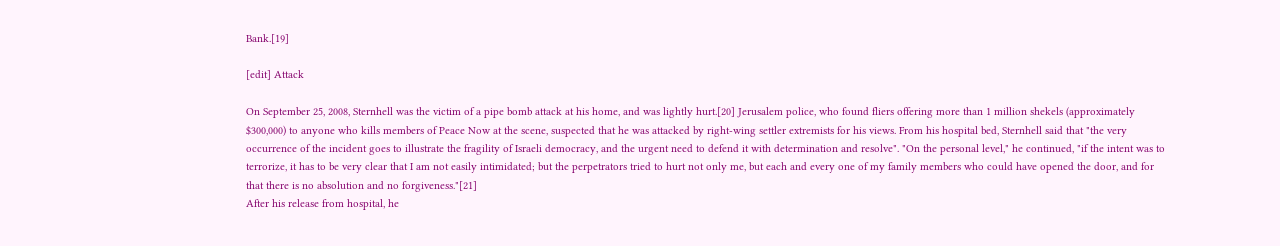Bank.[19]

[edit] Attack

On September 25, 2008, Sternhell was the victim of a pipe bomb attack at his home, and was lightly hurt.[20] Jerusalem police, who found fliers offering more than 1 million shekels (approximately $300,000) to anyone who kills members of Peace Now at the scene, suspected that he was attacked by right-wing settler extremists for his views. From his hospital bed, Sternhell said that "the very occurrence of the incident goes to illustrate the fragility of Israeli democracy, and the urgent need to defend it with determination and resolve". "On the personal level," he continued, "if the intent was to terrorize, it has to be very clear that I am not easily intimidated; but the perpetrators tried to hurt not only me, but each and every one of my family members who could have opened the door, and for that there is no absolution and no forgiveness."[21]
After his release from hospital, he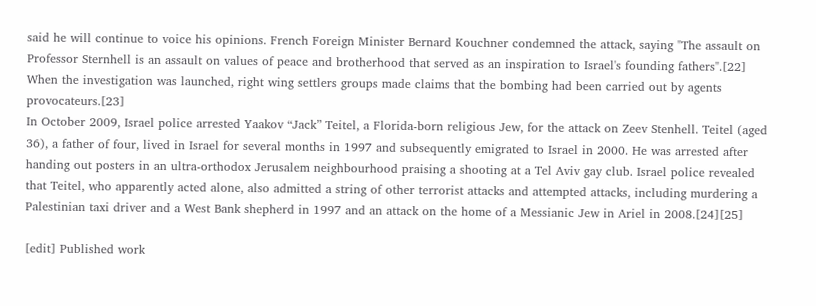said he will continue to voice his opinions. French Foreign Minister Bernard Kouchner condemned the attack, saying "The assault on Professor Sternhell is an assault on values of peace and brotherhood that served as an inspiration to Israel's founding fathers".[22] When the investigation was launched, right wing settlers groups made claims that the bombing had been carried out by agents provocateurs.[23]
In October 2009, Israel police arrested Yaakov “Jack” Teitel, a Florida-born religious Jew, for the attack on Zeev Stenhell. Teitel (aged 36), a father of four, lived in Israel for several months in 1997 and subsequently emigrated to Israel in 2000. He was arrested after handing out posters in an ultra-orthodox Jerusalem neighbourhood praising a shooting at a Tel Aviv gay club. Israel police revealed that Teitel, who apparently acted alone, also admitted a string of other terrorist attacks and attempted attacks, including murdering a Palestinian taxi driver and a West Bank shepherd in 1997 and an attack on the home of a Messianic Jew in Ariel in 2008.[24][25]

[edit] Published work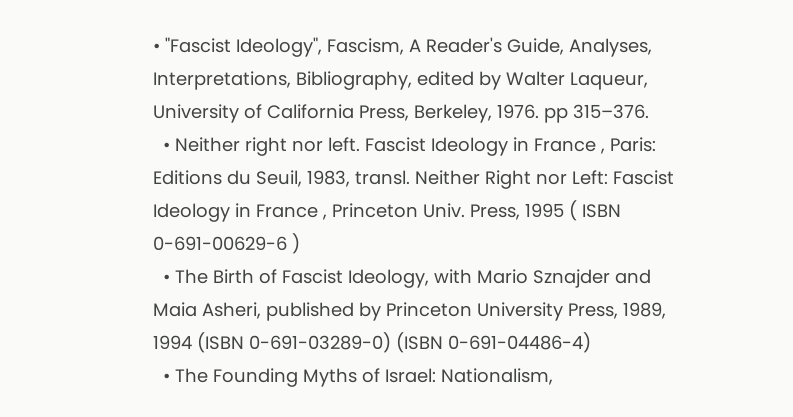• "Fascist Ideology", Fascism, A Reader's Guide, Analyses, Interpretations, Bibliography, edited by Walter Laqueur, University of California Press, Berkeley, 1976. pp 315–376.
  • Neither right nor left. Fascist Ideology in France , Paris: Editions du Seuil, 1983, transl. Neither Right nor Left: Fascist Ideology in France , Princeton Univ. Press, 1995 ( ISBN 0-691-00629-6 )
  • The Birth of Fascist Ideology, with Mario Sznajder and Maia Asheri, published by Princeton University Press, 1989, 1994 (ISBN 0-691-03289-0) (ISBN 0-691-04486-4)
  • The Founding Myths of Israel: Nationalism,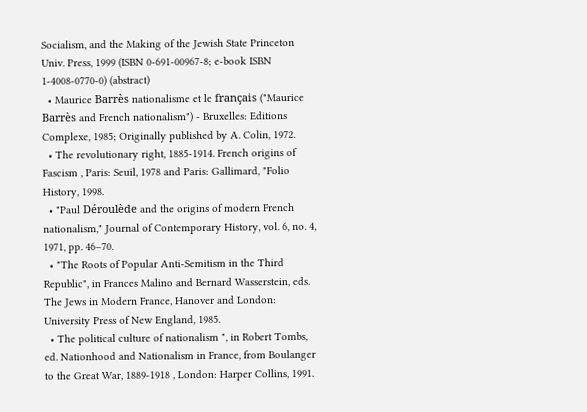Socialism, and the Making of the Jewish State Princeton Univ. Press, 1999 (ISBN 0-691-00967-8; e-book ISBN 1-4008-0770-0) (abstract)
  • Maurice Barrès nationalisme et le français ("Maurice Barrès and French nationalism") - Bruxelles: Editions Complexe, 1985; Originally published by A. Colin, 1972.
  • The revolutionary right, 1885-1914. French origins of Fascism , Paris: Seuil, 1978 and Paris: Gallimard, "Folio History, 1998.
  • "Paul Déroulède and the origins of modern French nationalism," Journal of Contemporary History, vol. 6, no. 4, 1971, pp. 46–70.
  • "The Roots of Popular Anti-Semitism in the Third Republic", in Frances Malino and Bernard Wasserstein, eds. The Jews in Modern France, Hanover and London: University Press of New England, 1985.
  • The political culture of nationalism ", in Robert Tombs, ed. Nationhood and Nationalism in France, from Boulanger to the Great War, 1889-1918 , London: Harper Collins, 1991.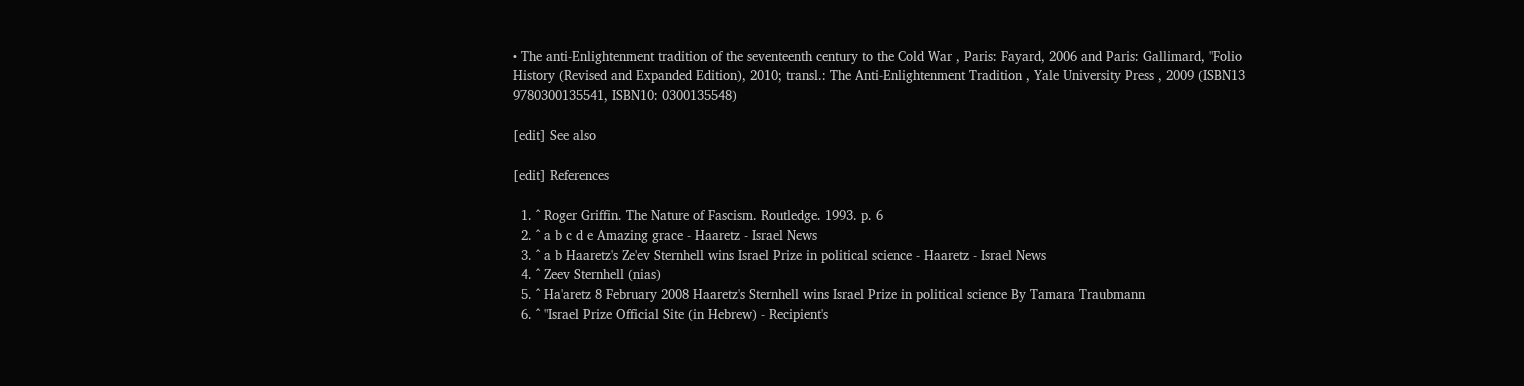• The anti-Enlightenment tradition of the seventeenth century to the Cold War , Paris: Fayard, 2006 and Paris: Gallimard, "Folio History (Revised and Expanded Edition), 2010; transl.: The Anti-Enlightenment Tradition , Yale University Press , 2009 (ISBN13 9780300135541, ISBN10: 0300135548)

[edit] See also

[edit] References

  1. ^ Roger Griffin. The Nature of Fascism. Routledge. 1993. p. 6
  2. ^ a b c d e Amazing grace - Haaretz - Israel News
  3. ^ a b Haaretz's Ze'ev Sternhell wins Israel Prize in political science - Haaretz - Israel News
  4. ^ Zeev Sternhell (nias)
  5. ^ Ha'aretz 8 February 2008 Haaretz's Sternhell wins Israel Prize in political science By Tamara Traubmann
  6. ^ "Israel Prize Official Site (in Hebrew) - Recipient's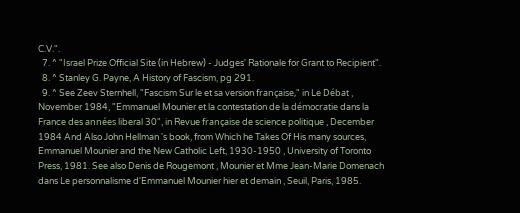C.V.".
  7. ^ "Israel Prize Official Site (in Hebrew) - Judges' Rationale for Grant to Recipient".
  8. ^ Stanley G. Payne, A History of Fascism, pg 291.
  9. ^ See Zeev Sternhell, "Fascism Sur le et sa version française," in Le Débat , November 1984, "Emmanuel Mounier et la contestation de la démocratie dans la France des années liberal 30", in Revue française de science politique , December 1984 And Also John Hellman 's book, from Which he Takes Of His many sources, Emmanuel Mounier and the New Catholic Left, 1930-1950 , University of Toronto Press, 1981. See also Denis de Rougemont , Mounier et Mme Jean-Marie Domenach dans Le personnalisme d'Emmanuel Mounier hier et demain , Seuil, Paris, 1985.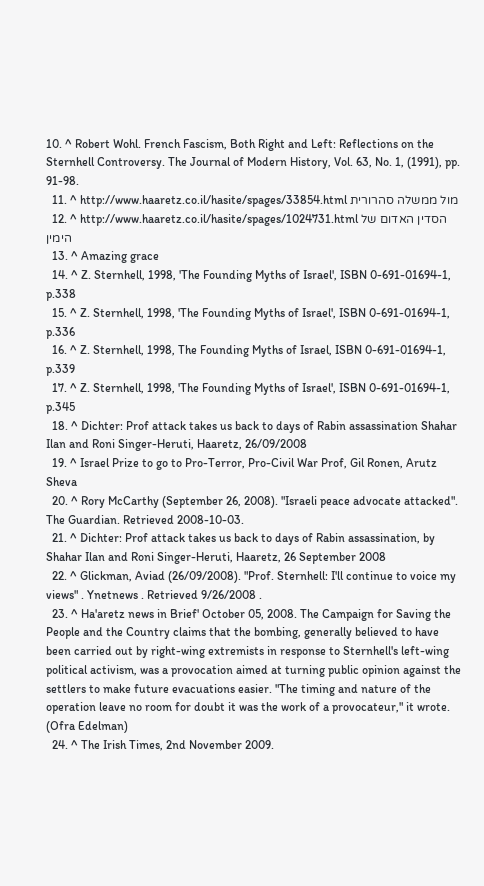10. ^ Robert Wohl. French Fascism, Both Right and Left: Reflections on the Sternhell Controversy. The Journal of Modern History, Vol. 63, No. 1, (1991), pp. 91-98.
  11. ^ http://www.haaretz.co.il/hasite/spages/33854.html מול ממשלה סהרורית
  12. ^ http://www.haaretz.co.il/hasite/spages/1024731.html הסדין האדום של הימין
  13. ^ Amazing grace
  14. ^ Z. Sternhell, 1998, 'The Founding Myths of Israel', ISBN 0-691-01694-1, p.338
  15. ^ Z. Sternhell, 1998, 'The Founding Myths of Israel', ISBN 0-691-01694-1, p.336
  16. ^ Z. Sternhell, 1998, The Founding Myths of Israel, ISBN 0-691-01694-1, p.339
  17. ^ Z. Sternhell, 1998, 'The Founding Myths of Israel', ISBN 0-691-01694-1, p.345
  18. ^ Dichter: Prof attack takes us back to days of Rabin assassination Shahar Ilan and Roni Singer-Heruti, Haaretz, 26/09/2008
  19. ^ Israel Prize to go to Pro-Terror, Pro-Civil War Prof, Gil Ronen, Arutz Sheva
  20. ^ Rory McCarthy (September 26, 2008). "Israeli peace advocate attacked". The Guardian. Retrieved 2008-10-03.
  21. ^ Dichter: Prof attack takes us back to days of Rabin assassination, by Shahar Ilan and Roni Singer-Heruti, Haaretz, 26 September 2008
  22. ^ Glickman, Aviad (26/09/2008). "Prof. Sternhell: I'll continue to voice my views" . Ynetnews . Retrieved 9/26/2008 .
  23. ^ Ha'aretz news in Brief' October 05, 2008. The Campaign for Saving the People and the Country claims that the bombing, generally believed to have been carried out by right-wing extremists in response to Sternhell's left-wing political activism, was a provocation aimed at turning public opinion against the settlers to make future evacuations easier. "The timing and nature of the operation leave no room for doubt it was the work of a provocateur," it wrote. (Ofra Edelman)
  24. ^ The Irish Times, 2nd November 2009.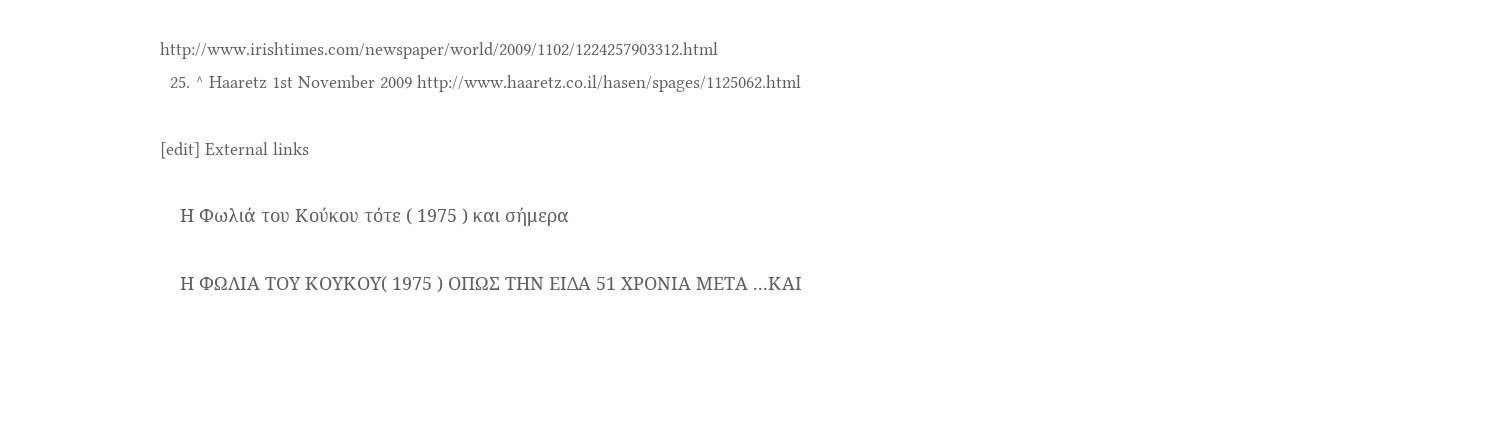http://www.irishtimes.com/newspaper/world/2009/1102/1224257903312.html
  25. ^ Haaretz 1st November 2009 http://www.haaretz.co.il/hasen/spages/1125062.html

[edit] External links

    Η Φωλιά του Κούκου τότε ( 1975 ) και σήμερα

    Η ΦΩΛΙΑ ΤΟΥ ΚΟΥΚΟΥ( 1975 ) ΟΠΩΣ ΤΗΝ ΕΙΔΑ 51 ΧΡΟΝΙΑ ΜΕΤΑ ...ΚΑΙ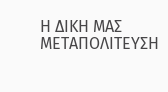Η ΔΙΚΗ ΜΑΣ ΜΕΤΑΠΟΛΙΤΕΥΣΗ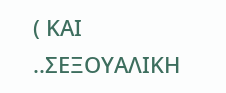( ΚΑΙ ..ΣΕΞΟΥΑΛΙΚΗ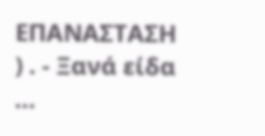ΕΠΑΝΑΣΤΑΣΗ ) . - Ξανά είδα ...